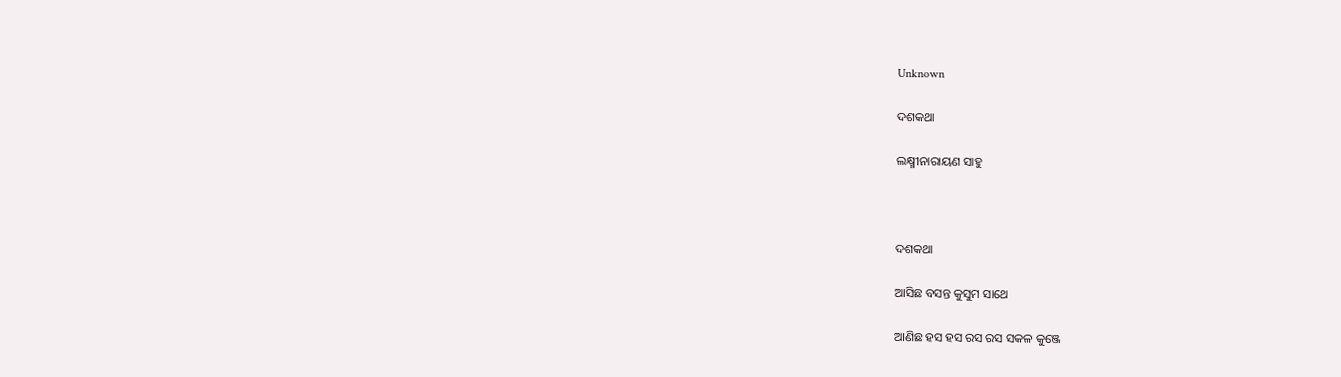Unknown

ଦଶକଥା

ଲକ୍ଷ୍ମୀନାରାୟଣ ସାହୁ



ଦଶକଥା

ଆସିଛ ବସନ୍ତ କୁସୁମ ସାଥେ

ଆଣିଛ ହସ ହସ ରସ ରସ ସକଳ କୁଞ୍ଜେ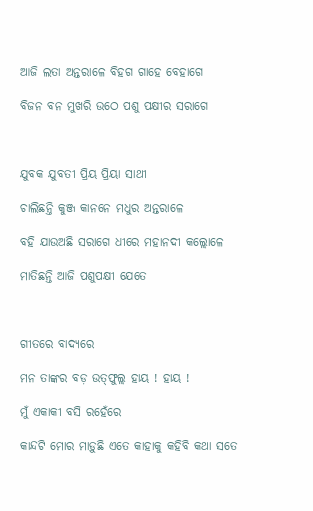ଆଜି ଲତା ଅନ୍ତରାଳେ ବିହଗ ଗାହେ ବେହାଗେ

ବିଜନ ବନ ମୁଖରି ଉଠେ ପଶୁ ପକ୍ଷୀର ସରାଗେ



ଯୁବକ ଯୁବତୀ ପ୍ରିୟ ପ୍ରିୟା ସାଥୀ

ଚାଲିଛନ୍ତି କୁଞ୍ଜ କାନନେ ମଧୁର ଅନ୍ତରାଳେ

ବହି ଯାଉଅଛି ସରାଗେ ଧୀରେ ମହାନଦୀ କଲ୍ଲୋଳେ

ମାତିଛନ୍ତି ଆଜି ପଶୁପକ୍ଷୀ ଯେତେ



ଗୀତରେ ବାଦ୍ୟରେ

ମନ ତାଙ୍କର ବଡ଼ ଉତ୍‌ଫୁଲ୍ଲ ହାୟ ! ହାୟ !

ମୁଁ ଏକାକୀ ବସି ରହେଁରେ

କାନ୍ଦଟି ମୋର ମାଡ଼ୁଛି ଏତେ କାହାକୁ କହିବି କଥା ସତେ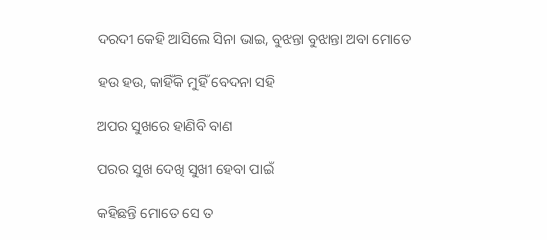ଦରଦୀ କେହି ଆସିଲେ ସିନା ଭାଇ, ବୁଝନ୍ତା ବୁଝାନ୍ତା ଅବା ମୋତେ

ହଉ ହଉ, କାହିଁକି ମୁହିଁ ବେଦନା ସହି

ଅପର ସୁଖରେ ହାଣିବି ବାଣ

ପରର ସୁଖ ଦେଖି ସୁଖୀ ହେବା ପାଇଁ

କହିଛନ୍ତି ମୋତେ ସେ ତ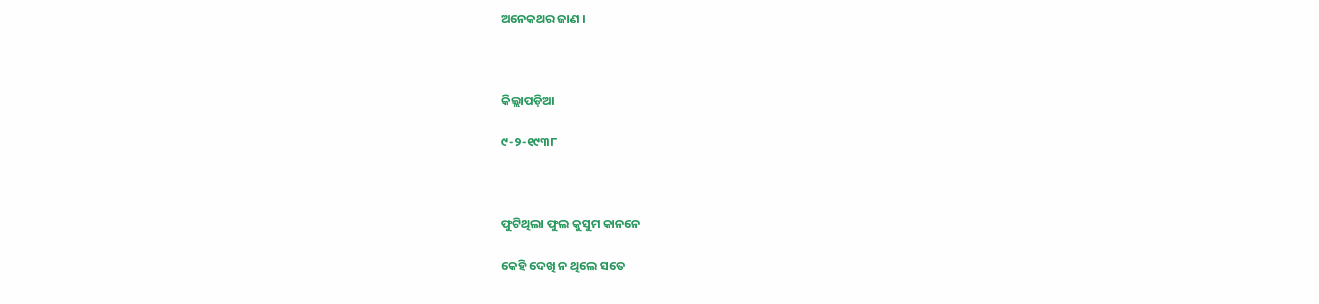ଅନେକଥର ଜାଣ ।



କିଲ୍ଲାପଡ଼ିଆ

୯-୨-୧୯୩୮



ଫୁଟିଥିଲା ଫୁଲ କୁସୁମ କାନନେ

କେହି ଦେଖି ନ ଥିଲେ ସତେ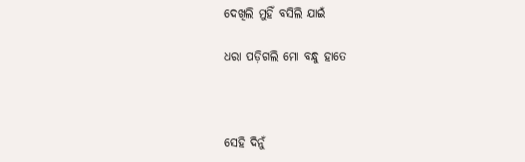ଦେଖିଲି ମୁହିଁ ବସିଲି ଯାଇଁ

ଧରା ପଡ଼ିଗଲି ମୋ ବନ୍ଧୁ ହାତେ



ସେହି ଦିନୁଁ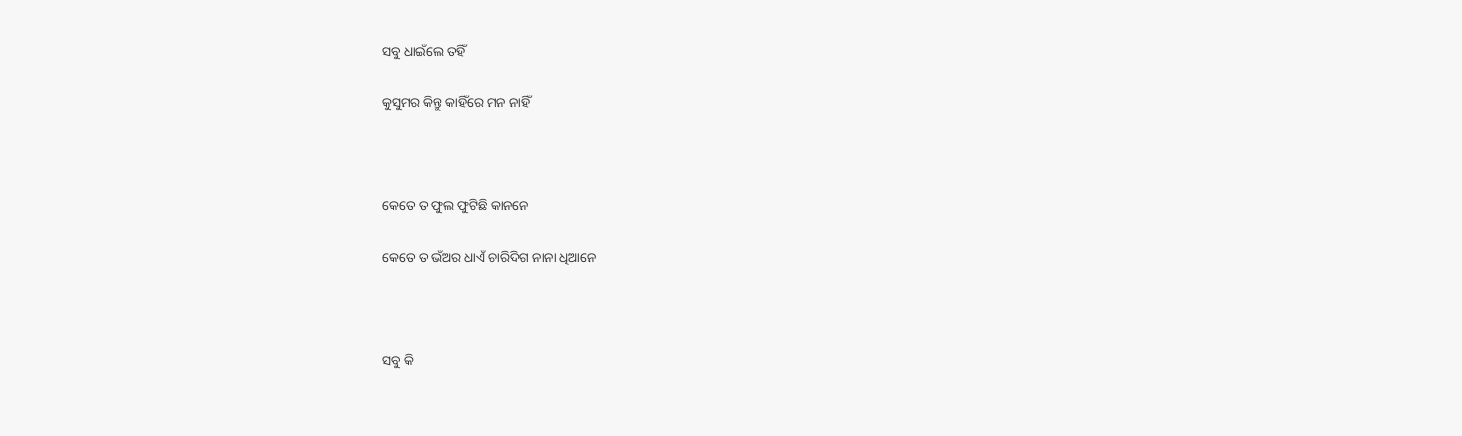ସବୁ ଧାଇଁଲେ ତହିଁ

କୁସୁମର କିନ୍ତୁ କାହିଁରେ ମନ ନାହିଁ



କେତେ ତ ଫୁଲ ଫୁଟିଛି କାନନେ

କେତେ ତ ଭଁଅର ଧାଏଁ ଚାରିଦିଗ ନାନା ଧିଆନେ



ସବୁ କି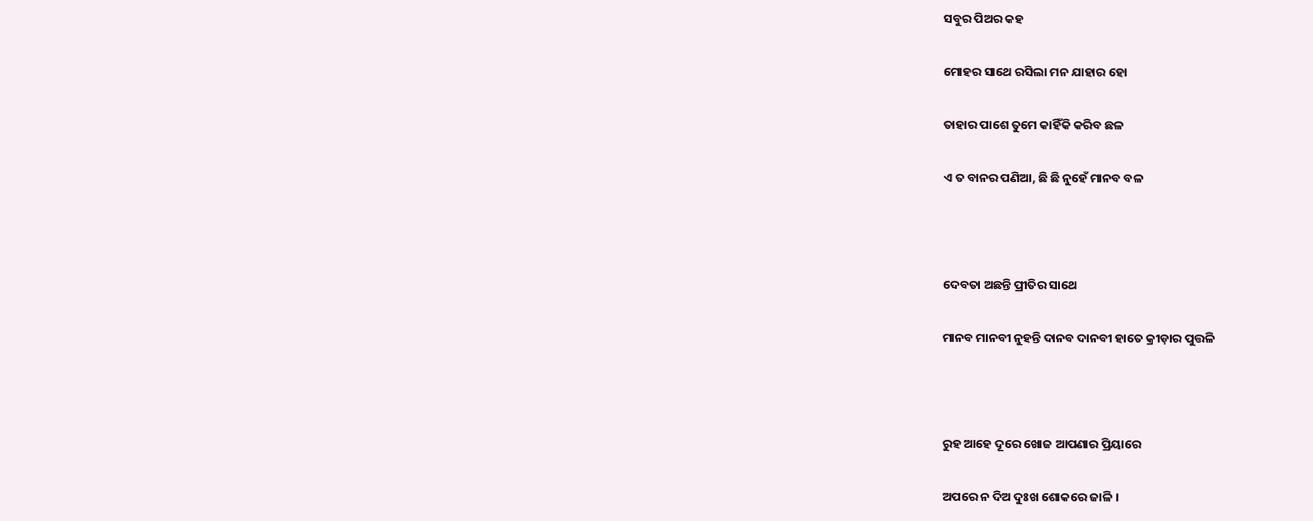ସବୁର ପିଅର କହ

ମୋହର ସାଥେ ରସିଲା ମନ ଯାହାର ହୋ

ତାହାର ପାଶେ ତୁମେ କାହିଁକି କରିବ ଛଳ

ଏ ତ ବାନର ପଣିଆ, ଛି ଛି ନୁହେଁ ମାନବ ବଳ



ଦେବତା ଅଛନ୍ତି ପ୍ରୀତିର ସାଥେ

ମାନବ ମାନବୀ ନୁହନ୍ତି ଦାନବ ଦାନବୀ ହାତେ କ୍ରୀଡ଼ାର ପୁତ୍ତଳି



ରୁହ ଆହେ ଦୂରେ ଖୋଜ ଆପଣାର ପ୍ରିୟାରେ

ଅପରେ ନ ଦିଅ ଦୁଃଖ ଶୋକରେ ଜାଳି ।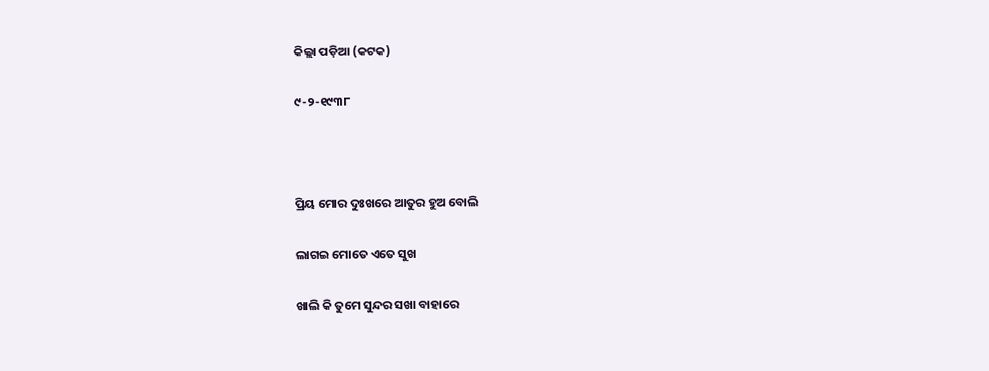କିଲ୍ଲା ପଡ଼ିଆ (କଟକ)

୯-୨-୧୯୩୮



ପ୍ରିୟ ମୋର ଦୁଃଖରେ ଆତୁର ହୁଅ ବୋଲି

ଲାଗଇ ମୋତେ ଏତେ ସୁଖ

ଖାଲି କି ତୁମେ ସୁନ୍ଦର ସଖା ବାହାରେ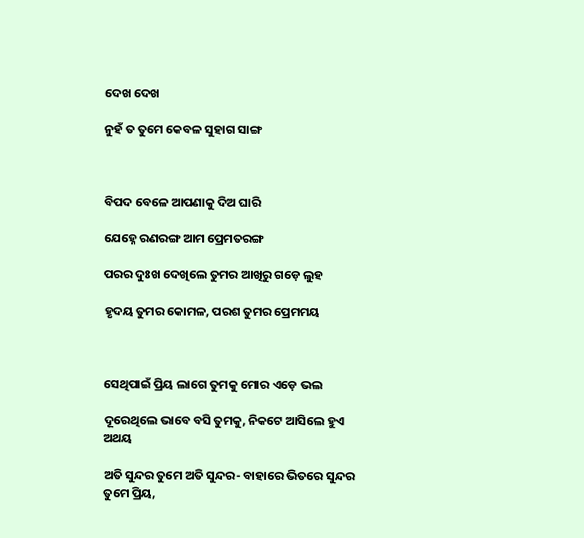ଦେଖ ଦେଖ

ନୁହଁ ତ ତୁମେ କେବଳ ସୁହାଗ ସାଙ୍ଗ



ବିପଦ ବେଳେ ଆପଣାକୁ ଦିଅ ଘାରି

ଯେହ୍ନେ ରଣରଙ୍ଗ ଆମ ପ୍ରେମତରଙ୍ଗ

ପରର ଦୁଃଖ ଦେଖିଲେ ତୁମର ଆଖିରୁ ଗଡ଼େ ଲୁହ

ହୃଦୟ ତୁମର କୋମଳ, ପରଶ ତୁମର ପ୍ରେମମୟ



ସେଥିପାଇଁ ପ୍ରିୟ ଲାଗେ ତୁମକୁ ମୋର ଏଡ଼େ ଭଲ

ଦୂରେଥିଲେ ଭାବେ ବସି ତୁମକୁ, ନିକଟେ ଆସିଲେ ହୁଏ ଅଥୟ

ଅତି ସୁନ୍ଦର ତୁମେ ଅତି ସୁନ୍ଦର- ବାହାରେ ଭିତରେ ସୁନ୍ଦର ତୁମେ ପ୍ରିୟ,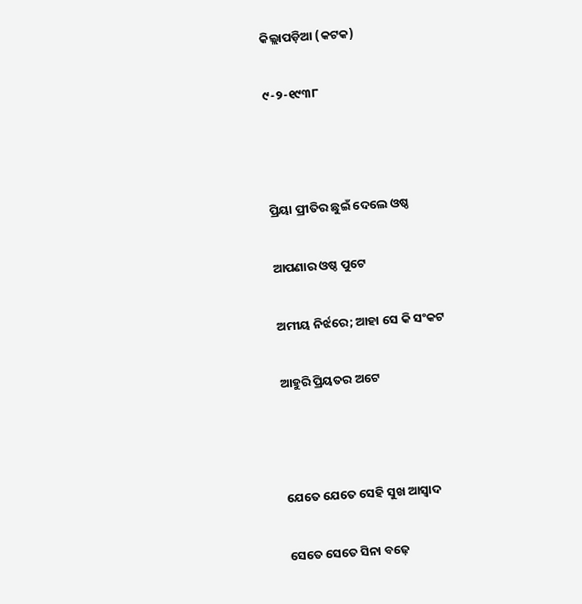କିଲ୍ଲାପଡ଼ିଆ (କଟକ)

୯-୨-୧୯୩୮



ପ୍ରିୟା ପ୍ରୀତିର ଛୁଇଁ ଦେଲେ ଓଷ୍ଠ

ଆପଣାର ଓଷ୍ଠ ପୁଟେ

ଅମୀୟ ନିର୍ଝରେ; ଆହା ସେ କି ସଂକଟ

ଆହୁରି ପ୍ରିୟତର ଅଟେ



ଯେତେ ଯେତେ ସେହି ସୁଖ ଆସ୍ୱାଦ

ସେତେ ସେତେ ସିନା ବଢ଼େ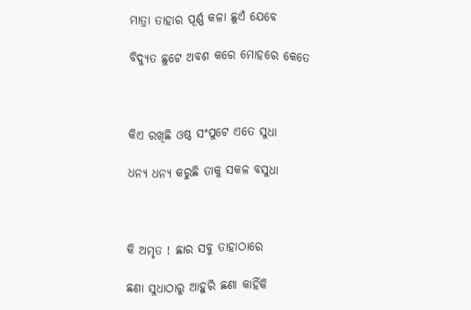ମାତ୍ରା ତାହାର ପୂର୍ଣ୍ଣ କଳା ଛୁଏଁ ଯେବେ

ବିଦ୍ୟୁତ ଛୁଟେ ଅବଶ କରେ ମୋହରେ କେତେ



କିଏ ରଖିଛି ଓଷ୍ଠ ସଂପୁଟେ ଏତେ ସୁଧା

ଧନ୍ୟ ଧନ୍ୟ କରୁଛି ତାକୁ ସକଳ ବସୁଧା



କି ଅମୃତ ! ଛାର ସବୁ ତାହାଠାରେ

ଛଣା ସୁଧାଠାରୁ ଆହୁରି ଛଣା କାହିଁକି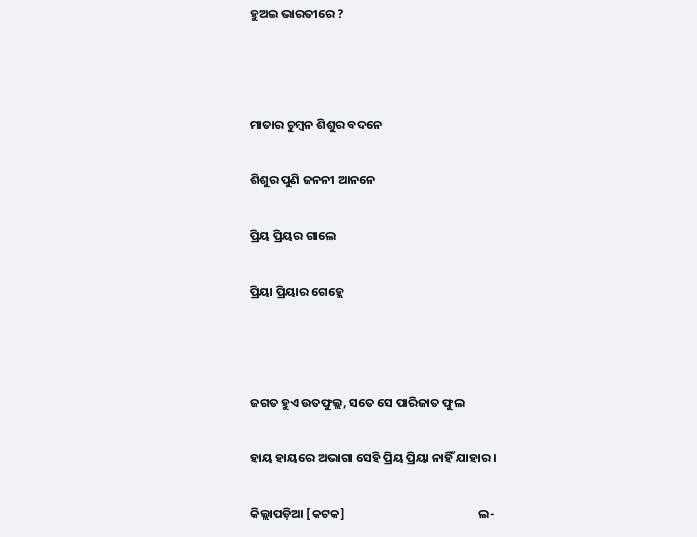ହୁଅଇ ଭାରତୀରେ ?



ମାତାର ଚୁମ୍ୱନ ଶିଶୁର ବଦନେ

ଶିଶୁର ପୁଣି ଜନନୀ ଆନନେ

ପ୍ରିୟ ପ୍ରିୟର ଗାଲେ

ପ୍ରିୟା ପ୍ରିୟାର ଗେହ୍ଲେ



ଜଗତ ହୁଏ ଉତଫୁଲ୍ଲ, ସତେ ସେ ପାରିଜାତ ଫୁଲ

ହାୟ ହାୟରେ ଅଭାଗା ସେହି ପ୍ରିୟ ପ୍ରିୟା ନାହିଁ ଯାହାର ।

କିଲ୍ଲାପଡ଼ିଆ [କଟକ]                                                ଲ-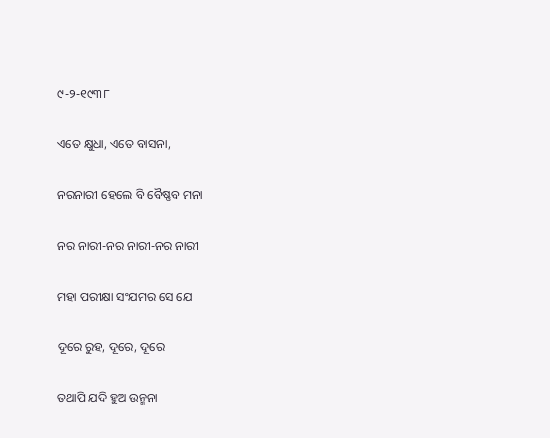୯-୨-୧୯୩୮

ଏତେ କ୍ଷୁଧା, ଏତେ ବାସନା,

ନରନାରୀ ହେଲେ ବି ବୈଷ୍ଣବ ମନା

ନର ନାରୀ-ନର ନାରୀ-ନର ନାରୀ

ମହା ପରୀକ୍ଷା ସଂଯମର ସେ ଯେ

ଦୂରେ ରୁହ, ଦୂରେ, ଦୂରେ

ତଥାପି ଯଦି ହୁଅ ଉନ୍ମନା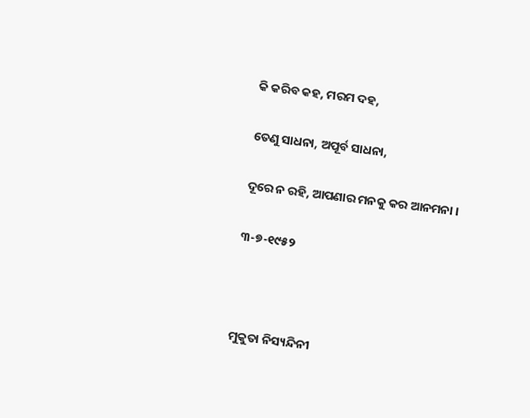କି କରିବ କହ, ମରମ ଦହ,

ତେଣୁ ସାଧନା, ଅପୂର୍ବ ସାଧନା,

ଦୂରେ ନ ରହି, ଆପଣାର ମନକୁ କର ଆନମନା ।

୩-୭-୧୯୫୨



ମୁକୁତା ନିସ୍ୟନ୍ଦିନୀ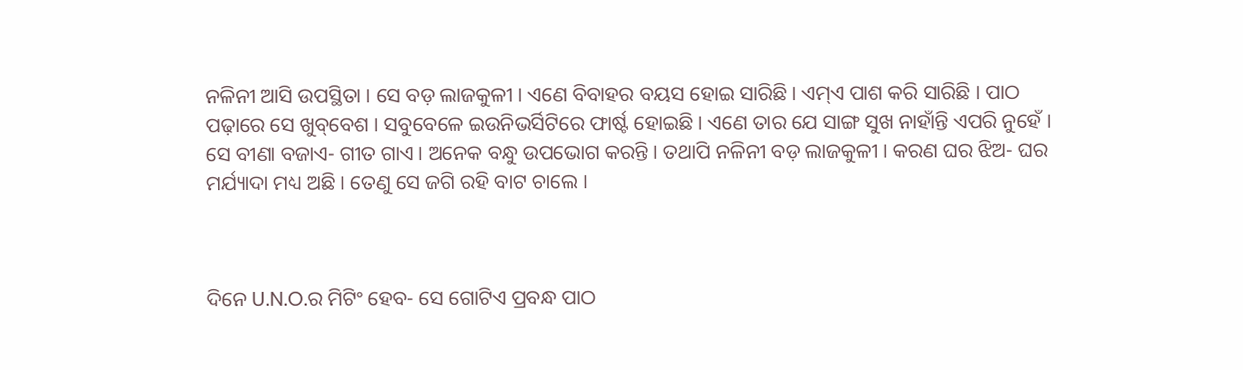ନଳିନୀ ଆସି ଉପସ୍ଥିତା । ସେ ବଡ଼ ଲାଜକୁଳୀ । ଏଣେ ବିବାହର ବୟସ ହୋଇ ସାରିଛି । ଏମ୍‌ଏ ପାଶ କରି ସାରିଛି । ପାଠ ପଢ଼ାରେ ସେ ଖୁବ୍‌ବେଶ । ସବୁବେଳେ ଇଉନିଭର୍ସିଟିରେ ଫାର୍ଷ୍ଟ ହୋଇଛି । ଏଣେ ତାର ଯେ ସାଙ୍ଗ ସୁଖ ନାହାଁନ୍ତି ଏପରି ନୁହେଁ । ସେ ବୀଣା ବଜାଏ- ଗୀତ ଗାଏ । ଅନେକ ବନ୍ଧୁ ଉପଭୋଗ କରନ୍ତି । ତଥାପି ନଳିନୀ ବଡ଼ ଲାଜକୁଳୀ । କରଣ ଘର ଝିଅ- ଘର ମର୍ଯ୍ୟାଦା ମଧ୍ୟ ଅଛି । ତେଣୁ ସେ ଜଗି ରହି ବାଟ ଚାଲେ ।



ଦିନେ U.N.O.ର ମିଟିଂ ହେବ- ସେ ଗୋଟିଏ ପ୍ରବନ୍ଧ ପାଠ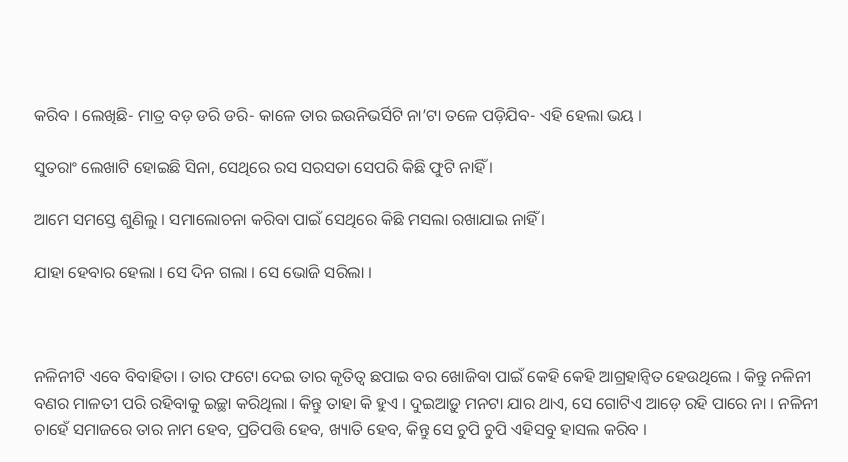କରିବ । ଲେଖିଛି- ମାତ୍ର ବଡ଼ ଡରି ଡରି- କାଳେ ତାର ଇଉନିଭର୍ସିଟି ନା’ଟା ତଳେ ପଡ଼ିଯିବ- ଏହି ହେଲା ଭୟ ।

ସୁତରାଂ ଲେଖାଟି ହୋଇଛି ସିନା, ସେଥିରେ ରସ ସରସତା ସେପରି କିଛି ଫୁଟି ନାହିଁ ।

ଆମେ ସମସ୍ତେ ଶୁଣିଲୁ । ସମାଲୋଚନା କରିବା ପାଇଁ ସେଥିରେ କିଛି ମସଲା ରଖାଯାଇ ନାହିଁ ।

ଯାହା ହେବାର ହେଲା । ସେ ଦିନ ଗଲା । ସେ ଭୋଜି ସରିଲା ।



ନଳିନୀଟି ଏବେ ବିବାହିତା । ତାର ଫଟୋ ଦେଇ ତାର କୃତିତ୍ୱ ଛପାଇ ବର ଖୋଜିବା ପାଇଁ କେହି କେହି ଆଗ୍ରହାନ୍ୱିତ ହେଉଥିଲେ । କିନ୍ତୁ ନଳିନୀ ବଣର ମାଳତୀ ପରି ରହିବାକୁ ଇଚ୍ଛା କରିଥିଲା । କିନ୍ତୁ ତାହା କି ହୁଏ । ଦୁଇଆଡ଼ୁ ମନଟା ଯାର ଥାଏ, ସେ ଗୋଟିଏ ଆଡ଼େ ରହି ପାରେ ନା । ନଳିନୀ ଚାହେଁ ସମାଜରେ ତାର ନାମ ହେବ, ପ୍ରତିପତ୍ତି ହେବ, ଖ୍ୟାତି ହେବ, କିନ୍ତୁ ସେ ଚୁପି ଚୁପି ଏହିସବୁ ହାସଲ କରିବ ।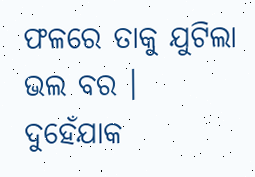ଫଳରେ ତାକୁ ଯୁଟିଲା ଭଲ ବର । ଦୁହେଁଯାକ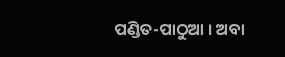ପଣ୍ଡିତ-ପାଠୁଆ । ଅବା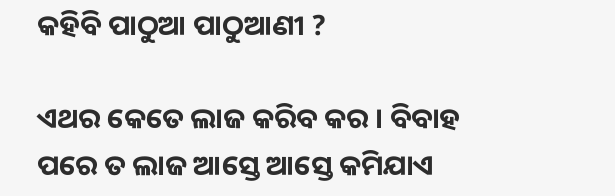କହିବି ପାଠୁଆ ପାଠୁଆଣୀ ?

ଏଥର କେତେ ଲାଜ କରିବ କର । ବିବାହ ପରେ ତ ଲାଜ ଆସ୍ତେ ଆସ୍ତେ କମିଯାଏ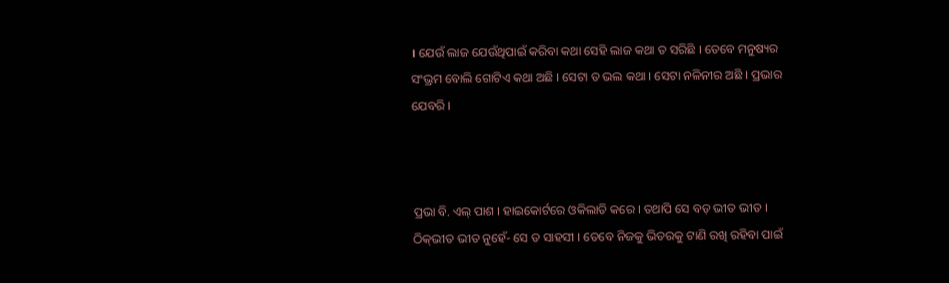। ଯେଉଁ ଲାଜ ଯେଉଁଥିପାଇଁ କରିବା କଥା ସେହି ଲାଜ କଥା ତ ସରିଛି । ତେବେ ମନୁଷ୍ୟର ସଂଭ୍ରମ ବୋଲି ଗୋଟିଏ କଥା ଅଛି । ସେଟା ତ ଭଲ କଥା । ସେଟା ନଳିନୀର ଅଛି । ପ୍ରଭାର ଯେବରି ।



ପ୍ରଭା ବି. ଏଲ୍ ପାଶ । ହାଇକୋର୍ଟରେ ଓକିଲାତି କରେ । ତଥାପି ସେ ବଡ଼ ଭୀତ ଭୀତ । ଠିକ୍‌ଭୀତ ଭୀତ ନୁହେଁ- ସେ ତ ସାହସୀ । ତେବେ ନିଜକୁ ଭିତରକୁ ଟାଣି ରଖି ରହିବା ପାଇଁ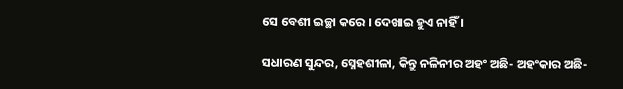ସେ ବେଶୀ ଇଚ୍ଛା କରେ । ଦେଖାଇ ହୁଏ ନାହିଁ ।

ସଧାରଣ ସୁନ୍ଦର, ସ୍ନେହଶୀଳା, କିନ୍ତୁ ନଳିନୀର ଅହଂ ଅଛି- ଅହଂକାର ଅଛି-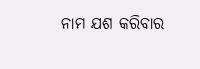ନାମ ଯଶ କରିବାର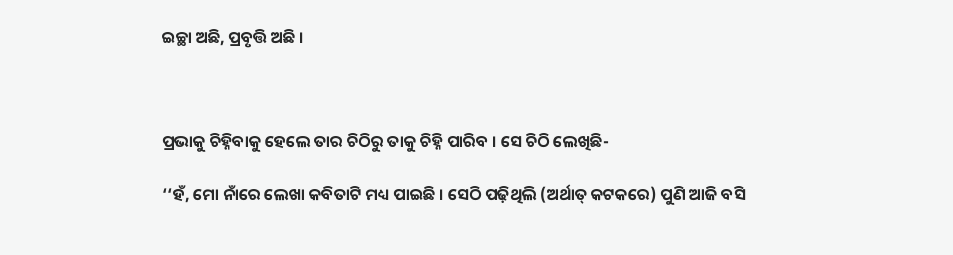ଇଚ୍ଛା ଅଛି, ପ୍ରବୃତ୍ତି ଅଛି ।



ପ୍ରଭାକୁ ଚିହ୍ନିବାକୁ ହେଲେ ତାର ଚିଠିରୁ ତାକୁ ଚିହ୍ନି ପାରିବ । ସେ ଚିଠି ଲେଖିଛି-

‘‘ହଁ, ମୋ ନାଁରେ ଲେଖା କବିତାଟି ମଧ୍ୟ ପାଇଛି । ସେଠି ପଢ଼ିଥିଲି (ଅର୍ଥାତ୍‌ କଟକରେ) ପୁଣି ଆଜି ବସି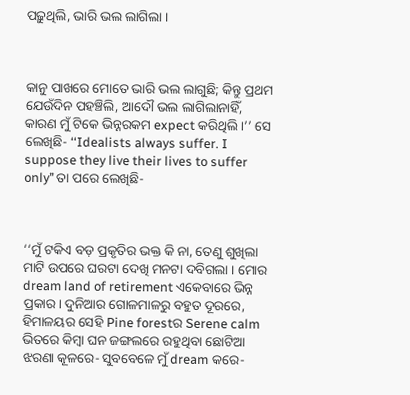ପଢ଼ୁଥିଲି, ଭାରି ଭଲ ଲାଗିଲା ।



କାନୁ ପାଖରେ ମୋତେ ଭାରି ଭଲ ଲାଗୁଛି; କିନ୍ତୁ ପ୍ରଥମ ଯେଉଁଦିନ ପହଞ୍ଚିଲି, ଆଦୌ ଭଲ ଲାଗିଲାନାହିଁ, କାରଣ ମୁଁ ଟିକେ ଭିନ୍ନରକମ expect କରିଥିଲି ।’’ ସେ ଲେଖିଛି- ‘‘Idealists always suffer. I suppose they live their lives to suffer only’’ ତା ପରେ ଲେଖିଛି-



‘‘ମୁଁ ଟକିଏ ବଡ଼ ପ୍ରକୃତିର ଭକ୍ତ କି ନା, ତେଣୁ ଶୁଖିଲା ମାଟି ଉପରେ ଘରଟା ଦେଖି ମନଟା ଦବିଗଲା । ମୋର dream land of retirement ଏକେବାରେ ଭିନ୍ନ ପ୍ରକାର। ଦୁନିଆର ଗୋଳମାଳରୁ ବହୁତ ଦୂରରେ, ହିମାଳୟର ସେହି Pine forestର Serene calm ଭିତରେ କିମ୍ବା ଘନ ଜଙ୍ଗଲରେ ରହୁଥିବା ଛୋଟିଆ ଝରଣା କୂଳରେ- ସୁବବେଳେ ମୁଁ dream କରେ-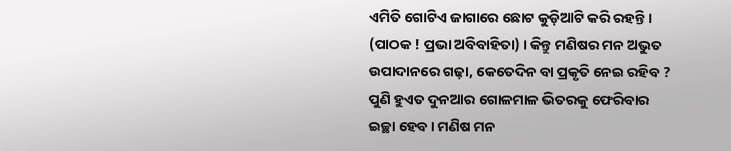ଏମିତି ଗୋଟିଏ ଜାଗାରେ ଛୋଟ କୁଡ଼ିଆଟି କରି ରହନ୍ତି । (ପାଠକ ! ପ୍ରଭା ଅବିବାହିତା) । କିନ୍ତୁ ମଣିଷର ମନ ଅଭୁତ ଉପାଦାନରେ ଗଢ଼ା, କେତେଦିନ ବା ପ୍ରକୃତି ନେଇ ରହିବ ? ପୁଣି ହୁଏତ ଦୁନଆର ଗୋଳମାଳ ଭିତରକୁ ଫେରିବାର ଇଚ୍ଛା ହେବ । ମଣିଷ ମନ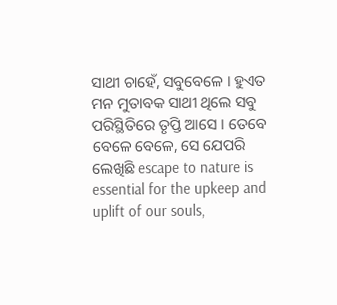ସାଥୀ ଚାହେଁ, ସବୁବେଳେ । ହୁଏତ ମନ ମୁତାବକ ସାଥୀ ଥିଲେ ସବୁ ପରିସ୍ଥିତିରେ ତୃପ୍ତି ଆସେ । ତେବେ ବେଳେ ବେଳେ, ସେ ଯେପରି ଲେଖିଛି escape to nature is essential for the upkeep and uplift of our souls,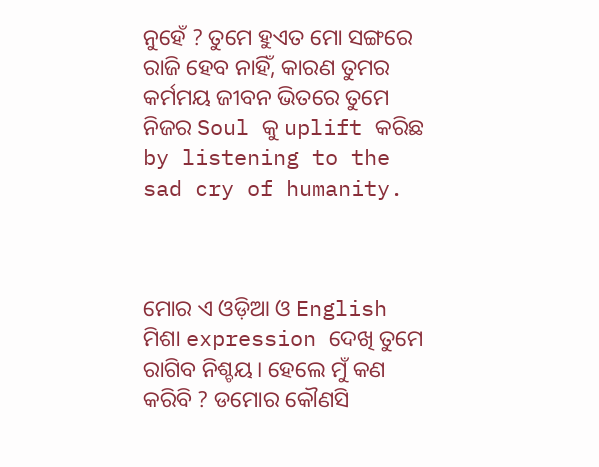ନୁହେଁ ? ତୁମେ ହୁଏତ ମୋ ସଙ୍ଗରେ ରାଜି ହେବ ନାହିଁ, କାରଣ ତୁମର କର୍ମମୟ ଜୀବନ ଭିତରେ ତୁମେ ନିଜର Soul କୁ uplift କରିଛ by listening to the sad cry of humanity.



ମୋର ଏ ଓଡ଼ିଆ ଓ English ମିଶା expression ଦେଖି ତୁମେ ରାଗିବ ନିଶ୍ଚୟ। ହେଲେ ମୁଁ କଣ କରିବି ? ଡମୋର କୌଣସି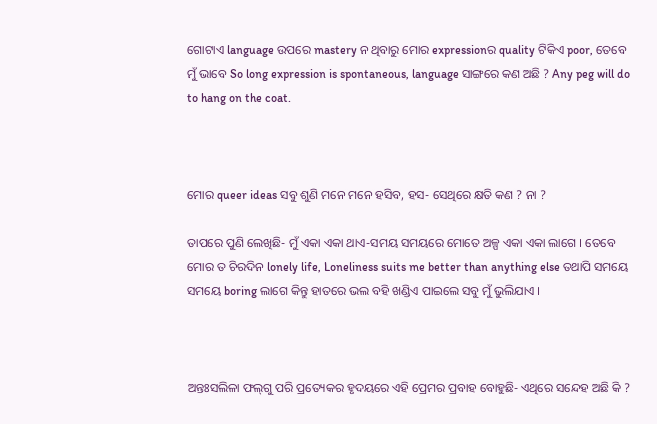ଗୋଟାଏ language ଉପରେ mastery ନ ଥିବାରୁ ମୋର expressionର quality ଟିକିଏ poor, ତେବେ ମୁଁ ଭାବେ So long expression is spontaneous, language ସାଙ୍ଗରେ କଣ ଅଛି ? Any peg will do to hang on the coat.



ମୋର queer ideas ସବୁ ଶୁଣି ମନେ ମନେ ହସିବ, ହସ- ସେଥିରେ କ୍ଷତି କଣ ? ନା ?

ତାପରେ ପୁଣି ଲେଖିଛି- ମୁଁ ଏକା ଏକା ଥାଏ-ସମୟ ସମୟରେ ମୋତେ ଅଳ୍ପ ଏକା ଏକା ଲାଗେ । ତେବେ ମୋର ତ ଚିରଦିନ lonely life, Loneliness suits me better than anything else ତଥାପି ସମୟେ ସମୟେ boring ଲାଗେ କିନ୍ତୁ ହାତରେ ଭଲ ବହି ଖଣ୍ଡିଏ ପାଇଲେ ସବୁ ମୁଁ ଭୁଲିଯାଏ ।



ଅନ୍ତଃସଲିଳା ଫଲ୍‌ଗୁ ପରି ପ୍ରତ୍ୟେକର ହୃଦୟରେ ଏହି ପ୍ରେମର ପ୍ରବାହ ବୋହୁଛି- ଏଥିରେ ସନ୍ଦେହ ଅଛି କି ?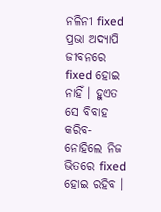ନଳିନୀ fixed ପ୍ରଭା ଅଦ୍ୟାପି ଜୀବନରେ fixed ହୋଇ ନାହିଁ । ହୁଏତ ସେ ବିବାହ କରିବ- ନୋହିଲେ ନିଜ ଭିତରେ fixed ହୋଇ ରହିବ ।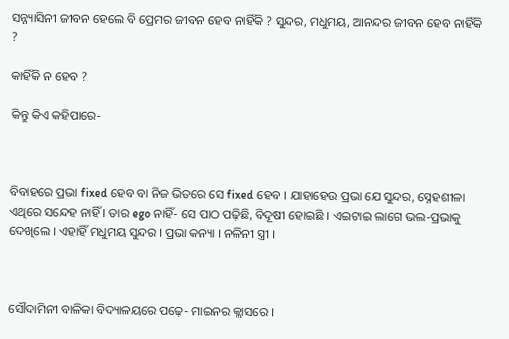ସନ୍ନ୍ୟାସିନୀ ଜୀବନ ହେଲେ ବି ପ୍ରେମର ଜୀବନ ହେବ ନାହିଁକି ? ସୁନ୍ଦର, ମଧୁମୟ, ଆନନ୍ଦର ଜୀବନ ହେବ ନାହିଁକି ?

କାହିଁକି ନ ହେବ ?

କିନ୍ତୁ କିଏ କହିପାରେ-



ବିବାହରେ ପ୍ରଭା fixed ହେବ ବା ନିଜ ଭିତରେ ସେ fixed ହେବ । ଯାହାହେଉ ପ୍ରଭା ଯେ ସୁନ୍ଦର, ସ୍ନେହଶୀଳା ଏଥିରେ ସନ୍ଦେହ ନାହିଁ । ତାର ego ନାହିଁ- ସେ ପାଠ ପଢ଼ିଛି, ବିଦୂଷୀ ହୋଇଛି । ଏଇଟାଇ ଲାଗେ ଭଲ-ପ୍ରଭାକୁ ଦେଖିଲେ । ଏହାହିଁ ମଧୁମୟ ସୁନ୍ଦର । ପ୍ରଭା କନ୍ୟା । ନଳିନୀ ସ୍ତ୍ରୀ ।



ସୌଦାମିନୀ ବାଳିକା ବିଦ୍ୟାଳୟରେ ପଢ଼େ- ମାଇନର କ୍ଲାସରେ ।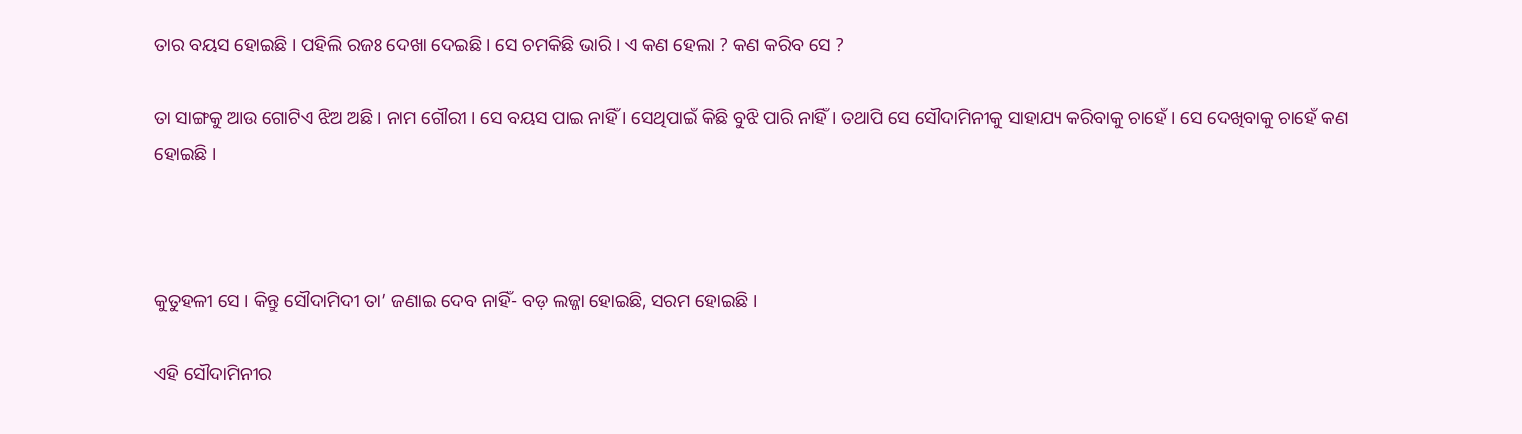ତାର ବୟସ ହୋଇଛି । ପହିଲି ରଜଃ ଦେଖା ଦେଇଛି । ସେ ଚମକିଛି ଭାରି । ଏ କଣ ହେଲା ? କଣ କରିବ ସେ ?

ତା ସାଙ୍ଗକୁ ଆଉ ଗୋଟିଏ ଝିଅ ଅଛି । ନାମ ଗୌରୀ । ସେ ବୟସ ପାଇ ନାହିଁ । ସେଥିପାଇଁ କିଛି ବୁଝି ପାରି ନାହିଁ । ତଥାପି ସେ ସୌଦାମିନୀକୁ ସାହାଯ୍ୟ କରିବାକୁ ଚାହେଁ । ସେ ଦେଖିବାକୁ ଚାହେଁ କଣ ହୋଇଛି ।



କୁତୁହଳୀ ସେ । କିନ୍ତୁ ସୌଦାମିଦୀ ତା’ ଜଣାଇ ଦେବ ନାହିଁ- ବଡ଼ ଲଜ୍ଜା ହୋଇଛି, ସରମ ହୋଇଛି ।

ଏହି ସୌଦାମିନୀର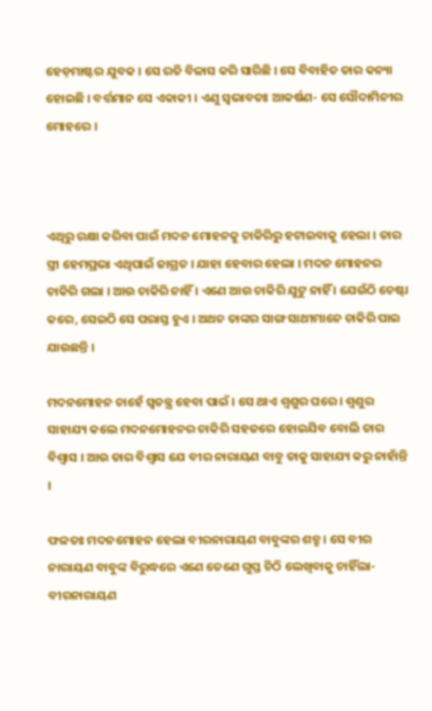ହେଡ଼ମାଷ୍ଟର ଯୁବକ । ସେ ରତି ବିଳାସ କରି ସାରିଛି । ସେ ବିବାହିତ ତାର କନ୍ୟା ହୋଇଛି । ବର୍ତ୍ତମାନ ସେ ଏକାକୀ । ଏଣୁ ସ୍ୱଭାବତଃ ଆକର୍ଷଣ- ସେ ସୌଦାମିନୀର ମୋହରେ ।



ଏଥିରୁ ରକ୍ଷା କରିବା ପାଇଁ ମଦନ ମୋହନକୁ ଚାକିରିରୁ ହଟାଇବାକୁ ହେଲା । ତାର ସ୍ତ୍ରୀ ହେମପ୍ରଭା ଏଥିପାଇଁ ଜାଗ୍ରତ । ଯାହା ହେବାର ହେଲା । ମଦନ ମୋହନର ଚାକିରି ଗଲା । ଆଉ ଚାକିରି ନାହିଁ । ଏଣେ ଆଉ ଚାକିରି ଯୁଟୁ ନାହିଁ । ଯେଉଁଠି ଚେଷ୍ଟା କରେ, ସେଇଠି ସେ ପରାସ୍ତ ହୁଏ । ଅଥଚ ତାଙ୍କର ସାଙ୍ଗ ସାଥୀମାନେ ଚାକିରି ପାଇ ଯାଉଛନ୍ତି ।

ମଦନମୋହନ ଚାହେଁ ସ୍ୱତନ୍ତ୍ର ହେବା ପାଇଁ । ସେ ଥାଏ ଶ୍ୱଶୁର ଘରେ । ଶ୍ୱଶୁର ସାହାଯ୍ୟ କଲେ ମଦନମୋହନର ଚାକିରି ସହଜରେ ହୋଇଯିବ ବୋଲି ତାର ବିଶ୍ୱାସ । ଆଉ ତାର ବିଶ୍ୱାସ ଯେ ବୀର ନାରାୟଣ ବାବୁ ତାକୁ ସାହାଯ୍ୟ କରୁ ନାହାଁନ୍ତି ।

ଫଳତଃ ମଦନମୋହନ ହେଲା ବୀରନାରାୟଣ ବାବୁଙ୍କର ଶତ୍ରୁ । ସେ ବୀର ନାରାୟଣ ବାବୁଙ୍କ ବିରୁଦ୍ଧରେ ଏଣେ ତେଣେ ଗୁପ୍ତ ଚିଠି ଲେଖିବାକୁ ଚାହିଁଲା- ବୀରନାରାୟଣ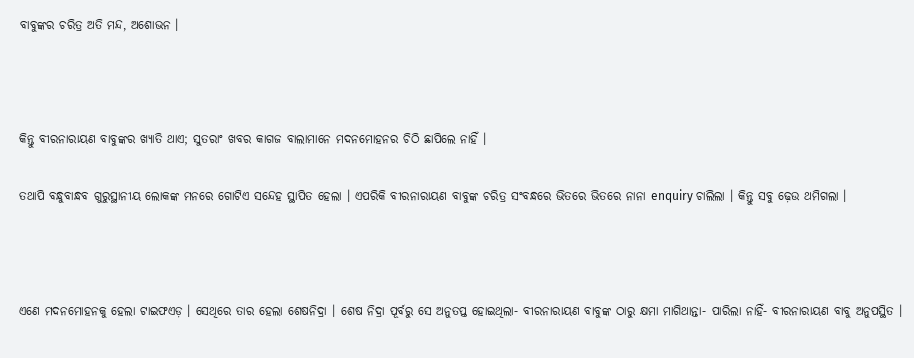ବାବୁଙ୍କର ଚରିତ୍ର ଅତି ମନ୍ଦ, ଅଶୋଭନ ।



କିନ୍ତୁ ବୀରନାରାୟଣ ବାବୁଙ୍କର ଖ୍ୟାତି ଥାଏ; ସୁତରାଂ ଖବର କାଗଜ ବାଲାମାନେ ମଦନମୋହନର ଚିଠି ଛାପିଲେ ନାହିଁ ।

ତଥାପି ବନ୍ଧୁବାନ୍ଧବ ଗୁରୁସ୍ଥାନୀୟ ଲୋକଙ୍କ ମନରେ ଗୋଟିଏ ସନ୍ଦେହ ସ୍ଥାପିତ ହେଲା । ଏପରିକି ବୀରନାରାୟଣ ବାବୁଙ୍କ ଚରିତ୍ର ସଂବନ୍ଧରେ ଭିତରେ ଭିତରେ ନାନା enquiry ଚାଲିଲା । କିନ୍ତୁ ସବୁ ଢ଼େଉ ଥମିଗଲା ।



ଏଣେ ମଦନମୋହନକୁ ହେଲା ଟାଇଫଏଡ଼ । ସେଥିରେ ତାର ହେଲା ଶେଷନିଦ୍ରା । ଶେଷ ନିଦ୍ରା ପୂର୍ବରୁ ସେ ଅନୁତପ୍ତ ହୋଇଥିଲା- ବୀରନାରାୟଣ ବାବୁଙ୍କ ଠାରୁ କ୍ଷମା ମାଗିଥାନ୍ତା- ପାରିଲା ନାହିଁ- ବୀରନାରାୟଣ ବାବୁ ଅନୁପସ୍ଥିତ ।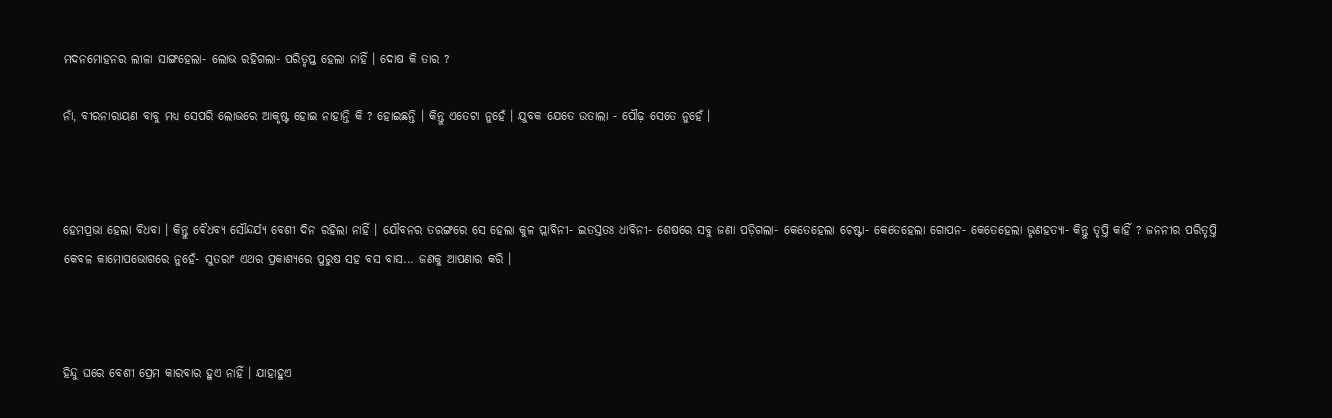ମଦନମୋହନର ଲୀଳା ସାଙ୍ଗହେଲା- ଲୋଭ ରହିଗଲା- ପରିତୃପ୍ତ ହେଲା ନାହିଁ । ଦୋଷ କି ତାର ?

ନାଁ, ବୀରନାରାୟଣ ବାବୁ ମଧ୍ୟ ସେପରି ଲୋଭରେ ଆକୃଷ୍ଟ ହୋଇ ନାହାନ୍ତି କି ? ହୋଇଛନ୍ତି । କିନ୍ତୁ ଏତେଟା ନୁହେଁ । ଯୁବକ ଯେତେ ଉତାଲା - ପୌଢ଼ ସେତେ ନୁହେଁ ।



ହେମପ୍ରଭା ହେଲା ବିଧବା । କିନ୍ତୁ ବୈଧବ୍ୟ ସୌନ୍ଦର୍ଯ୍ୟ ବେଶୀ ଦିନ ରହିଲା ନାହିଁ । ଯୌବନର ତରଙ୍ଗରେ ସେ ହେଲା କୁଳ ପ୍ଲାବିନୀ- ଇତସ୍ତତଃ ଧାବିନୀ- ଶେଷରେ ସବୁ ଜଣା ପଡ଼ିଗଲା- କେତେହେଲା ଚେଷ୍ଟା- କେତେହେଲା ଗୋପନ- କେତେହେଲା ଭୃଣହତ୍ୟା- କିନ୍ତୁ ତୃପ୍ତି କାହିଁ ? ଜନନୀର ପରିତୃପ୍ତି କେବଳ କାମୋପଭୋଗରେ ନୁହେଁ- ସୁତରାଂ ଏଥର ପ୍ରକାଶ୍ୟରେ ପୁରୁଷ ସହ ବସ ବାସ... ଜଣକୁ ଆପଣାର କରି ।



ହିନ୍ଦୁ ଘରେ ବେଶୀ ପ୍ରେମ କାରବାର ହୁଏ ନାହିଁ । ଯାହାହୁଏ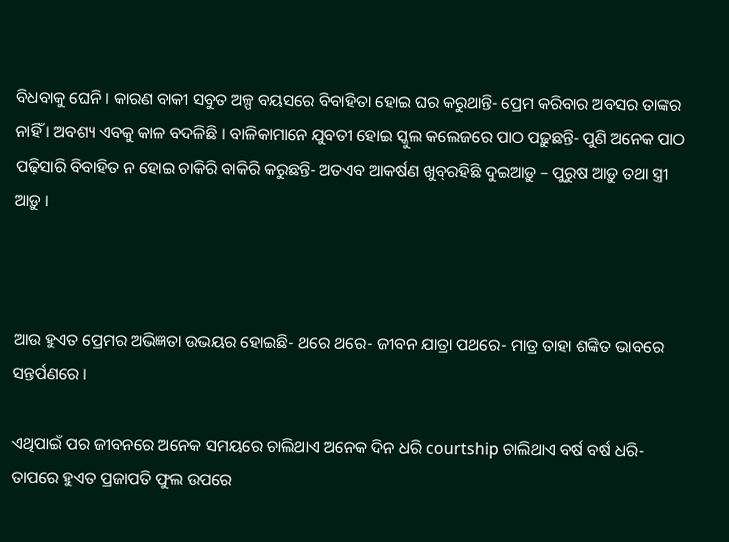ବିଧବାକୁ ଘେନି । କାରଣ ବାକୀ ସବୁତ ଅଳ୍ପ ବୟସରେ ବିବାହିତା ହୋଇ ଘର କରୁଥାନ୍ତି- ପ୍ରେମ କରିବାର ଅବସର ତାଙ୍କର ନାହିଁ । ଅବଶ୍ୟ ଏବକୁ କାଳ ବଦଳିଛି । ବାଳିକାମାନେ ଯୁବତୀ ହୋଇ ସ୍କୁଲ କଲେଜରେ ପାଠ ପଢ଼ୁଛନ୍ତି- ପୁଣି ଅନେକ ପାଠ ପଢ଼ିସାରି ବିବାହିତ ନ ହୋଇ ଚାକିରି ବାକିରି କରୁଛନ୍ତି- ଅତଏବ ଆକର୍ଷଣ ଖୁବ୍‌ରହିଛି ଦୁଇଆଡ଼ୁ – ପୁରୁଷ ଆଡ଼ୁ ତଥା ସ୍ତ୍ରୀ ଆଡ଼ୁ ।



ଆଉ ହୁଏତ ପ୍ରେମର ଅଭିଜ୍ଞତା ଉଭୟର ହୋଇଛି- ଥରେ ଥରେ- ଜୀବନ ଯାତ୍ରା ପଥରେ- ମାତ୍ର ତାହା ଶଙ୍କିତ ଭାବରେ ସନ୍ତର୍ପଣରେ ।

ଏଥିପାଇଁ ପର ଜୀବନରେ ଅନେକ ସମୟରେ ଚାଲିଥାଏ ଅନେକ ଦିନ ଧରି courtship ଚାଲିଥାଏ ବର୍ଷ ବର୍ଷ ଧରି- ତାପରେ ହୁଏତ ପ୍ରଜାପତି ଫୁଲ ଉପରେ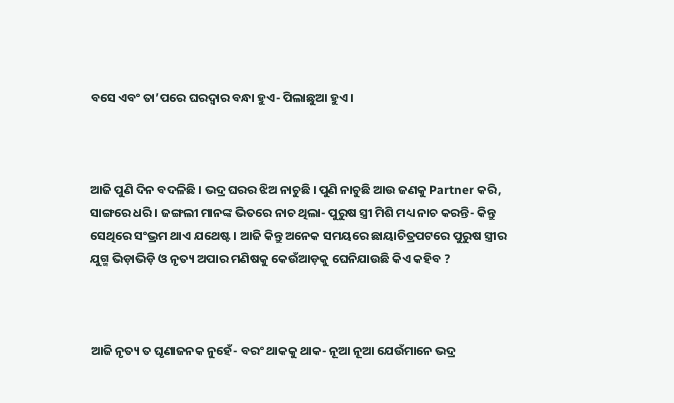ବସେ ଏବଂ ତା’ପରେ ଘରଦ୍ୱାର ବନ୍ଧା ହୁଏ- ପିଲାଛୁଆ ହୁଏ ।



ଆଜି ପୁଣି ଦିନ ବଦଳିଛି । ଭଦ୍ର ଘରର ଝିଅ ନାଚୁଛି । ପୁଣି ନାଚୁଛି ଆଉ ଜଣକୁ Partner କରି, ସାଙ୍ଗରେ ଧରି । ଜଙ୍ଗଲୀ ମାନଙ୍କ ଭିତରେ ନାଚ ଥିଲା- ପୁରୁଷ ସ୍ତ୍ରୀ ମିଶି ମଧ୍ୟ ନାଚ କରନ୍ତି- କିନ୍ତୁ ସେଥିରେ ସଂଭ୍ରମ ଥାଏ ଯଥେଷ୍ଟ । ଆଜି କିନ୍ତୁ ଅନେକ ସମୟରେ ଛାୟାଚିତ୍ରପଟରେ ପୁରୁଷ ସ୍ତ୍ରୀର ଯୁଗ୍ମ ଭିଡ଼ାଭିଡ଼ି ଓ ନୃତ୍ୟ ଅପାର ମଣିଷକୁ କେଉଁଆଡ଼କୁ ଘେନିଯାଉଛି କିଏ କହିବ ?



ଆଜି ନୃତ୍ୟ ତ ଘୃଣାଜନକ ନୁହେଁ- ବରଂ ଥାକକୁ ଥାକ- ନୂଆ ନୂଆ ଯେଉଁମାନେ ଭଦ୍ର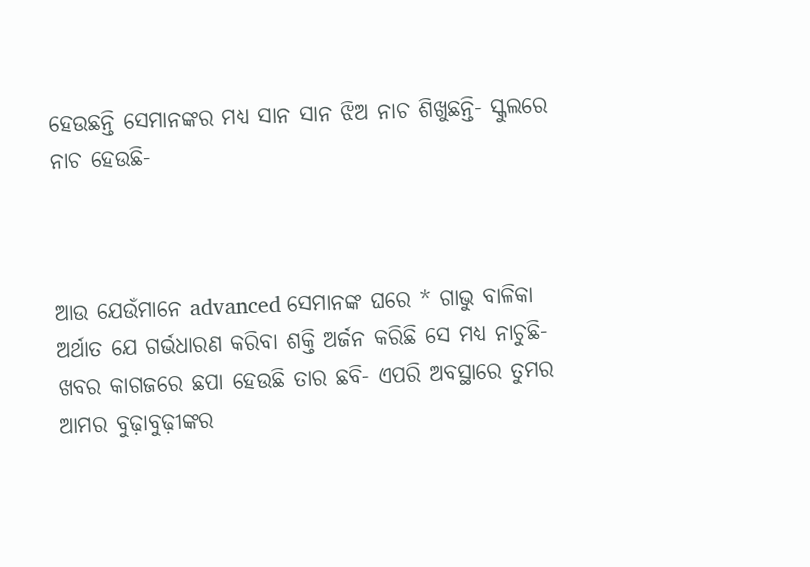ହେଉଛନ୍ତି ସେମାନଙ୍କର ମଧ୍ୟ ସାନ ସାନ ଝିଅ ନାଚ ଶିଖୁଛନ୍ତି- ସ୍କୁଲରେ ନାଚ ହେଉଛି-



ଆଉ ଯେଉଁମାନେ advanced ସେମାନଙ୍କ ଘରେ * ଗାଭୁ ବାଳିକା ଅର୍ଥାତ ଯେ ଗର୍ଭଧାରଣ କରିବା ଶକ୍ତି ଅର୍ଜନ କରିଛି ସେ ମଧ୍ୟ ନାଚୁଛି- ଖବର କାଗଜରେ ଛପା ହେଉଛି ତାର ଛବି- ଏପରି ଅବସ୍ଥାରେ ତୁମର ଆମର ବୁଢ଼ାବୁଢ଼ୀଙ୍କର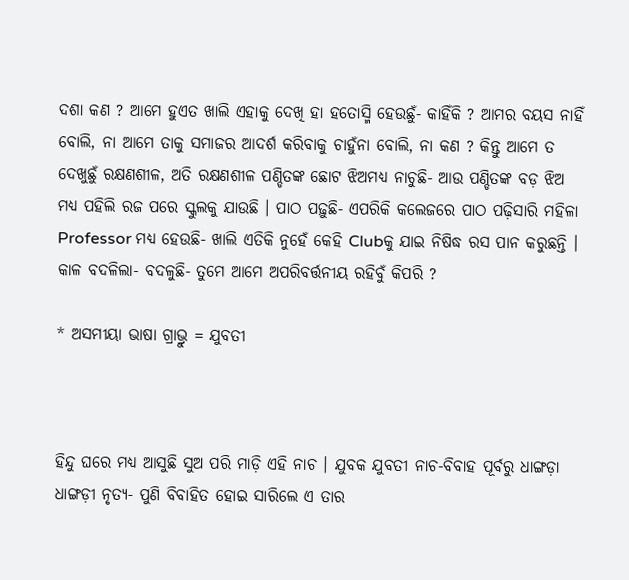ଦଶା କଣ ? ଆମେ ହୁଏତ ଖାଲି ଏହାକୁ ଦେଖି ହା ହତୋସ୍ମି ହେଉଛୁଁ- କାହିଁକି ? ଆମର ବୟସ ନାହିଁ ବୋଲି, ନା ଆମେ ତାକୁ ସମାଜର ଆଦର୍ଶ କରିବାକୁ ଚାହୁଁନା ବୋଲି, ନା କଣ ? କିନ୍ତୁ ଆମେ ତ ଦେଖୁଛୁଁ ରକ୍ଷଣଶୀଳ, ଅତି ରକ୍ଷଣଶୀଳ ପଣ୍ଡିତଙ୍କ ଛୋଟ ଝିଅମଧ୍ୟ ନାଚୁଛି- ଆଉ ପଣ୍ଡିତଙ୍କ ବଡ଼ ଝିଅ ମଧ୍ୟ ପହିଲି ରଜ ପରେ ସ୍କୁଲକୁ ଯାଉଛି । ପାଠ ପଢ଼ୁଛି- ଏପରିକି କଲେଜରେ ପାଠ ପଢ଼ିସାରି ମହିଳା Professor ମଧ୍ୟ ହେଉଛି- ଖାଲି ଏତିକି ନୁହେଁ କେହି Clubକୁ ଯାଇ ନିଷିଦ୍ଧ ରସ ପାନ କରୁଛନ୍ତି । କାଳ ବଦଳିଲା- ବଦଳୁଛି- ତୁମେ ଆମେ ଅପରିବର୍ତ୍ତନୀୟ ରହିବୁଁ କିପରି ?

* ଅସମୀୟା ଭାଷା ଗ୍ରାଭ୍ରୁ = ଯୁବତୀ



ହିନ୍ଦୁ ଘରେ ମଧ୍ୟ ଆସୁଛି ସୁଅ ପରି ମାଡ଼ି ଏହି ନାଚ । ଯୁବକ ଯୁବତୀ ନାଚ-ବିବାହ ପୂର୍ବରୁ ଧାଙ୍ଗଡ଼ା ଧାଙ୍ଗଡ଼ୀ ନୃତ୍ୟ- ପୁଣି ବିବାହିତ ହୋଇ ସାରିଲେ ଏ ତାର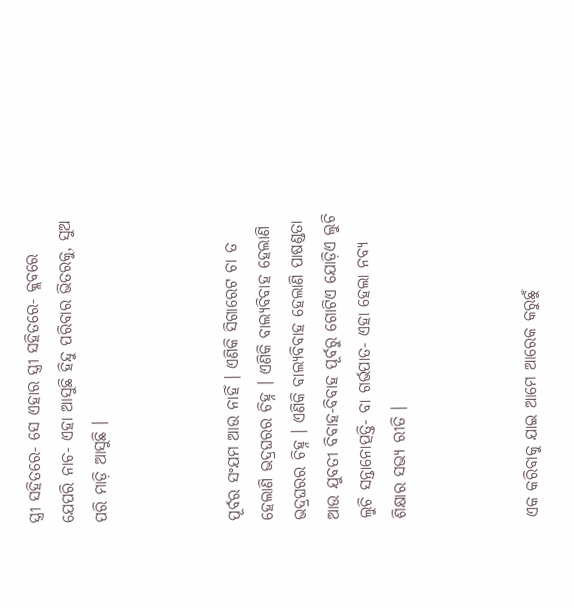ସ୍ତ୍ରୀ ସହିତରେ- ସେ ଏହାର ସ୍ତ୍ରୀ ସହିତରେ- କ୍ଲବରେ ଯେପରି ନାଚ- ଏହା ଆସୁଛି ହିନ୍ଦୁ ପରିବାର ଭିତରକୁ, ସୁଅ ପରି ମାଡ଼ି ଆସୁଛି ।



ପୂର୍ବର ସଂଯମ ଆଉ ନାହିଁ । ଏଣିକି ସିଗାରେଟ ଚା ତ ହେଲାଣି ଭଦ୍ରଘରର ଚିହ୍ନ । ଏଣିକି ବାଲ୍ୟବିବାହ ହେଲାଣି ଭଦ୍ରଘରର ଚିହ୍ନ । ଏଣିକି ବାଲ୍ୟବିବାହ ହେଲାଣି ପାଷଣ୍ଡତା ଆଉ ଯୁବତୀ ବିବାହ-ବିବାହ ପୂର୍ବରୁ ଗୋଟିଏ ଯୋଡ଼ିଏ ଲୁଚି ଲୁଚି ସନ୍ତାନୋତ୍ପତ୍ତି- ବା ଗର୍ଭପାତ- ଏହା ହେଲା ନବ୍ୟ ଶିକ୍ଷାର ସଭ୍ୟ ରୀତି ।



ଏକ କରିବାକୁ ଯାଇ ଆମେ ଆରେକ କରୁଛୁଁ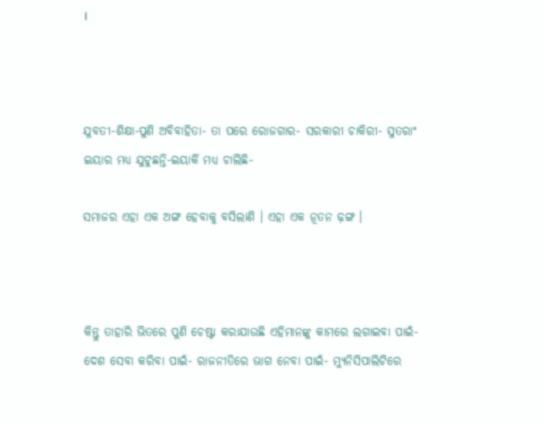।



ଯୁବତୀ-ଶିକ୍ଷା-ପୁଣି ଅବିବାହିତା- ତା ପରେ ରୋଜଗାର- ସରକାରୀ ଚାକିରୀ- ସୁତରାଂ ଇୟାର ମଧ୍ୟ ଯୁଟୁଛନ୍ତି-ଇୟାର୍କି ମଧ୍ୟ ଚାଲିଛି-

ସମାଜର ଏହା ଏକ ଅଙ୍ଗ ହେବାକୁ ବସିଲାଣି । ଏହା ଏକ ନୂତନ ଢ଼ଙ୍ଗ ।



କିନ୍ତୁ ତାହାରି ଭିତରେ ପୁଣି ଚେଷ୍ଟା କରାଯାଉଛି ଏହିମାନଙ୍କୁ କାମରେ ଲଗାଇବା ପାଇଁ- ଦେଶ ସେବା କରିବା ପାଇଁ- ରାଜନୀତିରେ ଭାଗ ନେବା ପାଇଁ- ମ୍ୟୁନିସିପାଲିଟିରେ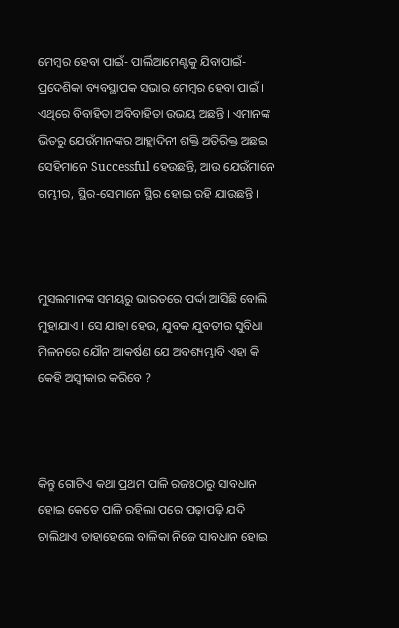ମେମ୍ୱର ହେବା ପାଇଁ- ପାର୍ଲିଆମେଣ୍ଟକୁ ଯିବାପାଇଁ-ପ୍ରଦେଶିକା ବ୍ୟବସ୍ଥାପକ ସଭାର ମେମ୍ୱର ହେବା ପାଇଁ । ଏଥିରେ ବିବାହିତା ଅବିବାହିତା ଉଭୟ ଅଛନ୍ତି । ଏମାନଙ୍କ ଭିତରୁ ଯେଉଁମାନଙ୍କର ଆହ୍ଲାଦିନୀ ଶକ୍ତି ଅତିରିକ୍ତ ଅଛଇ ସେହିମାନେ Successful ହେଉଛନ୍ତି, ଆଉ ଯେଉଁମାନେ ଗମ୍ଭୀର, ସ୍ଥିର-ସେମାନେ ସ୍ଥିର ହୋଇ ରହି ଯାଉଛନ୍ତି ।



ମୁସଲମାନଙ୍କ ସମୟରୁ ଭାରତରେ ପର୍ଦ୍ଦା ଆସିଛି ବୋଲି ମୁହାଯାଏ । ସେ ଯାହା ହେଉ, ଯୁବକ ଯୁବତୀର ସୁବିଧା ମିଳନରେ ଯୌନ ଆକର୍ଷଣ ଯେ ଅବଶ୍ୟମ୍ଭାବି ଏହା କି କେହି ଅସ୍ୱୀକାର କରିବେ ?



କିନ୍ତୁ ଗୋଟିଏ କଥା ପ୍ରଥମ ପାଳି ରଜଃଠାରୁ ସାବଧାନ ହୋଇ କେତେ ପାଳି ରହିଲା ପରେ ପଢ଼ାପଢ଼ି ଯଦି ଚାଲିଥାଏ ତାହାହେଲେ ବାଳିକା ନିଜେ ସାବଧାନ ହୋଇ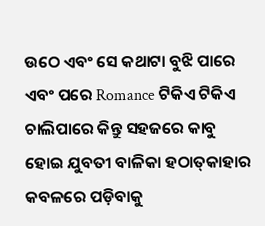ଉଠେ ଏବଂ ସେ କଥାଟା ବୁଝି ପାରେ ଏବଂ ପରେ Romance ଟିକିଏ ଟିକିଏ ଚାଲିପାରେ କିନ୍ତୁ ସହଜରେ କାବୁ ହୋଇ ଯୁବତୀ ବାଳିକା ହଠାତ୍‌କାହାର କବଳରେ ପଡ଼ିବାକୁ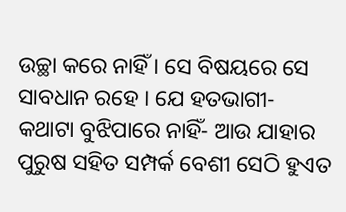ଉଚ୍ଛା କରେ ନାହିଁ । ସେ ବିଷୟରେ ସେ ସାବଧାନ ରହେ । ଯେ ହତଭାଗୀ- କଥାଟା ବୁଝିପାରେ ନାହିଁ- ଆଉ ଯାହାର ପୁରୁଷ ସହିତ ସମ୍ପର୍କ ବେଶୀ ସେଠି ହୁଏତ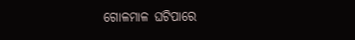ଗୋଳମାଳ ଘଟିପାରେ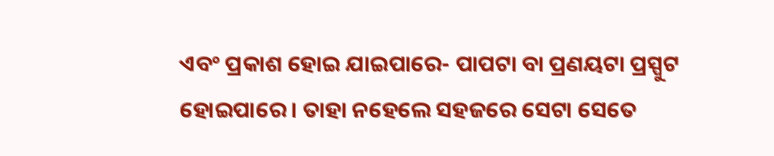ଏବଂ ପ୍ରକାଶ ହୋଇ ଯାଇପାରେ- ପାପଟା ବା ପ୍ରଣୟଟା ପ୍ରସ୍ପୁଟ ହୋଇପାରେ । ତାହା ନହେଲେ ସହଜରେ ସେଟା ସେତେ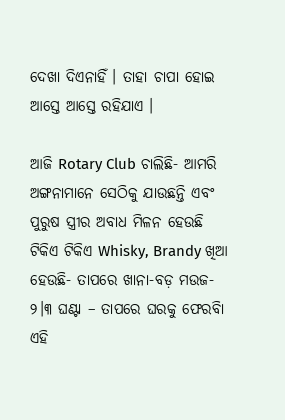ଦେଖା ଦିଏନାହିଁ । ତାହା ଚାପା ହୋଇ ଆସ୍ତେ ଆସ୍ତେ ରହିଯାଏ ।

ଆଜି Rotary Club ଚାଲିଛି- ଆମରି ଅଙ୍ଗନାମାନେ ସେଠିକୁ ଯାଉଛନ୍ତି ଏବଂ ପୁରୁଷ ସ୍ତ୍ରୀର ଅବାଧ ମିଳନ ହେଉଛି ଟିକିଏ ଟିକିଏ Whisky, Brandy ଖିଆ ହେଉଛି- ତାପରେ ଖାନା-ବଡ଼ ମଉଜ- ୨।୩ ଘଣ୍ଟା – ତାପରେ ଘରକୁ ଫେରବିା ଏହି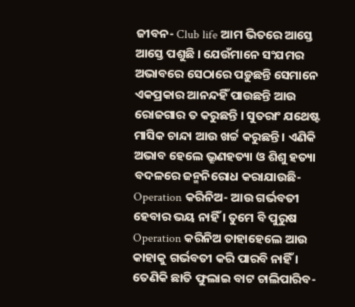ଜୀବନ- Club life ଆମ ଭିତରେ ଆସ୍ତେ ଆସ୍ତେ ପଶୁଛି । ଯେଉଁମାନେ ସଂଯମର ଅଭାବରେ ସେଠାରେ ପଡ଼ୁଛନ୍ତି ସେମାନେ ଏକପ୍ରକାର ଆନନ୍ଦହିଁ ପାଉଛନ୍ତି ଆଉ ରୋଜଗାର ତ କରୁଛନ୍ତି । ସୁତରାଂ ଯଥେଷ୍ଟ ମାସିକ ଚାନ୍ଦା ଆଉ ଖର୍ଚ୍ଚ କରୁଛନ୍ତି । ଏଣିକି ଅଭାବ ହେଲେ ଭ୍ରୂଣହତ୍ୟା ଓ ଶିଶୁ ହତ୍ୟା ବଦଳରେ ଜନ୍ମନିରୋଧ କରାଯାଉଛି- Operation କରିନିଅ- ଆଉ ଗର୍ଭବତୀ ହେବାର ଭୟ ନାହିଁ । ତୁମେ ବି ପୁରୁଷ Operation କରିନିଅ ତାହାହେଲେ ଆଉ କାହାକୁ ଗର୍ଭବତୀ କରି ପାରବି ନାହିଁ । ତେଣିକି ଛାତି ଫୁଲାଇ ବାଟ ଚାଲିପାରିବ-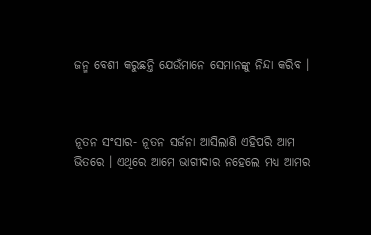ଜନ୍ମ ବେଶୀ କରୁଛନ୍ତି ଯେଉଁମାନେ ସେମାନଙ୍କୁ ନିନ୍ଦା କରିବ ।



ନୂତନ ସଂସାର- ନୂତନ ସର୍ଜନା ଆସିଲାଣି ଏହିପରି ଆମ ଭିତରେ । ଏଥିରେ ଆମେ ଭାଗୀଦାର ନହେଲେ ମଧ୍ୟ ଆମର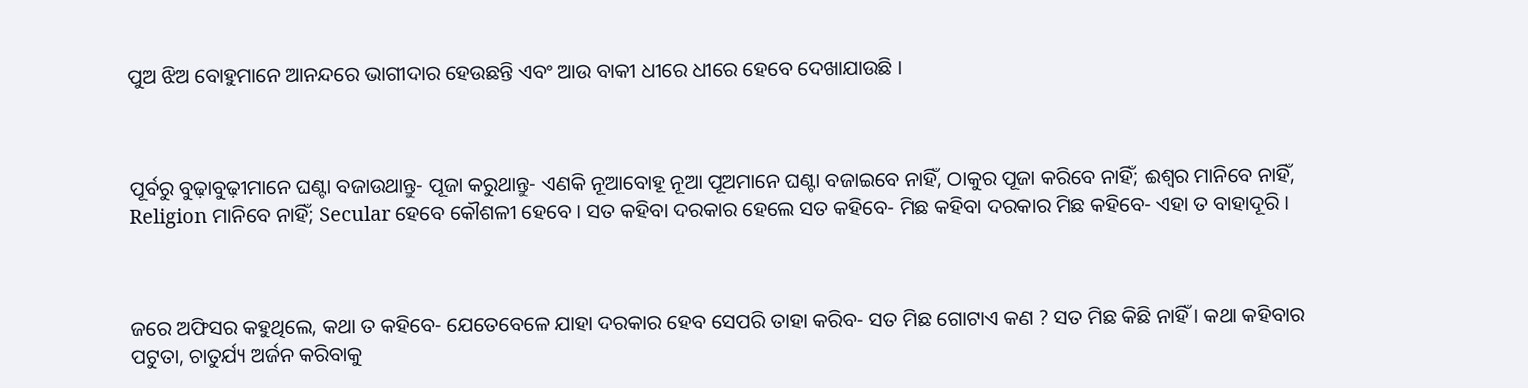ପୁଅ ଝିଅ ବୋହୁମାନେ ଆନନ୍ଦରେ ଭାଗୀଦାର ହେଉଛନ୍ତି ଏବଂ ଆଉ ବାକୀ ଧୀରେ ଧୀରେ ହେବେ ଦେଖାଯାଉଛି ।



ପୂର୍ବରୁ ବୁଢ଼ାବୁଢ଼ୀମାନେ ଘଣ୍ଟା ବଜାଉଥାନ୍ତୁ- ପୂଜା କରୁଥାନ୍ତୁ- ଏଣକି ନୂଆବୋହୂ ନୂଆ ପୂଅମାନେ ଘଣ୍ଟା ବଜାଇବେ ନାହିଁ, ଠାକୁର ପୂଜା କରିବେ ନାହିଁ; ଈଶ୍ୱର ମାନିବେ ନାହିଁ, Religion ମାନିବେ ନାହିଁ; Secular ହେବେ କୌଶଳୀ ହେବେ । ସତ କହିବା ଦରକାର ହେଲେ ସତ କହିବେ- ମିଛ କହିବା ଦରକାର ମିଛ କହିବେ- ଏହା ତ ବାହାଦୂରି ।



ଜରେ ଅଫିସର କହୁଥିଲେ, କଥା ତ କହିବେ- ଯେତେବେଳେ ଯାହା ଦରକାର ହେବ ସେପରି ତାହା କରିବ- ସତ ମିଛ ଗୋଟାଏ କଣ ? ସତ ମିଛ କିଛି ନାହିଁ । କଥା କହିବାର ପଟୁତା, ଚାତୁର୍ଯ୍ୟ ଅର୍ଜନ କରିବାକୁ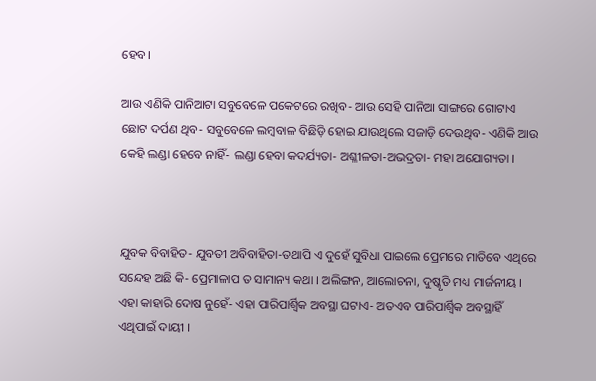ହେବ।

ଆଉ ଏଣିକି ପାନିଆଟା ସବୁବେଳେ ପକେଟରେ ରଖିବ- ଆଉ ସେହି ପାନିଆ ସାଙ୍ଗରେ ଗୋଟାଏ ଛୋଟ ଦର୍ପଣ ଥିବ- ସବୁବେଳେ ଲମ୍ୱବାଳ ବିଛିଡ଼ି ହୋଇ ଯାଉଥିଲେ ସଜାଡ଼ି ଦେଉଥିବ- ଏଣିକି ଆଉ କେହି ଲଣ୍ଡା ହେବେ ନାହିଁ- ଲଣ୍ଡା ହେବା କଦର୍ଯ୍ୟତା- ଅଶ୍ଳୀଳତା-ଅଭଦ୍ରତା- ମହା ଅଯୋଗ୍ୟତା ।



ଯୁବକ ବିବାହିତ- ଯୁବତୀ ଅବିବାହିତା-ତଥାପି ଏ ଦୁହେଁ ସୁବିଧା ପାଇଲେ ପ୍ରେମରେ ମାତିବେ ଏଥିରେ ସନ୍ଦେହ ଅଛି କି- ପ୍ରେମାଳାପ ତ ସାମାନ୍ୟ କଥା । ଅଲିଙ୍ଗନ, ଆଲୋଚନା, ଦୁଷ୍କୃତି ମଧ୍ୟ ମାର୍ଜନୀୟ । ଏହା କାହାରି ଦୋଷ ନୁହେଁ- ଏହା ପାରିପାର୍ଶ୍ୱିକ ଅବସ୍ଥା ଘଟାଏ- ଅତଏବ ପାରିପାର୍ଶ୍ୱିକ ଅବସ୍ଥାହିଁ ଏଥିପାଇଁ ଦାୟୀ ।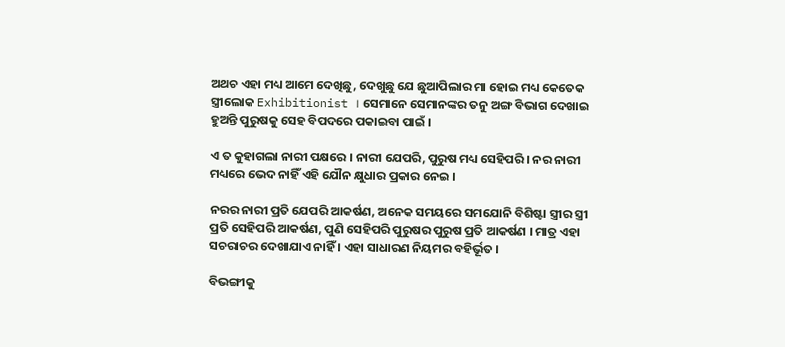ଅଥଚ ଏହା ମଧ୍ୟ ଆମେ ଦେଖିଛୁ, ଦେଖୁଛୁ ଯେ ଛୁଆପିଲାର ମା ହୋଇ ମଧ୍ୟ କେତେକ ସ୍ତ୍ରୀଲୋକ Exhibitionist । ସେମାନେ ସେମାନଙ୍କର ତନୁ ଅଙ୍ଗ ବିଭାଗ ଦେଖାଇ ହୁଅନ୍ତି ପୁରୁଷକୁ ସେହ ବିପଦରେ ପକାଇବା ପାଇଁ ।

ଏ ତ କୁହାଗଲା ନାରୀ ପକ୍ଷରେ । ନାରୀ ଯେପରି, ପୁରୁଷ ମଧ୍ୟ ସେହିପରି । ନର ନାରୀ ମଧ୍ୟରେ ଭେଦ ନାହିଁ ଏହି ଯୌନ କ୍ଷୁଧାର ପ୍ରକାର ନେଇ ।

ନରର ନାରୀ ପ୍ରତି ଯେପରି ଆକର୍ଷଣ, ଅନେକ ସମୟରେ ସମଯୋନି ବିଶିଷ୍ଟା ସ୍ତ୍ରୀର ସ୍ତ୍ରୀ ପ୍ରତି ସେହିପରି ଆକର୍ଷଣ, ପୁଣି ସେହିପରି ପୁରୁଷର ପୁରୁଷ ପ୍ରତି ଆକର୍ଷଣ । ମାତ୍ର ଏହା ସଚରାଚର ଦେଖାଯାଏ ନାହିଁ । ଏହା ସାଧାରଣ ନିୟମର ବହିର୍ଭୂତ ।

ବିଭଙ୍ଗୀକୁ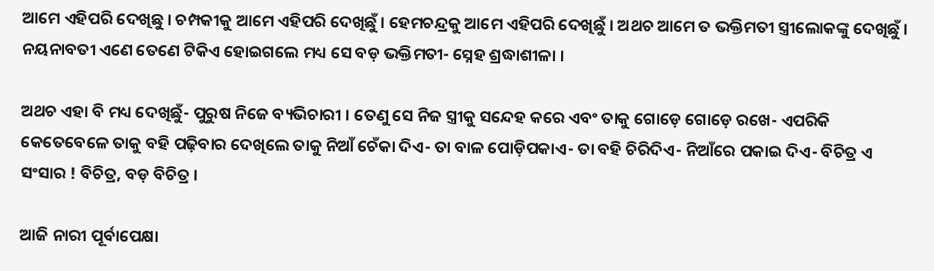ଆମେ ଏହିପରି ଦେଖିଛୁ । ଚମ୍ପକୀକୁ ଆମେ ଏହିପରି ଦେଖିଛୁଁ । ହେମଚନ୍ଦ୍ରକୁ ଆମେ ଏହିପରି ଦେଖିଛୁଁ । ଅଥଚ ଆମେ ତ ଭକ୍ତିମତୀ ସ୍ତ୍ରୀଲୋକଙ୍କୁ ଦେଖିଛୁଁ । ନୟନାବତୀ ଏଣେ ତେଣେ ଟିକିଏ ହୋଇଗଲେ ମଧ୍ୟ ସେ ବଡ଼ ଭକ୍ତିମତୀ- ସ୍ନେହ ଶ୍ରଦ୍ଧାଶୀଳା ।

ଅଥଚ ଏହା ବି ମଧ୍ୟ ଦେଖିଛୁଁ- ପୁରୁଷ ନିଜେ ବ୍ୟଭିଚାରୀ । ତେଣୁ ସେ ନିଜ ସ୍ତ୍ରୀକୁ ସନ୍ଦେହ କରେ ଏବଂ ତାକୁ ଗୋଡ଼େ ଗୋଡ଼େ ରଖେ- ଏପରିକି କେତେବେଳେ ତାକୁ ବହି ପଢ଼ିବାର ଦେଖିଲେ ତାକୁ ନିଆଁ ଚେଁକା ଦିଏ- ତା ବାଳ ପୋଡ଼ିପକାଏ- ତା ବହି ଚିରିଦିଏ- ନିଆଁରେ ପକାଇ ଦିଏ- ବିଚିତ୍ର ଏ ସଂସାର ! ବିଚିତ୍ର, ବଡ଼ ବିଚିତ୍ର ।

ଆଜି ନାରୀ ପୂର୍ବାପେକ୍ଷା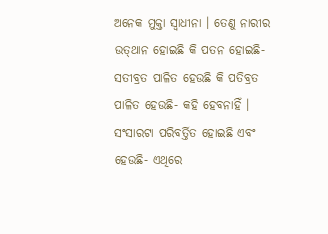ଅନେକ ମୁକ୍ତା ସ୍ୱାଧୀନା । ତେଣୁ ନାରୀର ଉତ୍‌ଥାନ ହୋଇଛି କି ପତନ ହୋଇଛି-ସତୀବ୍ରତ ପାଳିତ ହେଉଛି କି ପତିବ୍ରତ ପାଳିତ ହେଉଛି- କହି ହେବନାହିଁ । ସଂସାରଟା ପରିବର୍ତ୍ତିତ ହୋଇଛି ଏବଂ ହେଉଛି- ଏଥିରେ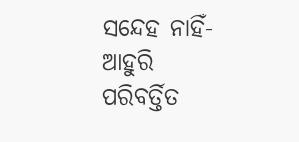ସନ୍ଦେହ ନାହିଁ- ଆହୁରି ପରିବର୍ତ୍ତିତ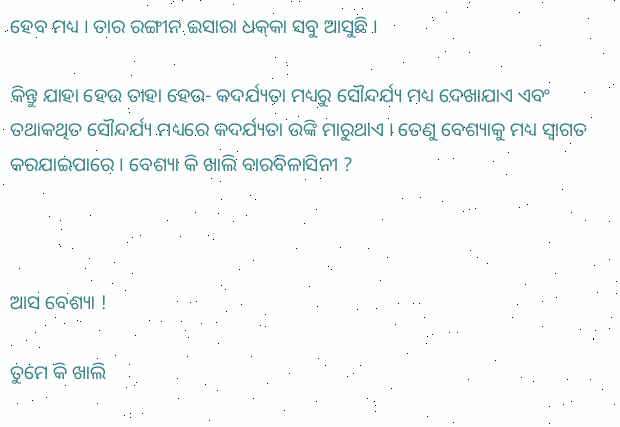ହେବ ମଧ୍ୟ । ତାର ରଙ୍ଗୀନ ଇସାରା ଧକ୍‌କା ସବୁ ଆସୁଛି ।

କିନ୍ତୁ ଯାହା ହେଉ ତାହା ହେଉ- କଦର୍ଯ୍ୟତା ମଧ୍ୟରୁ ସୌନ୍ଦର୍ଯ୍ୟ ମଧ୍ୟ ଦେଖାଯାଏ ଏବଂ ତଥାକଥିତ ସୌନ୍ଦର୍ଯ୍ୟ ମଧ୍ୟରେ କଦର୍ଯ୍ୟତା ଉଙ୍କି ମାରୁଥାଏ । ତେଣୁ ବେଶ୍ୟାକୁ ମଧ୍ୟ ସ୍ୱାଗତ କରଯାଇପାରେ । ବେଶ୍ୟା କି ଖାଲି ବାରବିଳାସିନୀ ?



ଆସ ବେଶ୍ୟା !

ତୁମେ କି ଖାଲି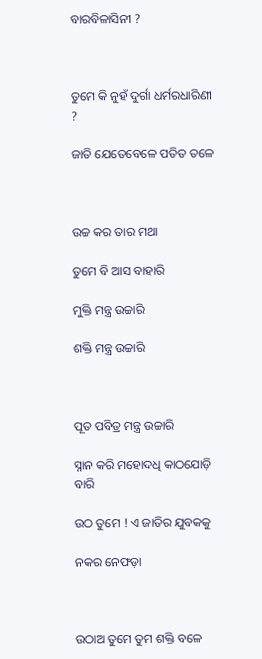ବାରବିଳାସିନୀ ?



ତୁମେ କି ନୁହଁ ଦୁର୍ଗା ଧର୍ମରଧାରିଣୀ ?

ଜାତି ଯେତେବେଳେ ପତିତ ତଳେ



ଉଚ୍ଚ କର ତାର ମଥା

ତୁମେ ବି ଆସ ବାହାରି

ମୁକ୍ତି ମନ୍ତ୍ର ଉଚ୍ଚାରି

ଶକ୍ତି ମନ୍ତ୍ର ଉଚ୍ଚାରି



ପୂତ ପବିତ୍ର ମନ୍ତ୍ର ଉଚ୍ଚାରି

ସ୍ନାନ କରି ମହୋଦଧି କାଠଯୋଡ଼ି ବାରି

ଉଠ ତୁମେ ! ଏ ଜାତିର ଯୁବକକୁ

ନକର ନେଫଡ଼ା



ଉଠାଅ ତୁମେ ତୁମ ଶକ୍ତି ବଳେ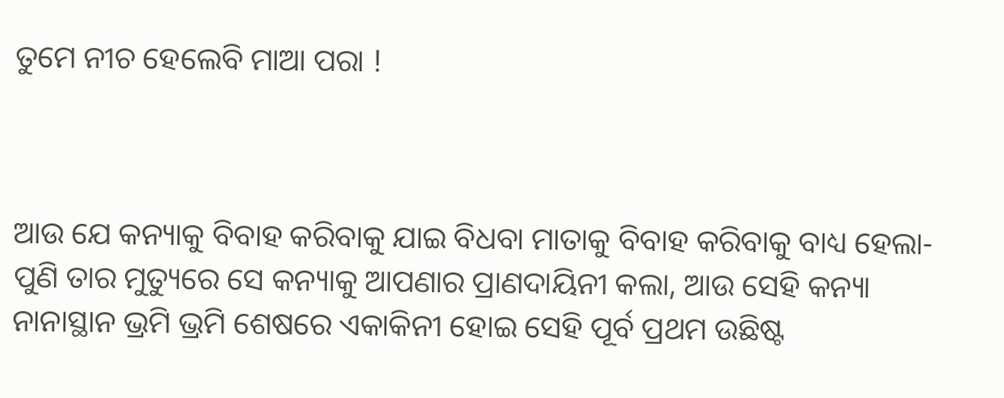ତୁମେ ନୀଚ ହେଲେବି ମାଆ ପରା !



ଆଉ ଯେ କନ୍ୟାକୁ ବିବାହ କରିବାକୁ ଯାଇ ବିଧବା ମାତାକୁ ବିବାହ କରିବାକୁ ବାଧ୍ୟ ହେଲା- ପୁଣି ତାର ମୁତ୍ୟୁରେ ସେ କନ୍ୟାକୁ ଆପଣାର ପ୍ରାଣଦାୟିନୀ କଲା, ଆଉ ସେହି କନ୍ୟା ନାନାସ୍ଥାନ ଭ୍ରମି ଭ୍ରମି ଶେଷରେ ଏକାକିନୀ ହୋଇ ସେହି ପୂର୍ବ ପ୍ରଥମ ଉଛିଷ୍ଟ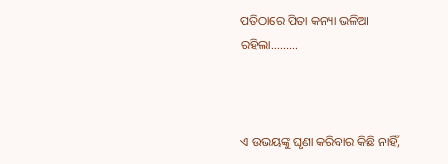ପତିଠାରେ ପିତା କନ୍ୟା ଭଳିଆ ରହିଲା.........



ଏ ଉଭୟଙ୍କୁ ଘୃଣା କରିବାର କିଛି ନାହିଁ,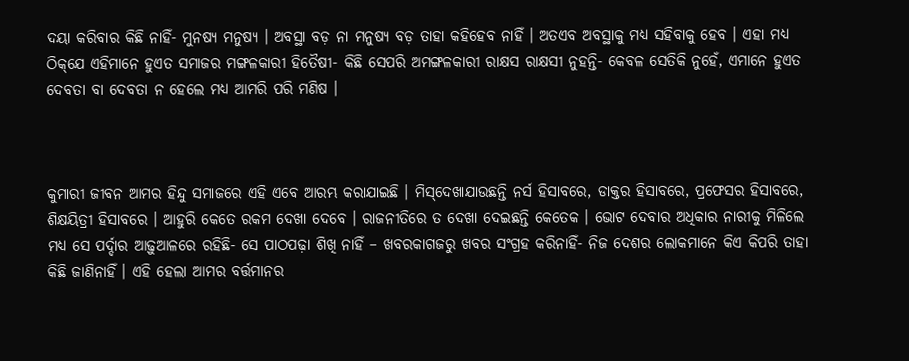ଦୟା କରିବାର କିଛି ନାହିଁ- ମୁନଷ୍ୟ ମନୁଷ୍ୟ । ଅବସ୍ଥା ବଡ଼ ନା ମନୁଷ୍ୟ ବଡ଼ ତାହା କହିହେବ ନାହିଁ । ଅତଏବ ଅବସ୍ଥାକୁ ମଧ୍ୟ ସହିବାକୁ ହେବ । ଏହା ମଧ୍ୟ ଠିକ୍‌ଯେ ଏହିମାନେ ହୁଏତ ସମାଜର ମଙ୍ଗଳକାରୀ ହିତୈଷୀ- କିଛି ସେପରି ଅମଙ୍ଗଳକାରୀ ରାକ୍ଷସ ରାକ୍ଷସୀ ନୁହନ୍ତି- କେବଳ ସେତିକି ନୁହେଁ, ଏମାନେ ହୁଏତ ଦେବତା ବା ଦେବତା ନ ହେଲେ ମଧ୍ୟ ଆମରି ପରି ମଣିଷ ।



କୁମାରୀ ଜୀବନ ଆମର ହିନ୍ଦୁ ସମାଜରେ ଏହି ଏବେ ଆରମ୍ଭ କରାଯାଇଛି । ମିସ୍‌ଦେଖାଯାଉଛନ୍ତି ନର୍ସ ହିସାବରେ, ଡାକ୍ତର ହିସାବରେ, ପ୍ରଫେସର ହିସାବରେ, ଶିକ୍ଷୟିତ୍ରୀ ହିସାବରେ । ଆହୁରି କେତେ ରକମ ଦେଖା ଦେବେ । ରାଜନୀତିରେ ତ ଦେଖା ଦେଇଛନ୍ତି କେତେକ । ଭୋଟ ଦେବାର ଅଧିକାର ନାରୀକୁ ମିଳିଲେ ମଧ୍ୟ ସେ ପର୍ଦ୍ଦାର ଆଢ଼ୁଆଳରେ ରହିଛି- ସେ ପାଠପଢ଼ା ଶିଖି ନାହିଁ – ଖବରକାଗଜରୁ ଖବର ସଂଗ୍ରହ କରିନାହିଁ- ନିଜ ଦେଶର ଲୋକମାନେ କିଏ କିପରି ତାହା କିଛି ଜାଣିନାହିଁ । ଏହି ହେଲା ଆମର ବର୍ତ୍ତମାନର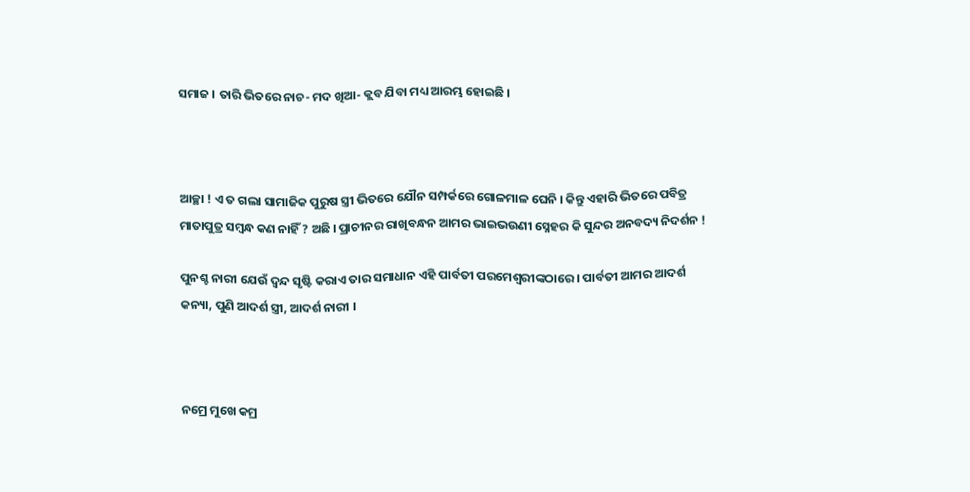ସମାଜ । ତାରି ଭିତରେ ନାଚ- ମଦ ଖିଆ- କ୍ଲବ ଯିବା ମଧ୍ୟ ଆରମ୍ଭ ହୋଇଛି ।



ଆଚ୍ଛା ! ଏ ତ ଗଲା ସାମାଜିକ ପୁରୁଷ ସ୍ତ୍ରୀ ଭିତରେ ଯୌନ ସମ୍ପର୍କରେ ଗୋଳମାଳ ଘେନି । କିନ୍ତୁ ଏହାରି ଭିତରେ ପବିତ୍ର ମାତାପୁତ୍ର ସମ୍ୱନ୍ଧ କଣ ନାହିଁ ? ଅଛି । ପ୍ରାଚୀନର ରାଖିବନ୍ଧନ ଆମର ଭାଇଭଉଣୀ ସ୍ନେହର କି ସୁନ୍ଦର ଅନବଦ୍ୟ ନିଦର୍ଶନ !

ପୁନଶ୍ଚ ନାରୀ ଯେଉଁ ଦ୍ୱନ୍ଦ ସୃଷ୍ଟି କରାଏ ତାର ସମାଧାନ ଏହି ପାର୍ବତୀ ପରମେଶ୍ୱରୀଙ୍କଠାରେ । ପାର୍ବତୀ ଆମର ଆଦର୍ଶ କନ୍ୟା, ପୁଣି ଆଦର୍ଶ ସ୍ତ୍ରୀ, ଆଦର୍ଶ ନାରୀ ।



ନମ୍ରେ ମୁଖେ କମ୍ର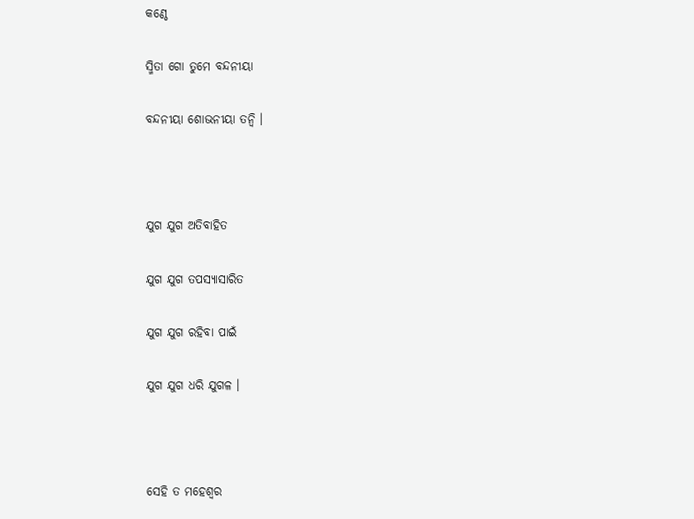କଣ୍ଠେ

ସ୍ମିତା ଗୋ ତୁମେ ବନ୍ଦନୀୟା

ବନ୍ଦନୀୟା ଶୋଭନୀୟା ତନ୍ୱି ।



ଯୁଗ ଯୁଗ ଅତିବାହିତ

ଯୁଗ ଯୁଗ ତପସ୍ୟାସାରିତ

ଯୁଗ ଯୁଗ ରହିବା ପାଇଁ

ଯୁଗ ଯୁଗ ଧରି ଯୁଗଳ ।



ସେହି ତ ମହେଶ୍ୱର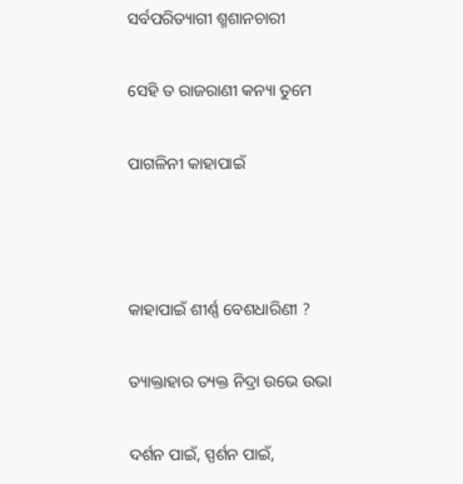ସର୍ବପରିତ୍ୟାଗୀ ଶ୍ମଶାନଚାରୀ

ସେହି ତ ରାଜରାଣୀ କନ୍ୟା ତୁମେ

ପାଗଳିନୀ କାହାପାଇଁ



କାହାପାଇଁ ଶୀର୍ଣ୍ଣ ବେଶଧାରିଣୀ ?

ତ୍ୟାକ୍ତାହାର ତ୍ୟକ୍ତ ନିଦ୍ରା ଉଭେ ଉଭା

ଦର୍ଶନ ପାଇଁ, ସ୍ପର୍ଶନ ପାଇଁ,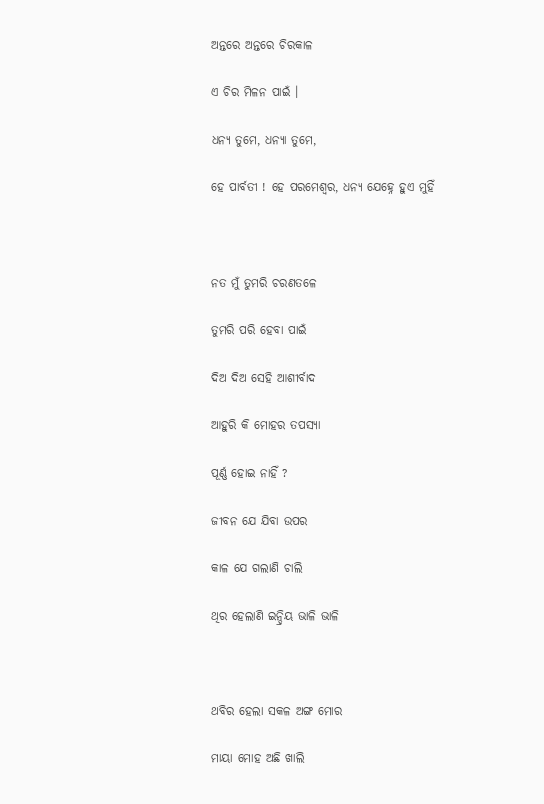ଅନ୍ତରେ ଅନ୍ତରେ ଚିରକାଳ

ଏ ଚିର ମିଳନ ପାଇଁ ।

ଧନ୍ୟ ତୁମେ, ଧନ୍ୟା ତୁମେ,

ହେ ପାର୍ବତୀ ! ହେ ପରମେଶ୍ୱର, ଧନ୍ୟ ଯେହ୍ନେ ହୁଏ ମୁହିଁ



ନତ ମୁଁ ତୁମରି ଚରଣତଳେ

ତୁମରି ପରି ହେବା ପାଇଁ

ଦିଅ ଦିଅ ସେହି ଆଶୀର୍ବାଦ

ଆହୁରି କି ମୋହର ତପସ୍ୟା

ପୂର୍ଣ୍ଣ ହୋଇ ନାହିଁ ?

ଜୀବନ ଯେ ଯିବା ଉପର

କାଳ ଯେ ଗଲାଣି ଚାଲି

ଥିର ହେଲାଣି ଇନ୍ଦ୍ରିୟ ଭାଳି ଭାଳି



ଥବିର ହେଲା ସକଳ ଅଙ୍ଗ ମୋର

ମାୟା ମୋହ ଅଛି ଖାଲି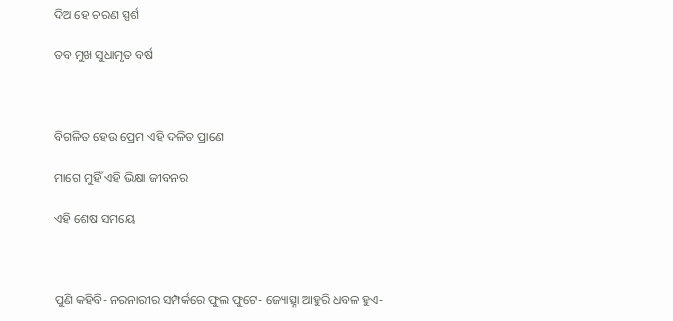ଦିଅ ହେ ଚରଣ ସ୍ପର୍ଶ

ତବ ମୁଖ ସୁଧାମୃତ ବର୍ଷ



ବିଗଳିତ ହେଉ ପ୍ରେମ ଏହି ଦଳିତ ପ୍ରାଣେ

ମାଗେ ମୁହିଁ ଏହି ଭିକ୍ଷା ଜୀବନର

ଏହି ଶେଷ ସମୟେ



ପୁଣି କହିବି- ନରନାରୀର ସମ୍ପର୍କରେ ଫୁଲ ଫୁଟେ- ଜ୍ୟୋତ୍ସ୍ନା ଆହୁରି ଧବଳ ହୁଏ-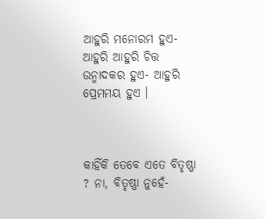ଆହୁରି ମନୋରମ ହୁଏ- ଆହୁରି ଆହୁରି ଚିତ୍ତ ଉନ୍ମାଦକର ହୁଏ- ଆହୁରି ପ୍ରେମମୟ ହୁଏ ।



କାହିଁକି ତେବେ ଏତେ ବିତୃଷ୍ଣା ? ନା, ବିତୃଷ୍ଣା ନୁହେଁ-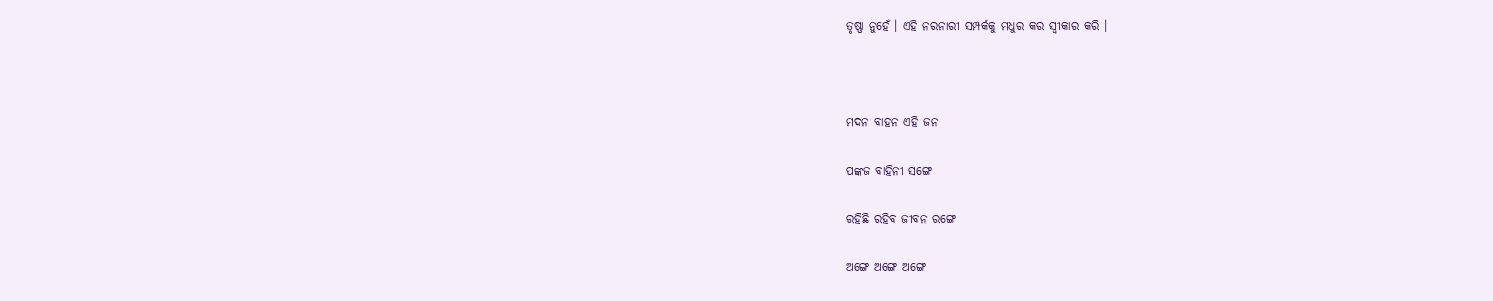ତୃଷ୍ଣା ନୁହେଁ । ଏହି ନରନାରୀ ସମ୍ପର୍କକୁ ମଧୁର କର ସ୍ୱୀକାର କରି ।



ମଦନ ବାହନ ଏହି ଜନ

ପଙ୍କଜ ବାହିନୀ ସଙ୍ଗେ

ରହିଛି ରହିବ ଜୀବନ ରଙ୍ଗେ

ଅଙ୍ଗେ ଅଙ୍ଗେ ଅଙ୍ଗେ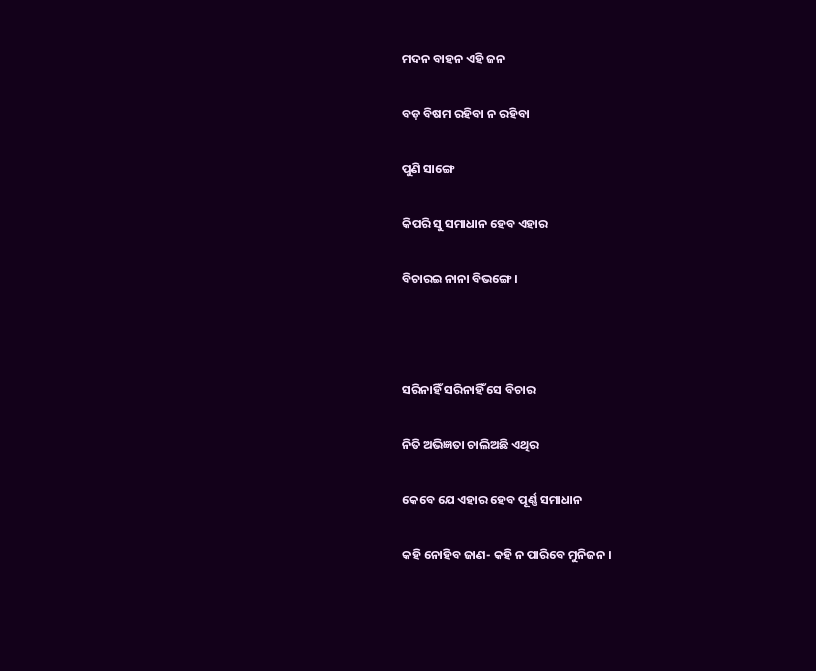ମଦନ ବାହନ ଏହି ଜନ

ବଡ଼ ବିଷମ ରହିବା ନ ରହିବା

ପୁଣି ସାଙ୍ଗେ

କିପରି ସୁ ସମାଧାନ ହେବ ଏହାର

ବିଚାରଇ ନାନା ବିଭଙ୍ଗେ ।



ସରିନାହିଁ ସରିନାହିଁ ସେ ବିଚାର

ନିତି ଅଭିଜ୍ଞତା ଚାଲିଅଛି ଏଥିର

କେବେ ଯେ ଏହାର ହେବ ପୂର୍ଣ୍ଣ ସମାଧାନ

କହି ନୋହିବ ଜାଣ- କହି ନ ପାରିବେ ମୁନିଜନ ।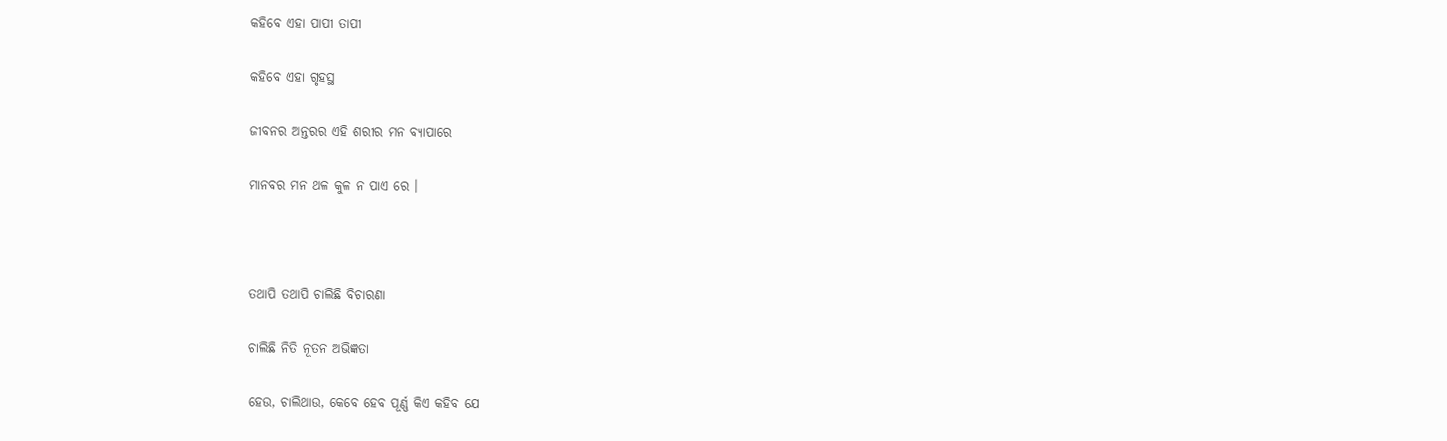କହିବେ ଏହା ପାପୀ ତାପୀ

କହିବେ ଏହା ଗୃହସ୍ଥ

ଜୀବନର ଅନ୍ତରର ଏହି ଶରୀର ମନ ବ୍ୟାପାରେ

ମାନବର ମନ ଥଳ କୁଳ ନ ପାଏ ରେ ।



ତଥାପି ତଥାପି ଚାଲିଛି ବିଚାରଣା

ଚାଲିଛି ନିତି ନୂତନ ଅଭିଜ୍ଞତା

ହେଉ, ଚାଲିଥାଉ, କେବେ ହେବ ପୂର୍ଣ୍ଣ କିଏ କହିବ ଯେ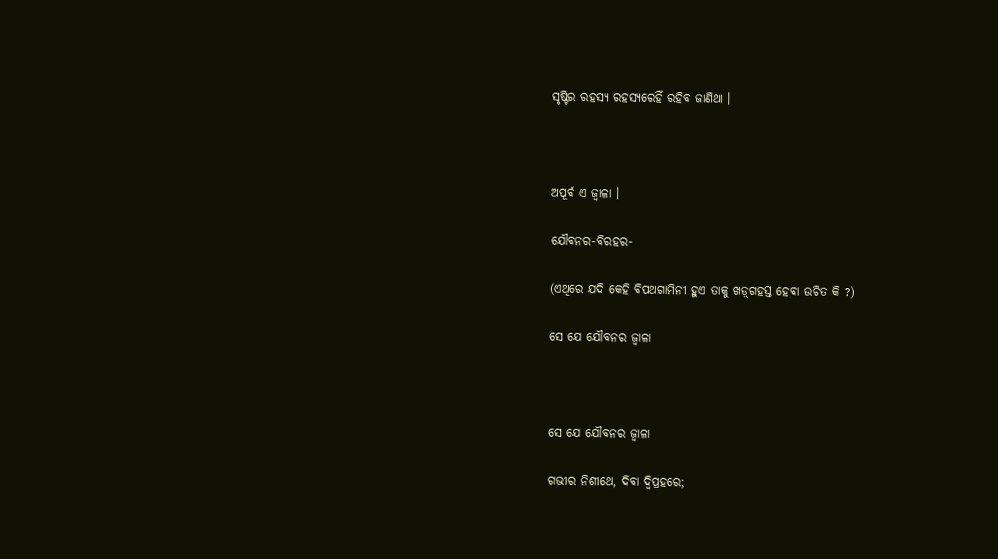ସୃଷ୍ଟିର ରହସ୍ୟ ରହସ୍ୟରେହିଁ ରହିବ ଜାଣିଥା ।



ଅପୂର୍ବ ଏ ଜ୍ୱାଳା ।

ଯୌବନର-ବିରହର-

(ଏଥିରେ ଯଦି କେହି ବିପଥଗାମିନୀ ହୁଏ ତାକୁ ଖଡ଼୍‌ଗହସ୍ତ ହେବା ଉଚିତ କି ?)

ସେ ଯେ ଯୌବନର ଜ୍ୱାଳା



ସେ ଯେ ଯୌବନର ଜ୍ୱାଳା

ଗଭୀର ନିଶୀଥେ, ଦିବା ଦ୍ୱିପ୍ରହରେ;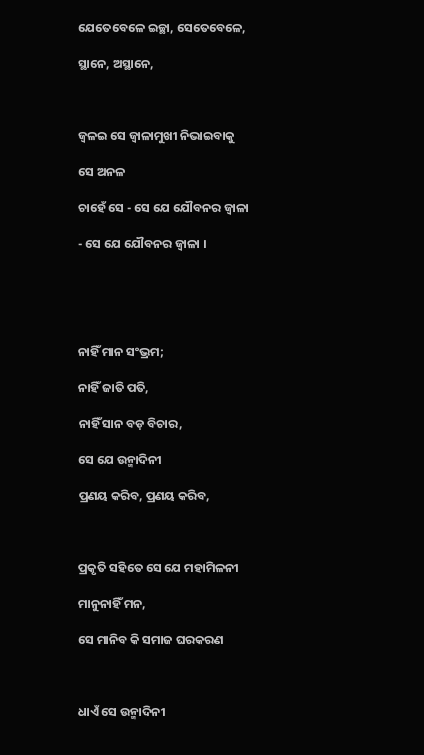ଯେତେବେଳେ ଇଚ୍ଛା, ସେତେବେଳେ,

ସ୍ଥାନେ, ଅସ୍ଥାନେ,



ଜ୍ୱଳଇ ସେ ଜ୍ୱାଳାମୁଖୀ ନିଭାଇବାକୁ

ସେ ଅନଳ

ଚାହେଁ ସେ - ସେ ଯେ ଯୌବନର ଜ୍ୱାଳା

- ସେ ଯେ ଯୌବନର ଜ୍ୱାଳା ।





ନାହିଁ ମାନ ସଂଭ୍ରମ;

ନାହିଁ ଜାତି ପତି,

ନାହିଁ ସାନ ବଡ଼ ବିଚାର,

ସେ ଯେ ଉନ୍ମାଦିନୀ

ପ୍ରଣୟ କରିବ, ପ୍ରଣୟ କରିବ,



ପ୍ରକୃତି ସହିତେ ସେ ଯେ ମହାମିଳନୀ

ମାନୁନାହିଁ ମନ,

ସେ ମାନିବ କି ସମାଜ ଘରକରଣ



ଧାଏଁ ସେ ଉନ୍ମାଦିନୀ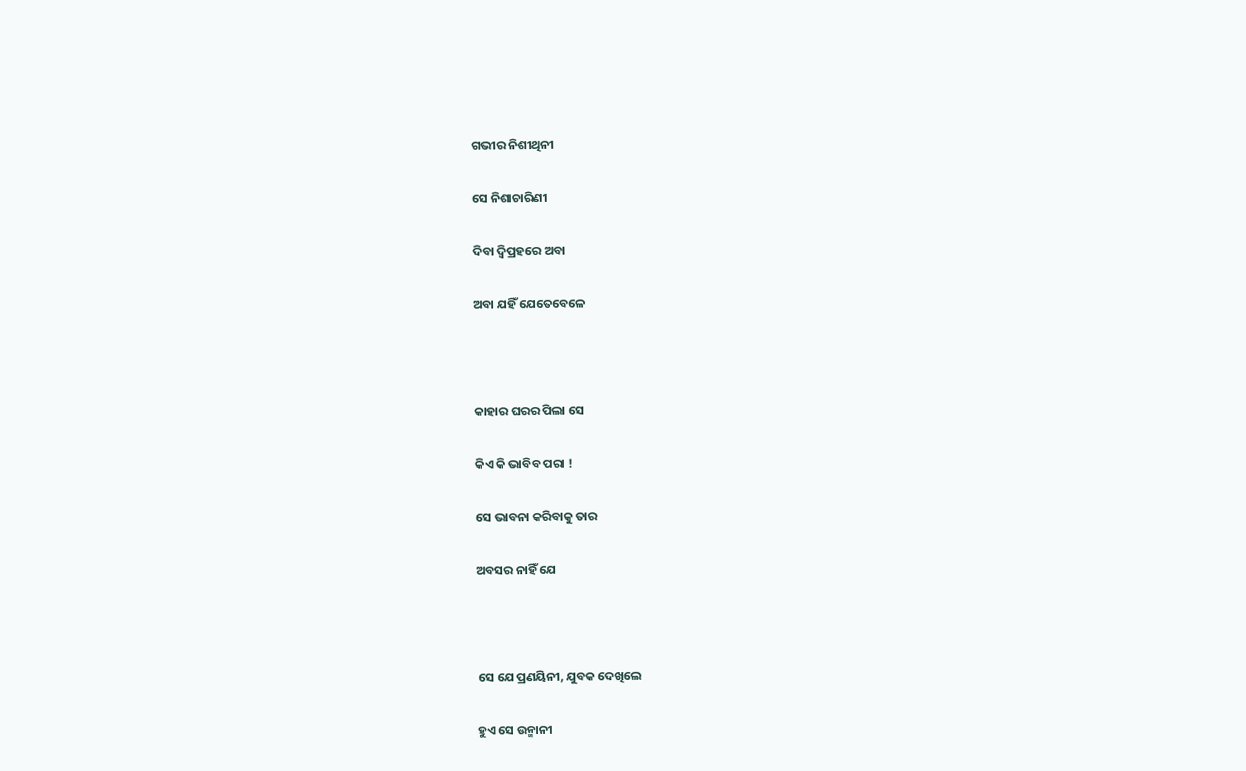ଗଭୀର ନିଶୀଥିନୀ

ସେ ନିଶାଚାରିଣୀ

ଦିବା ଦ୍ୱିପ୍ରହରେ ଅବା

ଅବା ଯହିଁ ଯେତେବେଳେ



କାହାର ଘରର ପିଲା ସେ

କିଏ କି ଭାବିବ ପରା !

ସେ ଭାବନା କରିବାକୁ ତାର

ଅବସର ନାହିଁ ଯେ



ସେ ଯେ ପ୍ରଣୟିନୀ, ଯୁବକ ଦେଖିଲେ

ହୁଏ ସେ ଉନ୍ମାନୀ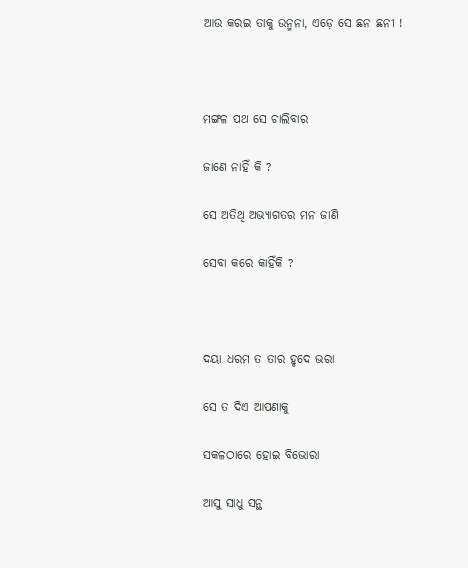ଆଉ କରଇ ତାକୁ ଉନ୍ମନା, ଏଡ଼େ ସେ ଛନ ଛନୀ !



ମଙ୍ଗଳ ପଥ ସେ ଚାଲିବାର

ଜାଣେ ନାହିଁ କି ?

ସେ ଅତିଥି ଅଭ୍ୟାଗତର ମନ ଜାଣି

ସେବା କରେ କାହିଁକି ?



ଦୟା ଧରମ ତ ତାର ହୃଦେ ଭରା

ସେ ତ ଦିଏ ଆପଣାକୁ

ସକଳଠାରେ ହୋଇ ବିଭୋରା

ଆସୁ ସାଧୁ ସନ୍ଥ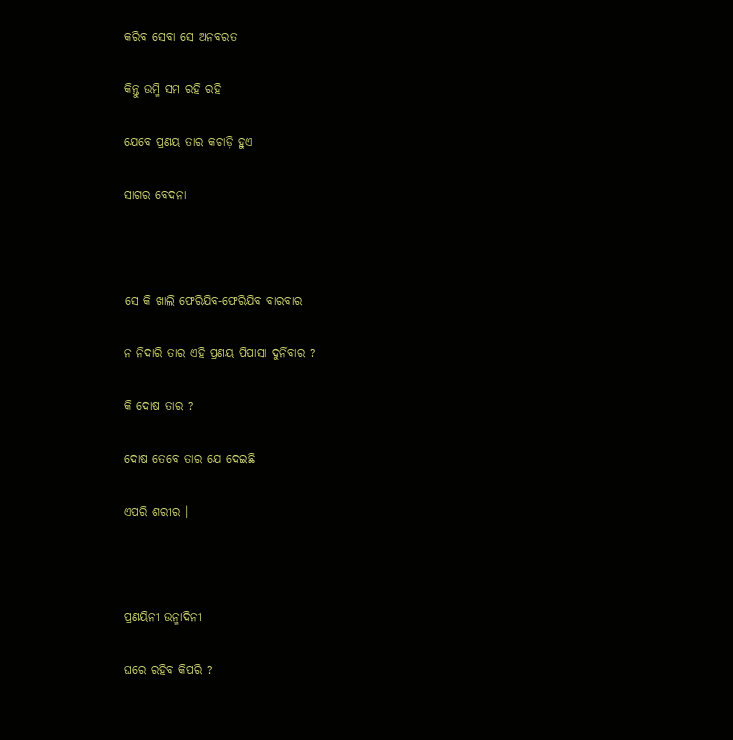କରିବ ସେବା ସେ ଅନବରତ

କିନ୍ତୁ ଉମ୍ମି ସମ ରହି ରହି

ଯେବେ ପ୍ରଣୟ ତାର କଚାଡ଼ି ହୁଏ

ସାଗର ବେଦନା



ସେ କି ଖାଲି ଫେରିଯିବ-ଫେରିଯିବ ବାରବାର

ନ ନିଦାରି ତାର ଏହି ପ୍ରଣୟ ପିପାସା ଦୁର୍ନିବାର ?

କି ଦୋଷ ତାର ?

ଦୋଷ ତେବେ ତାର ଯେ ଦେଇଛି

ଏପରି ଶରୀର ।



ପ୍ରଣୟିନୀ ଉନ୍ମାଦିନୀ

ଘରେ ରହିବ କିପରି ?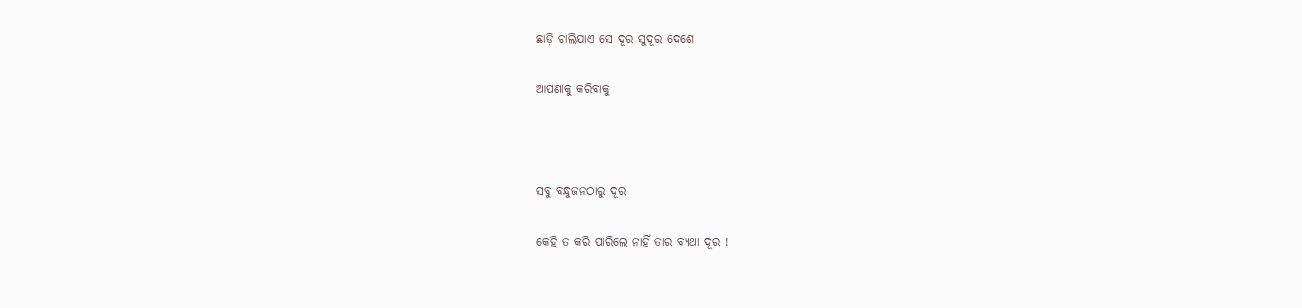ଛାଡ଼ି ଚାଲିଯାଏ ସେ ଦୂର ସୁଦୂର ଦେଶେ

ଆପଣାକୁ କରିବାକୁ



ସବୁ ବନ୍ଧୁଜନଠାରୁ ଦୂର

କେହି ତ କରି ପାରିଲେ ନାହିଁ ତାର ବ୍ୟଥା ଦୂର !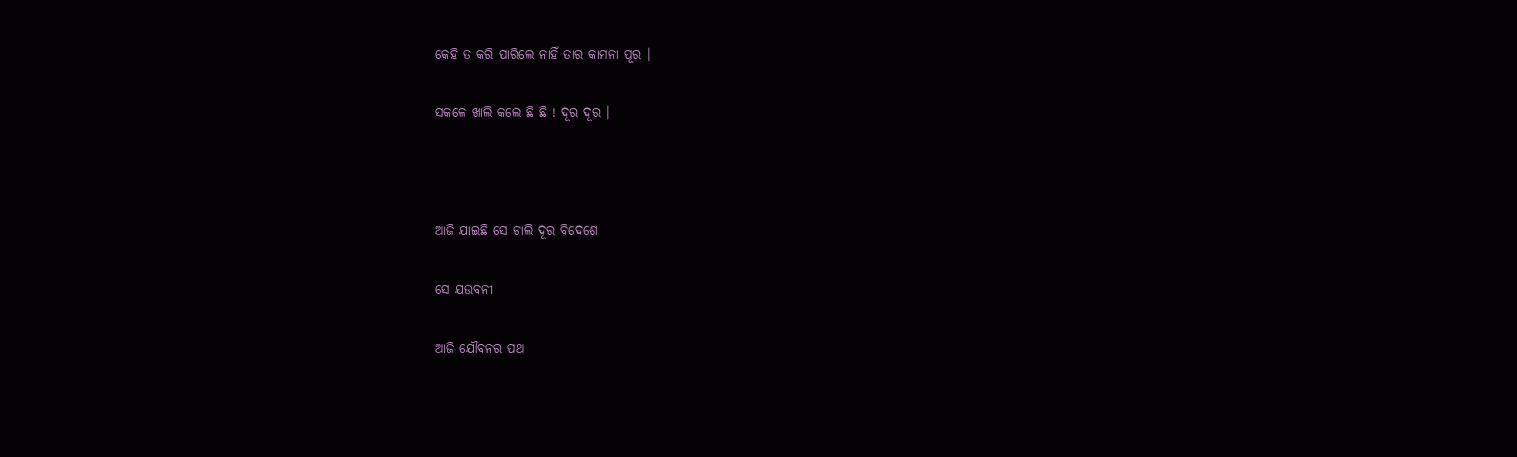କେହି ତ କରି ପାରିଲେ ନାହିଁ ତାର କାମନା ପୂର ।

ସକଳେ ଖାଲି କଲେ ଛି ଛି ! ଦୂର ଦୂର ।



ଆଜି ଯାଇଛି ସେ ଚାଲି ଦୂର ବିଦେଶେ

ସେ ଯଉବନୀ

ଆଜି ଯୌବନର ପଥ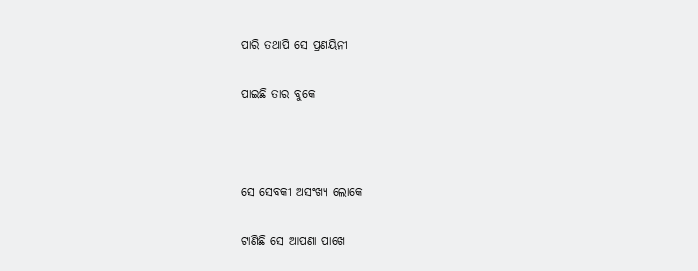ପାରି ତଥାପି ସେ ପ୍ରଣୟିନୀ

ପାଇଛି ତାର ବୁକେ



ସେ ସେବକୀ ଅସଂଖ୍ୟ ଲୋକେ

ଟାଣିଛି ସେ ଆପଣା ପାଖେ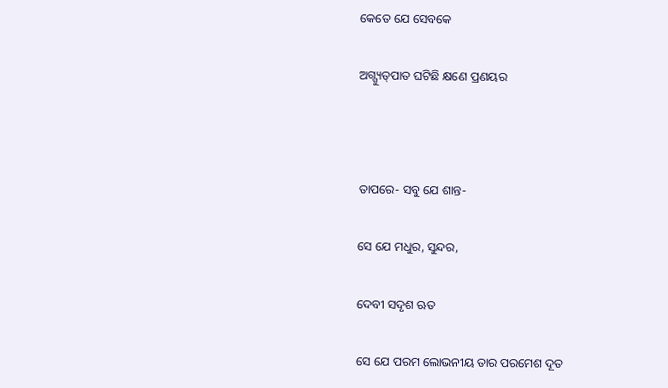କେତେ ଯେ ସେବକେ

ଅଗ୍ଗ୍ୟୁତ୍‌ପାତ ଘଟିଛି କ୍ଷଣେ ପ୍ରଣୟର



ତାପରେ- ସବୁ ଯେ ଶାନ୍ତ-

ସେ ଯେ ମଧୁର, ସୁନ୍ଦର,

ଦେବୀ ସଦୃଶ ଋତ

ସେ ଯେ ପରମ ଲୋଭନୀୟ ତାର ପରମେଶ ଦୂତ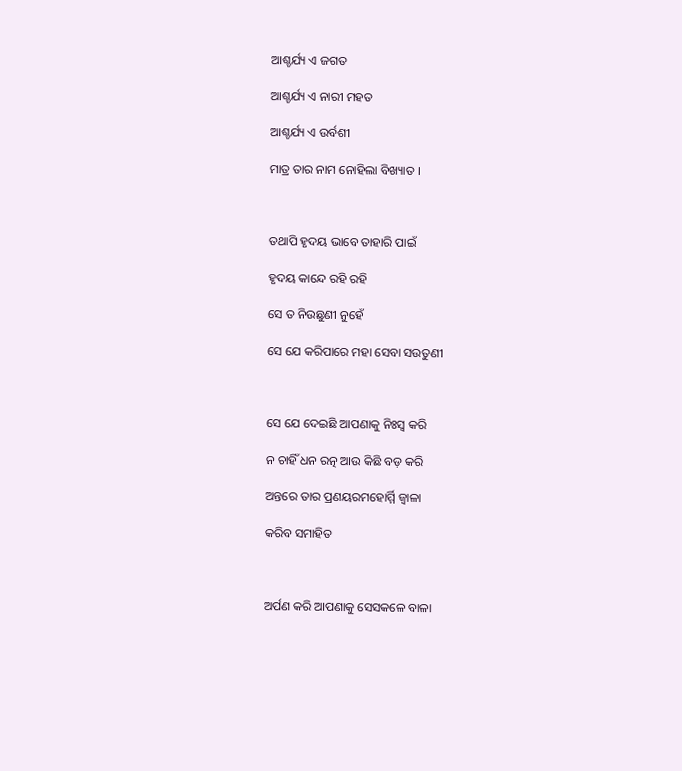ଆଶ୍ଚର୍ଯ୍ୟ ଏ ଜଗତ

ଆଶ୍ଚର୍ଯ୍ୟ ଏ ନାରୀ ମହତ

ଆଶ୍ଚର୍ଯ୍ୟ ଏ ଉର୍ବଶୀ

ମାତ୍ର ତାର ନାମ ନୋହିଲା ବିଖ୍ୟାତ ।



ତଥାପି ହୃଦୟ ଭାବେ ତାହାରି ପାଇଁ

ହୃଦୟ କାନ୍ଦେ ରହି ରହି

ସେ ତ ନିଉଛୁଣୀ ନୁହେଁ

ସେ ଯେ କରିପାରେ ମହା ସେବା ସଉତୁଣୀ



ସେ ଯେ ଦେଇଛି ଆପଣାକୁ ନିଃସ୍ୱ କରି

ନ ଚାହିଁ ଧନ ରତ୍ନ ଆଉ କିଛି ବଡ଼ କରି

ଅନ୍ତରେ ତାର ପ୍ରଣୟରମହୋର୍ମ୍ମି ଜ୍ୱାଳା

କରିବ ସମାହିତ



ଅର୍ପଣ କରି ଆପଣାକୁ ସେସକଳେ ବାଳା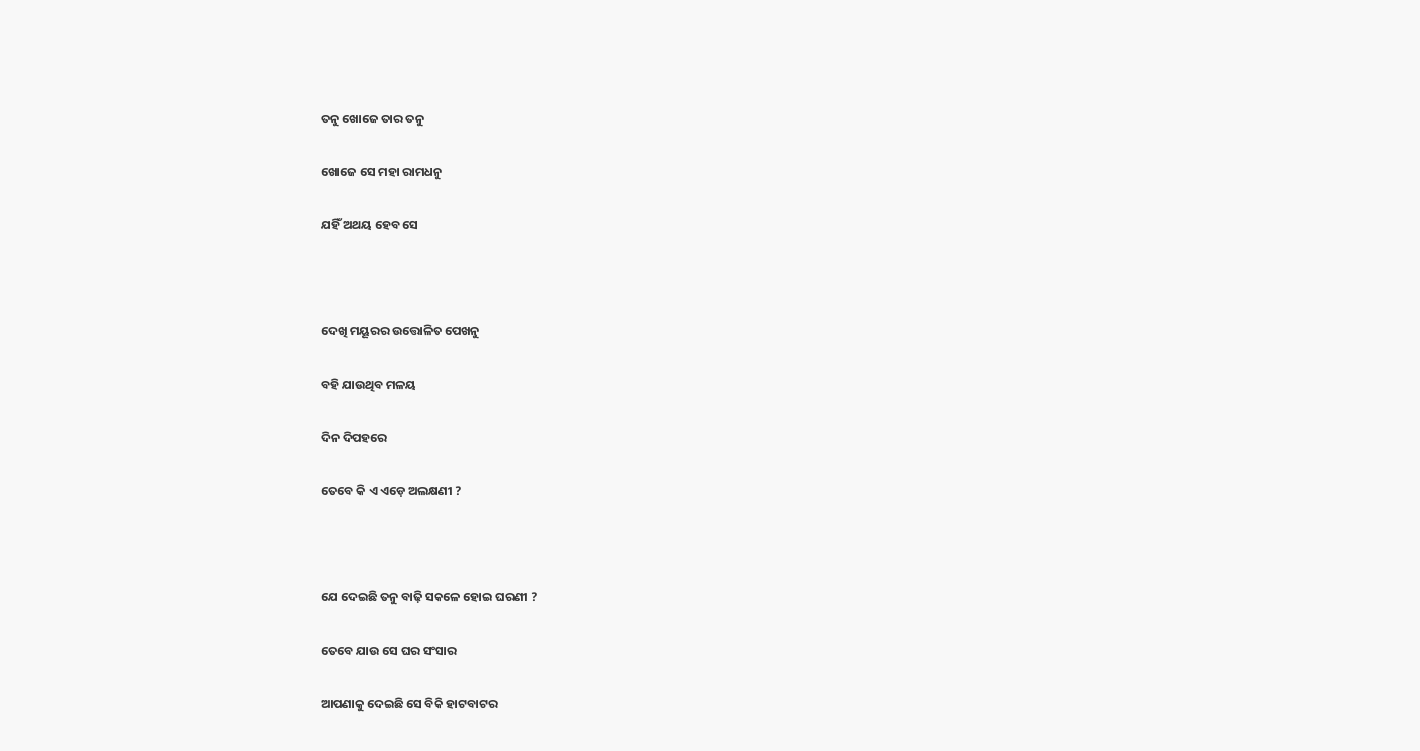ତନୁ ଖୋଜେ ତାର ତନୁ

ଖୋଜେ ସେ ମହା ରାମଧନୁ

ଯହିଁ ଅଥୟ ହେବ ସେ



ଦେଖି ମୟୂରର ଉତ୍ତୋଳିତ ପେଖନୁ

ବହି ଯାଉଥିବ ମଳୟ

ଦିନ ଦିପହରେ

ତେବେ କି ଏ ଏଡ଼େ ଅଲକ୍ଷଣୀ ?



ଯେ ଦେଇଛି ତନୁ ବାଢ଼ି ସକଳେ ହୋଇ ଘରଣୀ ?

ତେବେ ଯାଉ ସେ ଘର ସଂସାର

ଆପଣାକୁ ଦେଇଛି ସେ ବିକି ହାଟବାଟର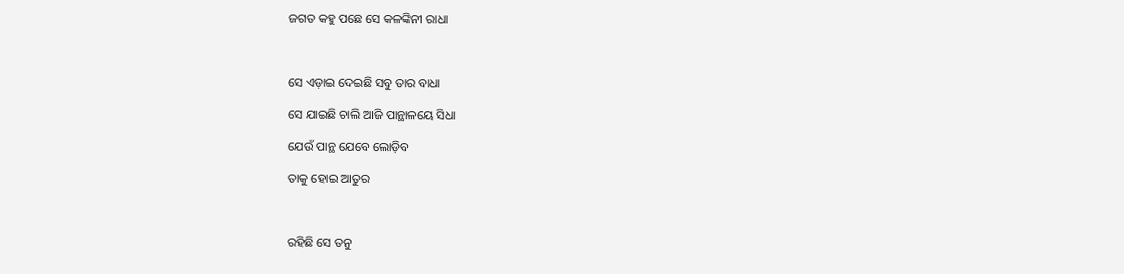ଜଗତ କହୁ ପଛେ ସେ କଳଙ୍କିନୀ ରାଧା



ସେ ଏଡ଼ାଇ ଦେଇଛି ସବୁ ତାର ବାଧା

ସେ ଯାଇଛି ଚାଲି ଆଜି ପାନ୍ଥାଳୟେ ସିଧା

ଯେଉଁ ପାନ୍ଥ ଯେବେ ଲୋଡ଼ିବ

ତାକୁ ହୋଇ ଆତୁର



ରହିଛି ସେ ତନୁ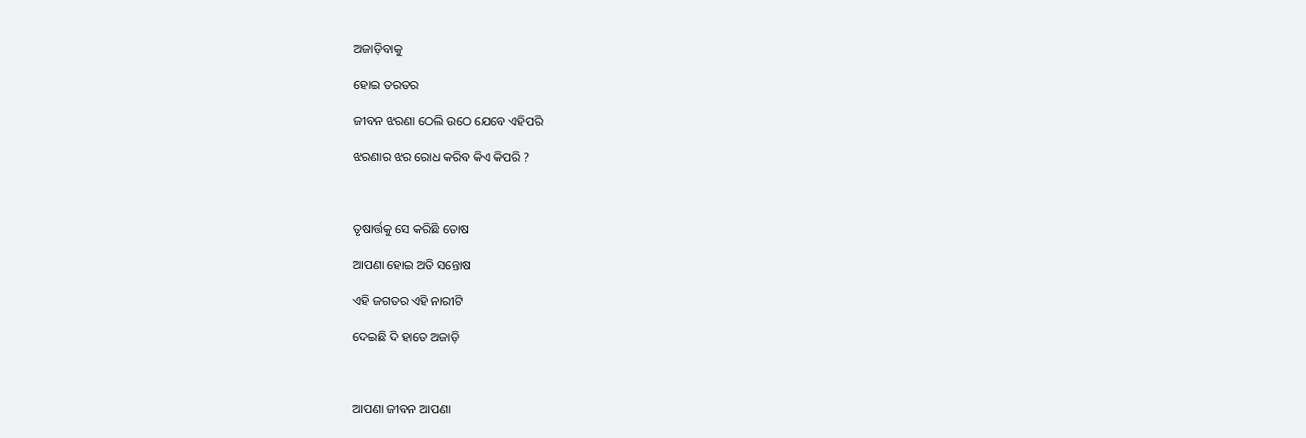ଅଜାଡ଼ିବାକୁ

ହୋଇ ତରତର

ଜୀବନ ଝରଣା ଠେଲି ଉଠେ ଯେବେ ଏହିପରି

ଝରଣାର ଝର ରୋଧ କରିବ କିଏ କିପରି ?



ତୃଷାର୍ତ୍ତକୁ ସେ କରିଛି ତୋଷ

ଆପଣା ହୋଇ ଅତି ସନ୍ତୋଷ

ଏହି ଜଗତର ଏହି ନାରୀଟି

ଦେଇଛି ଦି ହାତେ ଅଜାଡ଼ି



ଆପଣା ଜୀବନ ଆପଣା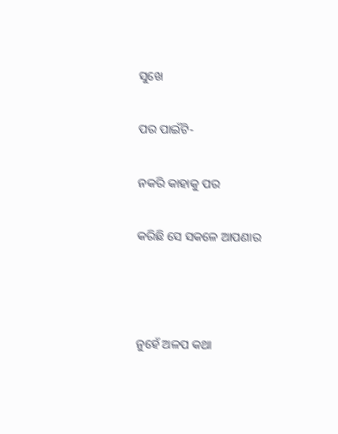ସୁଖେ

ପର ପାଇଁଟି-

ନକରି କାହାକୁ ପର

କରିଛି ସେ ସକଳେ ଆପଣାର



ନୁହେଁ ଅଳପ କଥା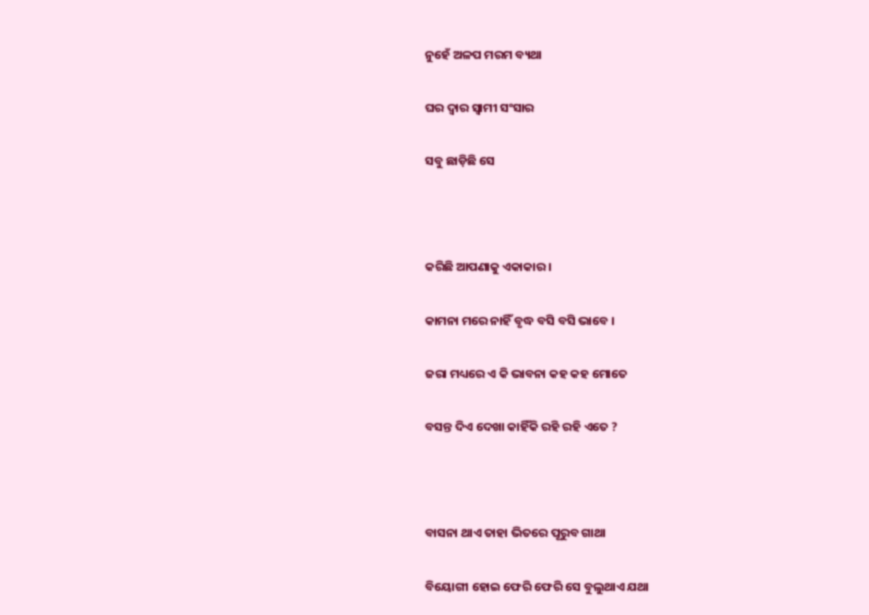ନୁହେଁ ଅଳପ ମରମ ବ୍ୟଥା

ଘର ଦ୍ୱାର ସ୍ୱାମୀ ସଂସାର

ସବୁ ଛାଡ଼ିଛି ସେ



କରିଛି ଆପଣାକୁ ଏକାକାର ।

କାମନା ମରେ ନାହିଁ ବୃଦ୍ଧ ବସି ବସି ଭାବେ ।

ଜରା ମଧ୍ୟରେ ଏ କି ଭାବନା କହ କହ ମୋତେ

ବସନ୍ତ ଦିଏ ଦେଖା କାହିଁକି ରହି ରହି ଏତେ ?



ବାସନା ଥାଏ ତାହା ଭିତରେ ପୂରୁବ ଗାଥା

ବିୟୋଗୀ ହୋଇ ଫେରି ଫେରି ସେ ବୁଲୁଥାଏ ଯଥା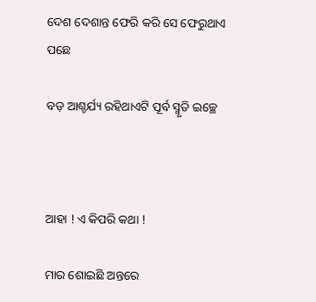ଦେଶ ଦେଶାନ୍ତ ଫେରି କରି ସେ ଫେରୁଥାଏ ପଛେ

ବଡ଼ ଆଶ୍ଚର୍ଯ୍ୟ ରହିଥାଏଟି ପୂର୍ବ ସ୍ମୃତି ଇଚ୍ଛେ



ଆହା ! ଏ କିପରି କଥା !

ମାର ଶୋଇଛି ଅନ୍ତରେ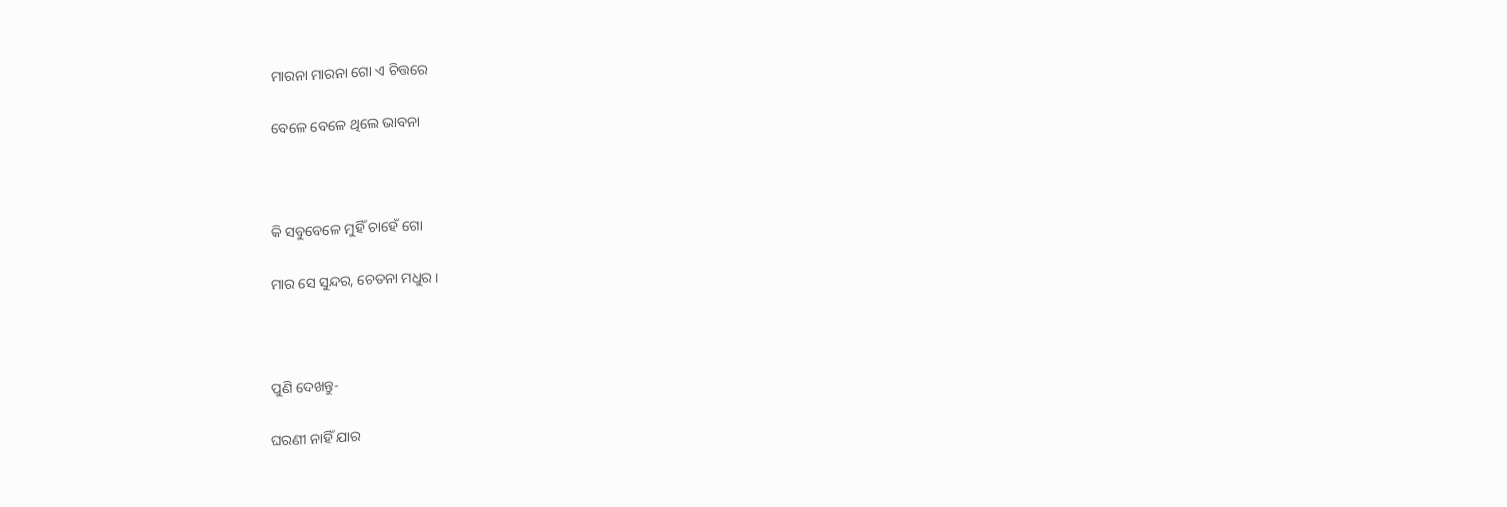ମାରନା ମାରନା ଗୋ ଏ ଚିତ୍ତରେ

ବେଳେ ବେଳେ ଥିଲେ ଭାବନା



କି ସବୁବେଳେ ମୁହିଁ ଚାହେଁ ଗୋ

ମାର ସେ ସୁନ୍ଦର, ଚେତନା ମଧୁର ।



ପୁଣି ଦେଖନ୍ତୁ-

ଘରଣୀ ନାହିଁ ଯାର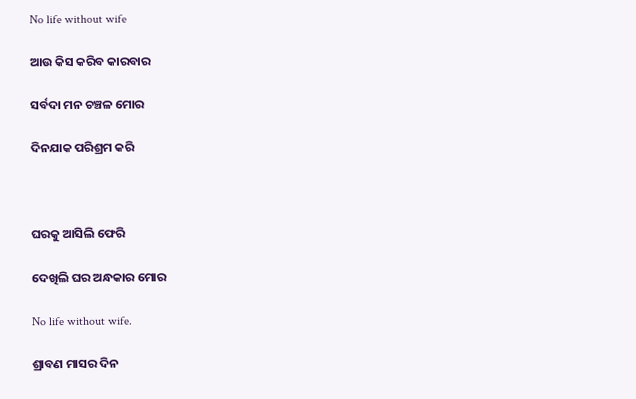No life without wife

ଆଉ କିସ କରିବ କାରବାର

ସର୍ବଦା ମନ ଚଞ୍ଚଳ ମୋର

ଦିନଯାକ ପରିଶ୍ରମ କରି



ଘରକୁ ଆସିଲି ଫେରି

ଦେଖିଲି ଘର ଅନ୍ଧକାର ମୋର

No life without wife.

ଶ୍ରାବଣ ମାସର ଦିନ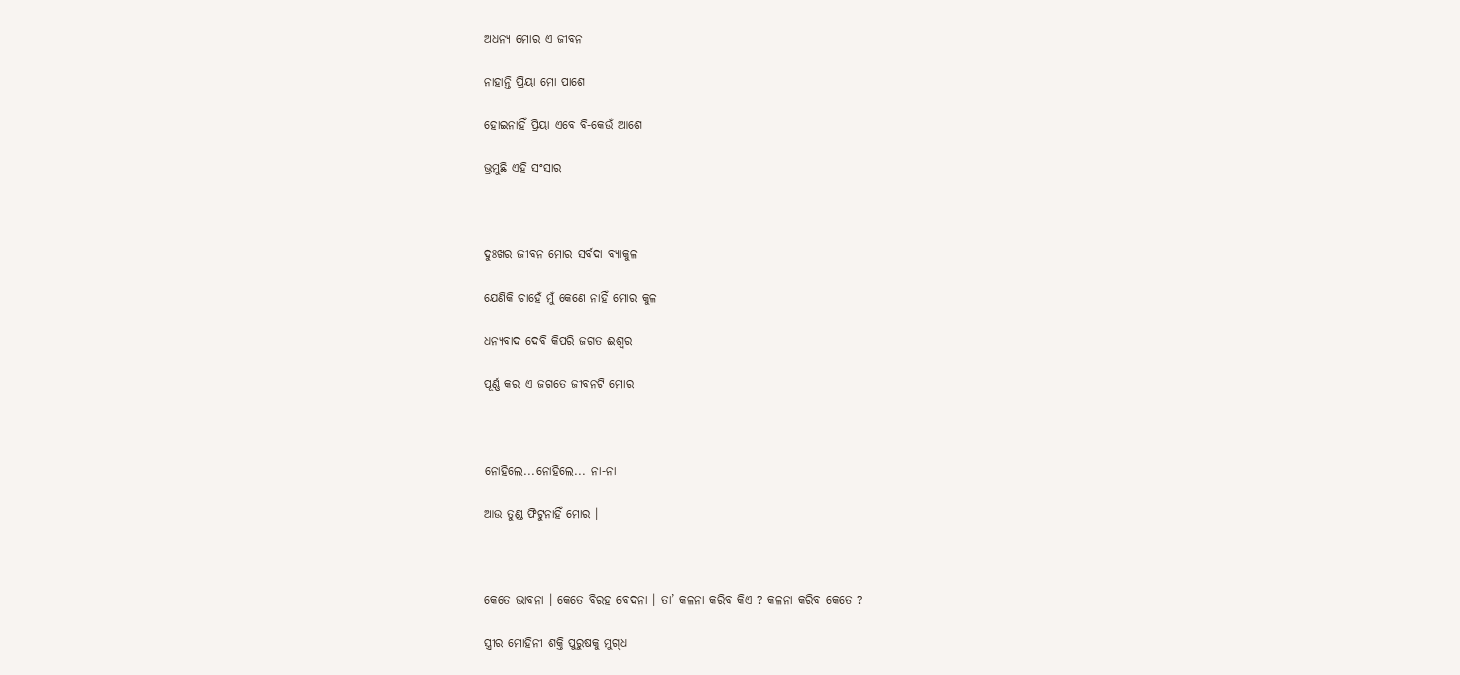ଅଧନ୍ୟ ମୋର ଏ ଜୀବନ

ନାହାନ୍ତି ପ୍ରିୟା ମୋ ପାଶେ

ହୋଇନାହିଁ ପ୍ରିୟା ଏବେ ବି-କେଉଁ ଆଶେ

ଭ୍ରମୁଛି ଏହି ସଂସାର



ଦୁଃଖର ଜୀବନ ମୋର ସର୍ବଦା ବ୍ୟାକୁଳ

ଯେଣିକି ଚାହେଁ ମୁଁ କେଣେ ନାହିଁ ମୋର କୁଳ

ଧନ୍ୟବାଦ ଦେବି କିପରି ଜଗତ ଈଶ୍ୱର

ପୂର୍ଣ୍ଣ କର ଏ ଜଗତେ ଜୀବନଟି ମୋର



ନୋହିଲେ...ନୋହିଲେ... ନା-ନା

ଆଉ ତୁଣ୍ଡ ଫିଟୁନାହିଁ ମୋର ।



କେତେ ଭାବନା । କେତେ ବିରହ ବେଦନା । ତା’ କଳନା କରିବ କିଏ ? କଳନା କରିବ କେତେ ?

ସ୍ତ୍ରୀର ମୋହିନୀ ଶକ୍ତି ପୁରୁଷକୁ ମୁଗ୍‌ଧ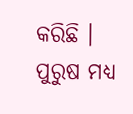କରିଛି । ପୁରୁଷ ମଧ୍ୟ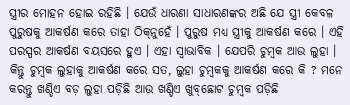ସ୍ତ୍ରୀର ମୋହନ ହୋଇ ରହିଛି । ଯେଉଁ ଧାରଣା ସାଧାରଣଙ୍କର ଅଛି ଯେ ସ୍ତ୍ରୀ କେବଳ ପୁରୁଷକୁ ଆକର୍ଷଣ କରେ ତାହା ଠିକ୍‌ନୁହେଁ । ପୁରୁଷ ମଧ୍ୟ ସ୍ତ୍ରୀକୁ ଆକର୍ଷଣ କରେ । ଏହି ପରସ୍ପର ଆକର୍ଷଣ ବୟସରେ ହୁଏ । ଏହା ସ୍ୱାଭାବିକ । ଯେପରି ଚୁମ୍ୱକ ଆଉ ଲୁହା । କିନ୍ତୁ ଚୁମ୍ୱକ ଲୁହାକୁ ଆକର୍ଷଣ କରେ ସତ, ଲୁହା ଚୁମ୍ୱକକୁ ଆକର୍ଷଣ କରେ କି ? ମନେ କରନ୍ତୁ ଖଣ୍ଡିଏ ବଡ଼ ଲୁହା ପଡ଼ିଛି ଆଉ ଖଣ୍ଡିଏ ଖୁବ୍‌ଛୋଟ ଚୁମ୍ୱକ ପଡ଼ିଛି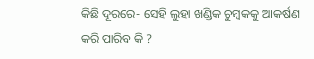କିଛି ଦୂରରେ- ସେହି ଲୁହା ଖଣ୍ଡିକ ଚୁମ୍ୱକକୁ ଆକର୍ଷଣ କରି ପାରିବ କି ?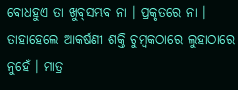ବୋଧହୁଏ ତା ଖୁବ୍‌ସମ୍ଭବ ନା । ପ୍ରକୃତରେ ନା । ତାହାହେଲେ ଆକର୍ଷଣୀ ଶକ୍ତି ଚୁମ୍ୱକଠାରେ ଲୁହାଠାରେ ନୁହେଁ । ମାତ୍ର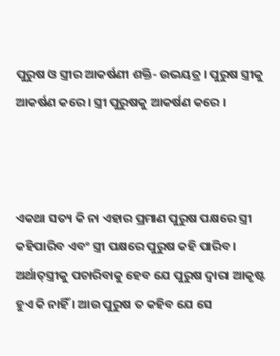ପୁରୁଷ ଓ ସ୍ତ୍ରୀର ଆକର୍ଷଣୀ ଶକ୍ତି- ଉଭୟତ୍ର । ପୁରୁଷ ସ୍ତ୍ରୀକୁ ଆକର୍ଷଣ କରେ । ସ୍ତ୍ରୀ ପୁରୁଷକୁ ଆକର୍ଷଣ କରେ ।



ଏକଥା ସତ୍ୟ କି ନା ଏହାର ପ୍ରମାଣ ପୁରୁଷ ପକ୍ଷରେ ସ୍ତ୍ରୀ କହିପାରିବ ଏବଂ ସ୍ତ୍ରୀ ପକ୍ଷରେ ପୁରୁଷ କହି ପାରିବ । ଅର୍ଥାତ୍‌ସ୍ତ୍ରୀକୁ ପଚାରିବାକୁ ହେବ ଯେ ପୁରୁଷ ଦ୍ୱାରା ଆକୃଷ୍ଟ ହୁଏ କି ନାହିଁ । ଆଉ ପୁରୁଷ ତ କହିବ ଯେ ସେ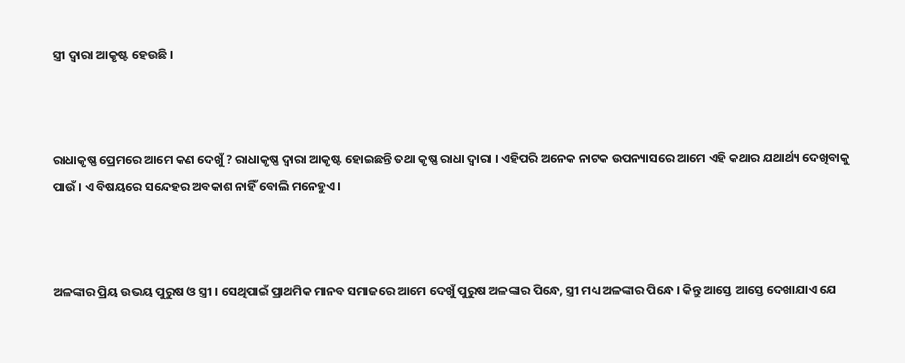ସ୍ତ୍ରୀ ଦ୍ୱାରା ଆକୃଷ୍ଟ ହେଉଛି ।



ରାଧାକୃଷ୍ଣ ପ୍ରେମରେ ଆମେ କଣ ଦେଖୁଁ ? ରାଧାକୃଷ୍ଣ ଦ୍ୱାରା ଆକୃଷ୍ଟ ହୋଇଛନ୍ତି ତଥା କୃଷ୍ଣ ରାଧା ଦ୍ୱାରା । ଏହିପରି ଅନେକ ନାଟକ ଉପନ୍ୟାସରେ ଆମେ ଏହି କଥାର ଯଥାର୍ଥ୍ୟ ଦେଖିବାକୁ ପାଉଁ । ଏ ବିଷୟରେ ସନ୍ଦେହର ଅବକାଶ ନାହିଁ ବୋଲି ମନେହୁଏ ।



ଅଳଙ୍କାର ପ୍ରିୟ ଉଭୟ ପୁରୁଷ ଓ ସ୍ତ୍ରୀ । ସେଥିପାଇଁ ପ୍ରାଥମିକ ମାନବ ସମାଜରେ ଆମେ ଦେଖୁଁ ପୁରୁଷ ଅଳଙ୍କାର ପିନ୍ଧେ, ସ୍ତ୍ରୀ ମଧ୍ୟ ଅଳଙ୍କାର ପିନ୍ଧେ । କିନ୍ତୁ ଆସ୍ତେ ଆସ୍ତେ ଦେଖାଯାଏ ଯେ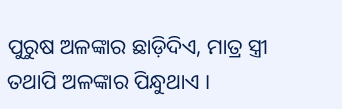ପୁରୁଷ ଅଳଙ୍କାର ଛାଡ଼ିଦିଏ, ମାତ୍ର ସ୍ତ୍ରୀ ତଥାପି ଅଳଙ୍କାର ପିନ୍ଧୁଥାଏ ।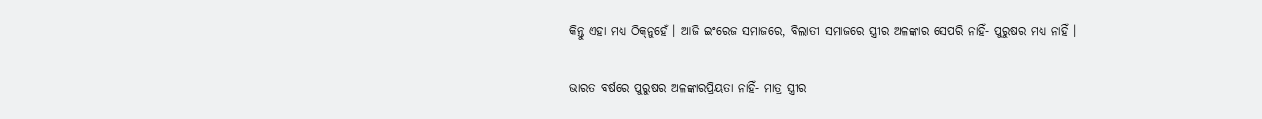କିନ୍ତୁ ଏହା ମଧ୍ୟ ଠିକ୍‌ନୁହେଁ । ଆଜି ଇଂରେଜ ସମାଜରେ, ବିଲାତୀ ସମାଜରେ ସ୍ତ୍ରୀର ଅଳଙ୍କାର ସେପରି ନାହିଁ- ପୁରୁଷର ମଧ୍ୟ ନାହିଁ ।

ଭାରତ ବର୍ଷରେ ପୁରୁଷର ଅଳଙ୍କାରପ୍ରିୟତା ନାହିଁ- ମାତ୍ର ସ୍ତ୍ରୀର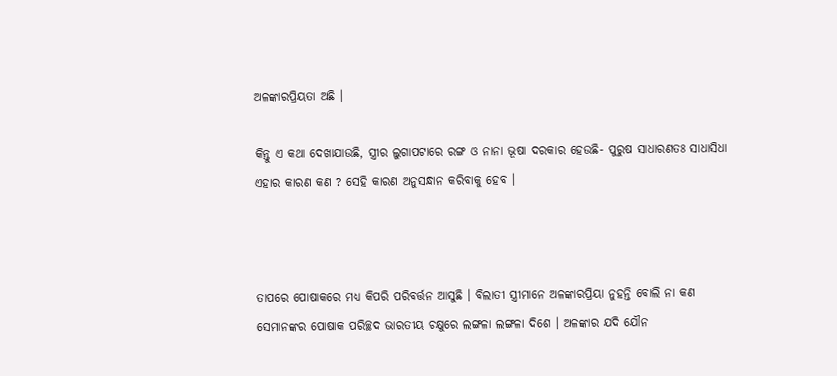ଅଳଙ୍କାରପ୍ରିୟତା ଅଛି ।

କିନ୍ତୁ ଏ କଥା ଦେଖାଯାଉଛି, ସ୍ତ୍ରୀର ଲୁଗାପଟାରେ ରଙ୍ଗ ଓ ନାନା ଭୂଷା ଦରକାର ହେଉଛି- ପୁରୁଷ ସାଧାରଣତଃ ସାଧାସିଧା ଏହାର କାରଣ କଣ ? ସେହି କାରଣ ଅନୁସନ୍ଧାନ କରିବାକୁ ହେବ ।



ତାପରେ ପୋଷାକରେ ମଧ୍ୟ କିପରି ପରିବର୍ତ୍ତନ ଆସୁଛି । ବିଲାତୀ ସ୍ତ୍ରୀମାନେ ଅଳଙ୍କାରପ୍ରିୟା ନୁହନ୍ତି ବୋଲି ନା କଣ ସେମାନଙ୍କର ପୋଷାକ ପରିଚ୍ଛଦ ଭାରତୀୟ ଚକ୍ଷୁରେ ଲଙ୍ଗଳା ଲଙ୍ଗଳା ଦିଶେ । ଅଳଙ୍କାର ଯଦି ଯୌନ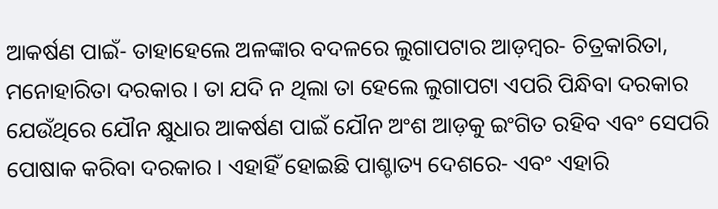ଆକର୍ଷଣ ପାଇଁ- ତାହାହେଲେ ଅଳଙ୍କାର ବଦଳରେ ଲୁଗାପଟାର ଆଡ଼ମ୍ୱର- ଚିତ୍ରକାରିତା, ମନୋହାରିତା ଦରକାର । ତା ଯଦି ନ ଥିଲା ତା ହେଲେ ଲୁଗାପଟା ଏପରି ପିନ୍ଧିବା ଦରକାର ଯେଉଁଥିରେ ଯୌନ କ୍ଷୁଧାର ଆକର୍ଷଣ ପାଇଁ ଯୌନ ଅଂଶ ଆଡ଼କୁ ଇଂଗିତ ରହିବ ଏବଂ ସେପରି ପୋଷାକ କରିବା ଦରକାର । ଏହାହିଁ ହୋଇଛି ପାଶ୍ଚାତ୍ୟ ଦେଶରେ- ଏବଂ ଏହାରି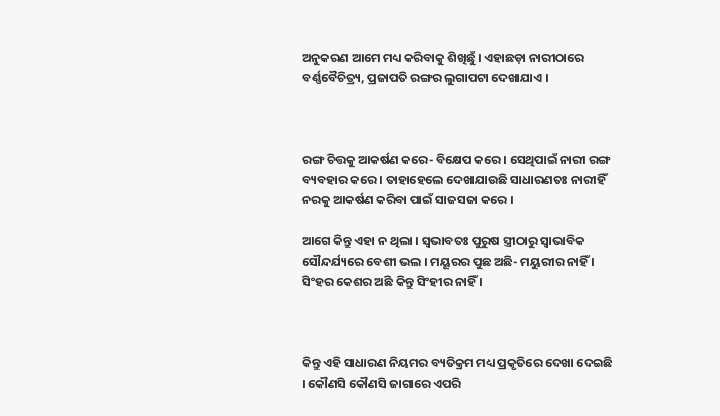ଅନୁକରଣ ଆମେ ମଧ୍ୟ କରିବାକୁ ଶିଖିଛୁଁ । ଏହାଛଡ଼ା ନାରୀଠାରେ ବର୍ଣ୍ଣବୈଚିତ୍ର୍ୟ, ପ୍ରଜାପତି ରଙ୍ଗର ଲୁଗାପଟା ଦେଖାଯାଏ ।



ରଙ୍ଗ ଚିତ୍ତକୁ ଆକର୍ଷଣ କରେ- ବିକ୍ଷେପ କରେ । ସେଥିପାଇଁ ନାରୀ ରଙ୍ଗ ବ୍ୟବହାର କରେ । ତାହାହେଲେ ଦେଖାଯାଉଛି ସାଧାରଣତଃ ନାରୀହିଁ ନରକୁ ଆକର୍ଷଣ କରିବା ପାଇଁ ସାଜସଜା କରେ ।

ଆଗେ କିନ୍ତୁ ଏହା ନ ଥିଲା । ସ୍ୱଭାବତଃ ପୁରୁଷ ସ୍ତ୍ରୀଠାରୁ ସ୍ୱାଭାବିକ ସୌନ୍ଦର୍ଯ୍ୟରେ ବେଶୀ ଭଲ । ମୟୂରର ପୁଛ ଅଛି- ମୟୁରୀର ନାହିଁ । ସିଂହର କେଶର ଅଛି କିନ୍ତୁ ସିଂହୀର ନାହିଁ ।



କିନ୍ତୁ ଏହି ସାଧାରଣ ନିୟମର ବ୍ୟତିକ୍ରମ ମଧ୍ୟ ପ୍ରକୃତିରେ ଦେଖା ଦେଇଛି । କୌଣସି କୌଣସି ଜାଗାରେ ଏପରି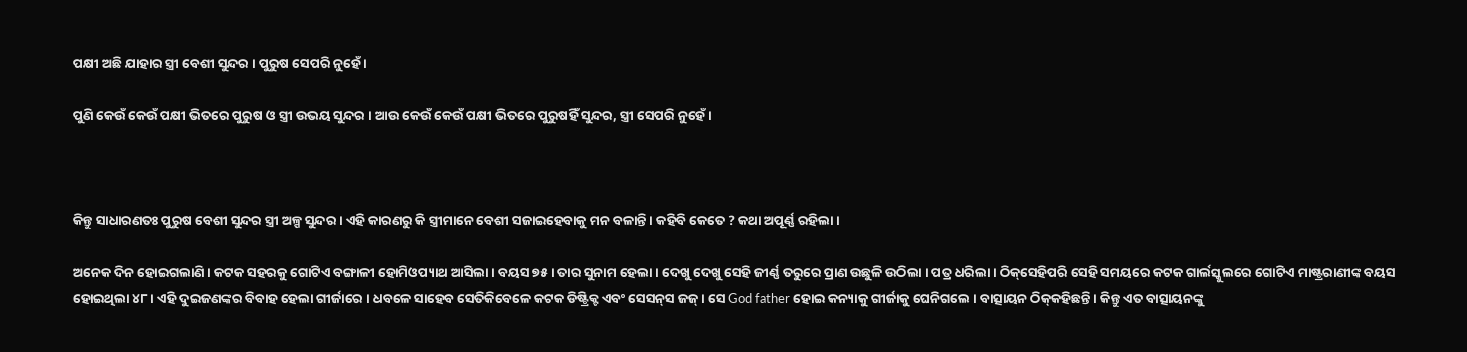ପକ୍ଷୀ ଅଛି ଯାହାର ସ୍ତ୍ରୀ ବେଶୀ ସୁନ୍ଦର । ପୁରୁଷ ସେପରି ନୁହେଁ ।

ପୁଣି କେଉଁ କେଉଁ ପକ୍ଷୀ ଭିତରେ ପୁରୁଷ ଓ ସ୍ତ୍ରୀ ଉଭୟ ସୁନ୍ଦର । ଆଉ କେଉଁ କେଉଁ ପକ୍ଷୀ ଭିତରେ ପୁରୁଷହିଁ ସୁନ୍ଦର, ସ୍ତ୍ରୀ ସେପରି ନୁହେଁ ।



କିନ୍ତୁ ସାଧାରଣତଃ ପୁରୁଷ ବେଶୀ ସୁନ୍ଦର ସ୍ତ୍ରୀ ଅଳ୍ପ ସୁନ୍ଦର । ଏହି କାରଣରୁ କି ସ୍ତ୍ରୀମାନେ ବେଶୀ ସଜାଇହେବାକୁ ମନ ବଳାନ୍ତି । କହିବି କେତେ ? କଥା ଅପୂର୍ଣ୍ଣ ରହିଲା ।

ଅନେକ ଦିନ ହୋଇଗଲାଣି । କଟକ ସହରକୁ ଗୋଟିଏ ବଙ୍ଗାଳୀ ହୋମିଓପ୍ୟାଥ ଆସିଲା । ବୟସ ୭୫ । ତାର ସୁନାମ ହେଲା । ଦେଖୁ ଦେଖୁ ସେହି ଜୀର୍ଣ୍ଣ ତରୁରେ ପ୍ରାଣ ଉଛୁଳି ଉଠିଲା । ପତ୍ର ଧରିଲା । ଠିକ୍‌ସେହିପରି ସେହି ସମୟରେ କଟକ ଗାର୍ଲସ୍କୁଲରେ ଗୋଟିଏ ମାଷ୍ଟ୍ରରାଣୀଙ୍କ ବୟସ ହୋଇଥିଲା ୪୮ । ଏହି ଦୁଇଜଣଙ୍କର ବିବାହ ହେଲା ଗୀର୍ଜାରେ । ଧବଳେ ସାହେବ ସେତିକିବେଳେ କଟକ ଡିଷ୍ଟ୍ରିକ୍ଟ ଏବଂ ସେସନ୍‌ସ ଜଜ୍‌। ସେ God father ହୋଇ କନ୍ୟାକୁ ଗୀର୍ଜାକୁ ଘେନିଗଲେ । ବାତ୍ସାୟନ ଠିକ୍‌କହିଛନ୍ତି । କିନ୍ତୁ ଏତ ବାତ୍ସାୟନଙ୍କୁ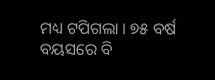ମଧ୍ୟ ଟପିଗଲା । ୭୫ ବର୍ଷ ବୟସରେ ବି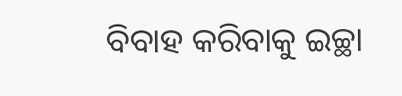ବିବାହ କରିବାକୁ ଇଚ୍ଛା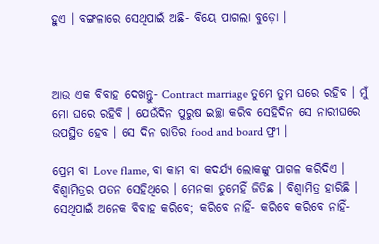ହୁଏ । ବଙ୍ଗଳାରେ ସେଥିପାଇଁ ଅଛି- ବିୟେ ପାଗଲା ବୁଡ଼ୋ ।



ଆଉ ଏକ ବିବାହ ଦେଖନ୍ତୁ- Contract marriage ତୁମେ ତୁମ ଘରେ ରହିବ । ମୁଁ ମୋ ଘରେ ରହିବି । ଯେଉଁଦିନ ପୁରୁଷ ଇଚ୍ଛା କରିବ ସେହିଦିନ ସେ ନାରୀଘରେ ଉପସ୍ଥିତ ହେବ । ସେ ଦିନ ରାତିର food and board ଫ୍ରୀ ।

ପ୍ରେମ ବା Love flame, ବା କାମ ବା କଦର୍ଯ୍ୟ ଲୋକଙ୍କୁ ପାଗଳ କରିଦିଏ । ବିଶ୍ୱାମିତ୍ରର ପତନ ସେହିଥିରେ । ମେନକା ତୁମେହିଁ ଜିତିଛ । ବିଶ୍ୱାମିତ୍ର ହାରିଛି । ସେଥିପାଇଁ ଅନେକ ବିବାହ କରିବେ; କରିବେ ନାହିଁ- କରିବେ କରିବେ ନାହିଁ-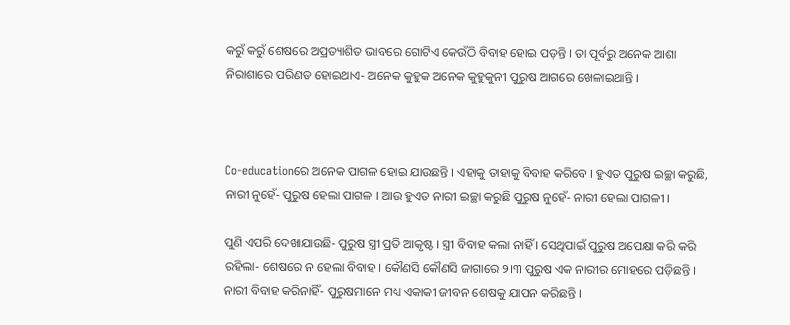କରୁଁ କରୁଁ ଶେଷରେ ଅପ୍ରତ୍ୟାଶିତ ଭାବରେ ଗୋଟିଏ କେଉଁଠି ବିବାହ ହୋଇ ପଡ଼ନ୍ତି । ତା ପୂର୍ବରୁ ଅନେକ ଆଶା ନିରାଶାରେ ପରିଣତ ହୋଇଥାଏ- ଅନେକ କୁହୁକ ଅନେକ କୁହୁକୁନୀ ପୁରୁଷ ଆଗରେ ଖେଳାଇଥାନ୍ତି ।



Co-educationରେ ଅନେକ ପାଗଳ ହୋଇ ଯାଉଛନ୍ତି । ଏହାକୁ ତାହାକୁ ବିବାହ କରିବେ । ହୁଏତ ପୁରୁଷ ଇଚ୍ଛା କରୁଛି, ନାରୀ ନୁହେଁ- ପୁରୁଷ ହେଲା ପାଗଳ । ଆଉ ହୁଏତ ନାରୀ ଇଚ୍ଛା କରୁଛି ପୁରୁଷ ନୁହେଁ- ନାରୀ ହେଲା ପାଗଳୀ ।

ପୁଣି ଏପରି ଦେଖାଯାଉଛି- ପୁରୁଷ ସ୍ତ୍ରୀ ପ୍ରତି ଆକୃଷ୍ଟ । ସ୍ତ୍ରୀ ବିବାହ କଲା ନାହିଁ । ସେଥିପାଇଁ ପୁରୁଷ ଅପେକ୍ଷା କରି କରି ରହିଲା- ଶେଷରେ ନ ହେଲା ବିବାହ । କୌଣସି କୌଣସି ଜାଗାରେ ୨।୩ ପୁରୁଷ ଏକ ନାରୀର ମୋହରେ ପଡ଼ିଛନ୍ତି । ନାରୀ ବିବାହ କରିନାହିଁ- ପୁରୁଷମାନେ ମଧ୍ୟ ଏକାକୀ ଜୀବନ ଶେଷକୁ ଯାପନ କରିଛନ୍ତି ।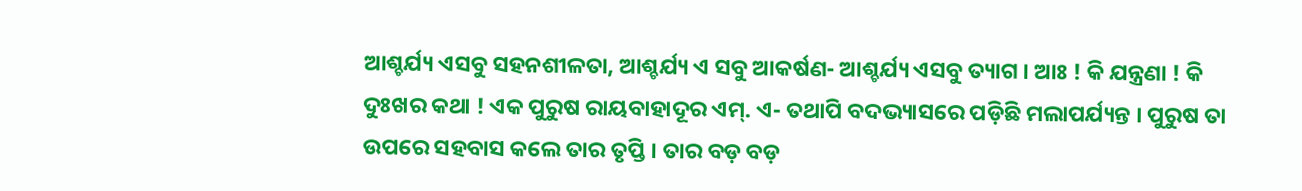ଆଶ୍ଚର୍ଯ୍ୟ ଏସବୁ ସହନଶୀଳତା, ଆଶ୍ଚର୍ଯ୍ୟ ଏ ସବୁ ଆକର୍ଷଣ- ଆଶ୍ଚର୍ଯ୍ୟ ଏସବୁ ତ୍ୟାଗ । ଆଃ ! କି ଯନ୍ତ୍ରଣା ! କି ଦୁଃଖର କଥା ! ଏକ ପୁରୁଷ ରାୟବାହାଦୂର ଏମ୍‌. ଏ- ତଥାପି ବଦଭ୍ୟାସରେ ପଡ଼ିଛି ମଲାପର୍ଯ୍ୟନ୍ତ । ପୁରୁଷ ତା ଉପରେ ସହବାସ କଲେ ତାର ତୃପ୍ତି । ତାର ବଡ଼ ବଡ଼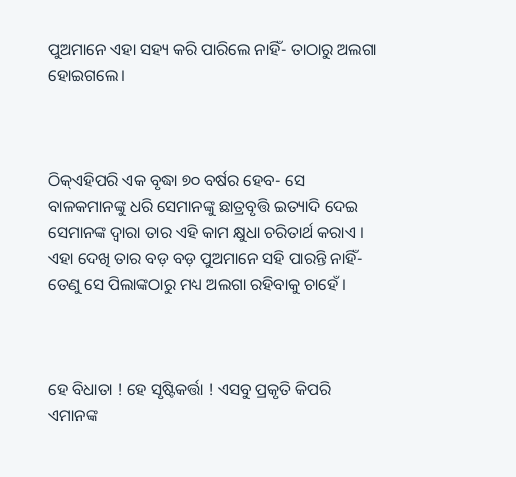ପୁଅମାନେ ଏହା ସହ୍ୟ କରି ପାରିଲେ ନାହିଁ- ତାଠାରୁ ଅଲଗା ହୋଇଗଲେ।



ଠିକ୍‌ଏହିପରି ଏକ ବୃଦ୍ଧା ୭୦ ବର୍ଷର ହେବ- ସେ ବାଳକମାନଙ୍କୁ ଧରି ସେମାନଙ୍କୁ ଛାତ୍ରବୃତ୍ତି ଇତ୍ୟାଦି ଦେଇ ସେମାନଙ୍କ ଦ୍ୱାରା ତାର ଏହି କାମ କ୍ଷୁଧା ଚରିତାର୍ଥ କରାଏ । ଏହା ଦେଖି ତାର ବଡ଼ ବଡ଼ ପୁଅମାନେ ସହି ପାରନ୍ତି ନାହିଁ- ତେଣୁ ସେ ପିଲାଙ୍କଠାରୁ ମଧ୍ୟ ଅଲଗା ରହିବାକୁ ଚାହେଁ ।



ହେ ବିଧାତା ! ହେ ସୃଷ୍ଟିକର୍ତ୍ତା ! ଏସବୁ ପ୍ରକୃତି କିପରି ଏମାନଙ୍କ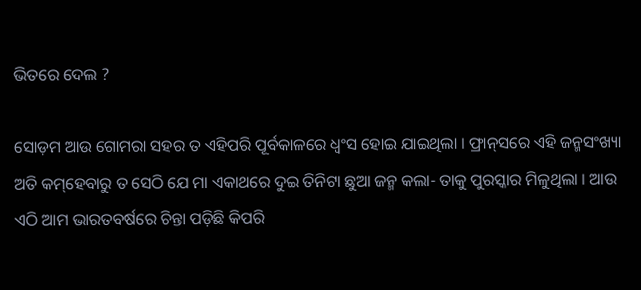ଭିତରେ ଦେଲ ?

ସୋଡ଼ମ ଆଉ ଗୋମରା ସହର ତ ଏହିପରି ପୂର୍ବକାଳରେ ଧ୍ୱଂସ ହୋଇ ଯାଇଥିଲା । ଫ୍ରାନ୍‌ସରେ ଏହି ଜନ୍ମସଂଖ୍ୟା ଅତି କମ୍‌ହେବାରୁ ତ ସେଠି ଯେ ମା ଏକାଥରେ ଦୁଇ ତିନିଟା ଛୁଆ ଜନ୍ମ କଲା- ତାକୁ ପୁରସ୍କାର ମିଳୁଥିଲା । ଆଉ ଏଠି ଆମ ଭାରତବର୍ଷରେ ଚିନ୍ତା ପଡ଼ିଛି କିପରି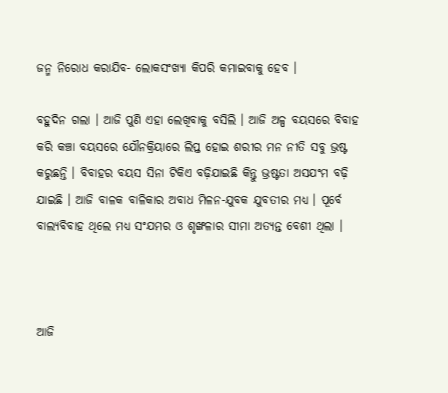ଜନ୍ମ ନିରୋଧ କରାଯିବ- ଲୋକସଂଖ୍ୟା କିପରି କମାଇବାକୁ ହେବ ।

ବହୁଦିନ ଗଲା । ଆଜି ପୁଣି ଏହା ଲେଖିବାକୁ ବସିଲି । ଆଜି ଅଳ୍ପ ବୟସରେ ବିବାହ କରି କଞ୍ଚା ବୟସରେ ଯୌନକ୍ରିୟାରେ ଲିପ୍ତ ହୋଇ ଶରୀର ମନ ନୀତି ସବୁ ଭ୍ରଷ୍ଟ କରୁଛନ୍ତି । ବିବାହର ବୟସ ସିନା ଟିକିଏ ବଢ଼ିଯାଇଛି କିନ୍ତୁ ଭ୍ରଷ୍ଟତା ଅସଯଂମ ବଢ଼ି ଯାଇଛି । ଆଜି ବାଳକ ବାଳିକାର ଅବାଧ ମିଳନ-ଯୁବକ ଯୁବତୀର ମଧ୍ୟ । ପୂର୍ବେ ବାଲ୍ୟବିବାହ ଥିଲେ ମଧ୍ୟ ସଂଯମର ଓ ଶୃଙ୍ଖଳାର ସୀମା ଅତ୍ୟନ୍ତ ବେଶୀ ଥିଲା ।



ଆଜି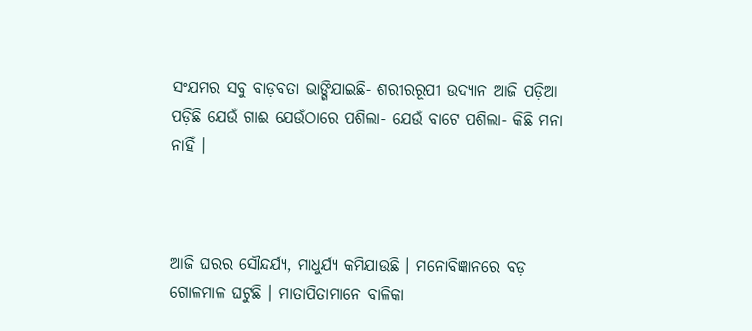ସଂଯମର ସବୁ ବାଡ଼ବତା ଭାଙ୍ଗିଯାଇଛି- ଶରୀରରୂପୀ ଉଦ୍ୟାନ ଆଜି ପଡ଼ିଆ ପଡ଼ିଛି ଯେଉଁ ଗାଈ ଯେଉଁଠାରେ ପଶିଲା- ଯେଉଁ ବାଟେ ପଶିଲା- କିଛି ମନା ନାହିଁ ।



ଆଜି ଘରର ସୌନ୍ଦର୍ଯ୍ୟ, ମାଧୁର୍ଯ୍ୟ କମିଯାଉଛି । ମନୋବିଜ୍ଞାନରେ ବଡ଼ ଗୋଳମାଳ ଘଟୁଛି । ମାତାପିତାମାନେ ବାଳିକା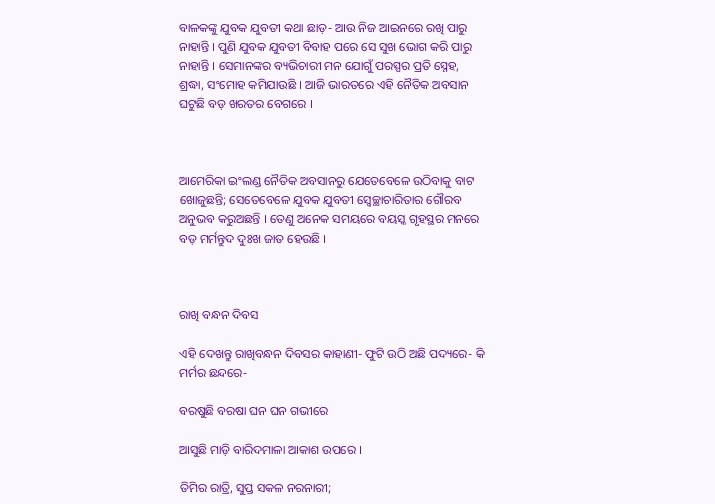ବାଳକଙ୍କୁ ଯୁବକ ଯୁବତୀ କଥା ଛାଡ଼- ଆଉ ନିଜ ଆଇନରେ ରଖି ପାରୁ ନାହାନ୍ତି । ପୁଣି ଯୁବକ ଯୁବତୀ ବିବାହ ପରେ ସେ ସୁଖ ଭୋଗ କରି ପାରୁ ନାହାନ୍ତି । ସେମାନଙ୍କର ବ୍ୟଭିଚାରୀ ମନ ଯୋଗୁଁ ପରସ୍ପର ପ୍ରତି ସ୍ନେହ, ଶ୍ରଦ୍ଧା, ସଂମୋହ କମିଯାଉଛି । ଆଜି ଭାରତରେ ଏହି ନୈତିକ ଅବସାନ ଘଟୁଛି ବଡ଼ ଖରତର ବେଗରେ ।



ଆମେରିକା ଇଂଲଣ୍ଡ ନୈତିକ ଅବସାନରୁ ଯେତେବେଳେ ଉଠିବାକୁ ବାଟ ଖୋଜୁଛନ୍ତି; ସେତେବେଳେ ଯୁବକ ଯୁବତୀ ସ୍ୱେଚ୍ଛାଚାରିତାର ଗୌରବ ଅନୁଭବ କରୁଅଛନ୍ତି । ତେଣୁ ଅନେକ ସମୟରେ ବୟସ୍କ ଗୃହସ୍ଥର ମନରେ ବଡ଼ ମର୍ମନ୍ତୁଦ ଦୁଃଖ ଜାତ ହେଉଛି ।



ରାଖି ବନ୍ଧନ ଦିବସ

ଏହି ଦେଖନ୍ତୁ ରାଖିବନ୍ଧନ ଦିବସର କାହାଣୀ- ଫୁଟି ଉଠି ଅଛି ପଦ୍ୟରେ- କି ମର୍ମର ଛନ୍ଦରେ-

ବରଷୁଛି ବରଷା ଘନ ଘନ ଗଭୀରେ

ଆସୁଛି ମାଡ଼ି ବାରିଦମାଳା ଆକାଶ ଉପରେ ।

ତିମିର ରାତ୍ରି, ସୁପ୍ତ ସକଳ ନରନାରୀ;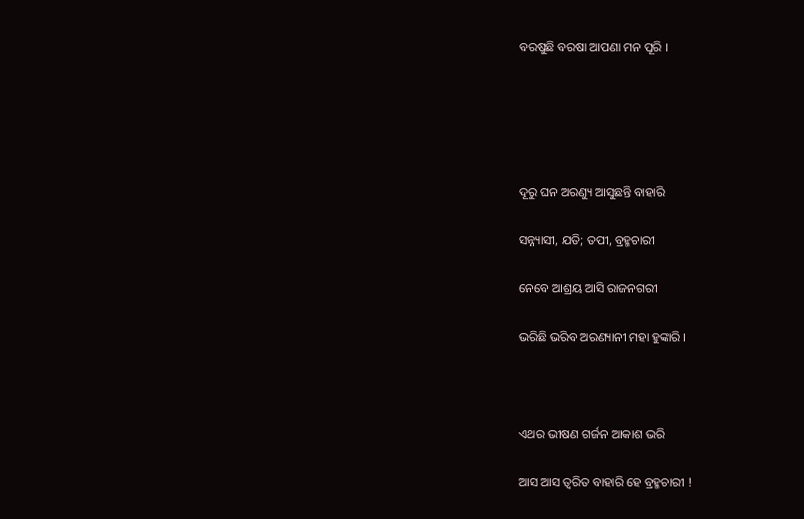ବରଷୁଛି ବରଷା ଆପଣା ମନ ପୂରି ।





ଦୂରୁ ଘନ ଅରଣ୍ୟୁ ଆସୁଛନ୍ତି ବାହାରି

ସନ୍ନ୍ୟାସୀ, ଯତି; ତପୀ, ବ୍ରହ୍ମଚାରୀ

ନେବେ ଆଶ୍ରୟ ଆସି ରାଜନଗରୀ

ଭରିଛି ଭରିବ ଅରଣ୍ୟାନୀ ମହା ହୁଙ୍କାରି ।



ଏଥର ଭୀଷଣ ଗର୍ଜନ ଆକାଶ ଭରି

ଆସ ଆସ ତ୍ୱରିତ ବାହାରି ହେ ବ୍ରହ୍ମଚାରୀ !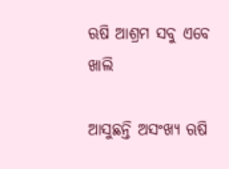ଋଷି ଆଶ୍ରମ ସବୁ ଏବେ ଖାଲି

ଆସୁଛନ୍ତି ଅସଂଖ୍ୟ ଋଷି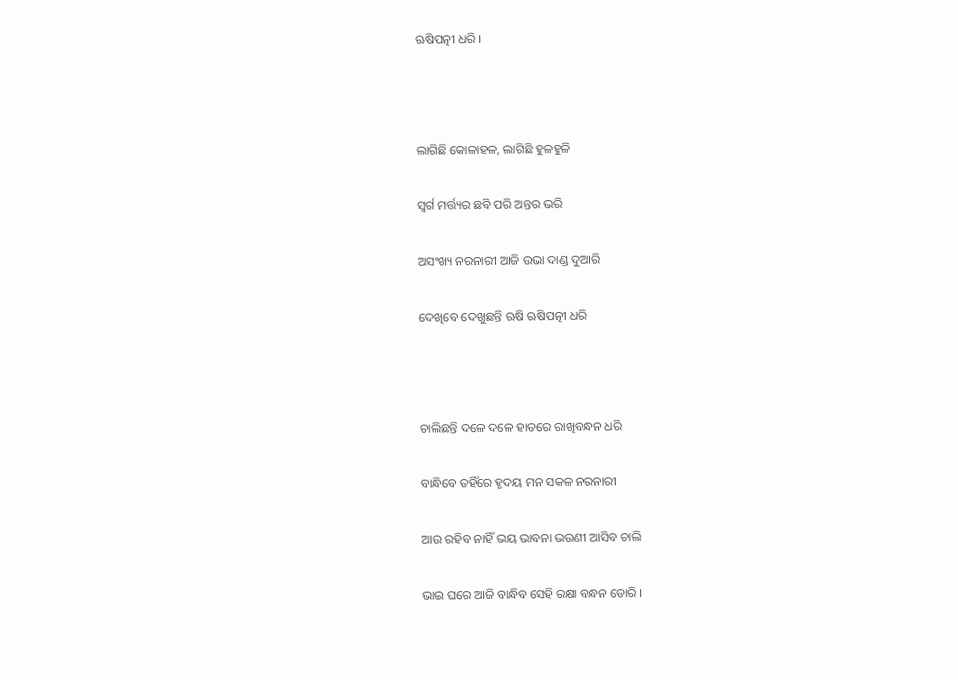ଋଷିପତ୍ନୀ ଧରି ।



ଲାଗିଛି କୋଳାହଳ, ଲାଗିଛି ହୁଳହୁଳି

ସ୍ୱର୍ଗ ମର୍ତ୍ତ୍ୟର ଛବି ପରି ଅନ୍ତର ଭରି

ଅସଂଖ୍ୟ ନରନାରୀ ଆଜି ଉଭା ଦାଣ୍ଡ ଦୁଆରି

ଦେଖିବେ ଦେଖୁଛନ୍ତି ଋଷି ଋଷିପତ୍ନୀ ଧରି



ଚାଲିଛନ୍ତି ଦଳେ ଦଳେ ହାତରେ ରାଖିବନ୍ଧନ ଧରି

ବାନ୍ଧିବେ ତହିଁରେ ହୃଦୟ ମନ ସକଳ ନରନାରୀ

ଆଉ ରହିବ ନାହିଁ ଭୟ ଭାବନା ଭଉଣୀ ଆସିବ ଚାଲି

ଭାଇ ଘରେ ଆଜି ବାନ୍ଧିବ ସେହି ରକ୍ଷା ବନ୍ଧନ ଡୋରି ।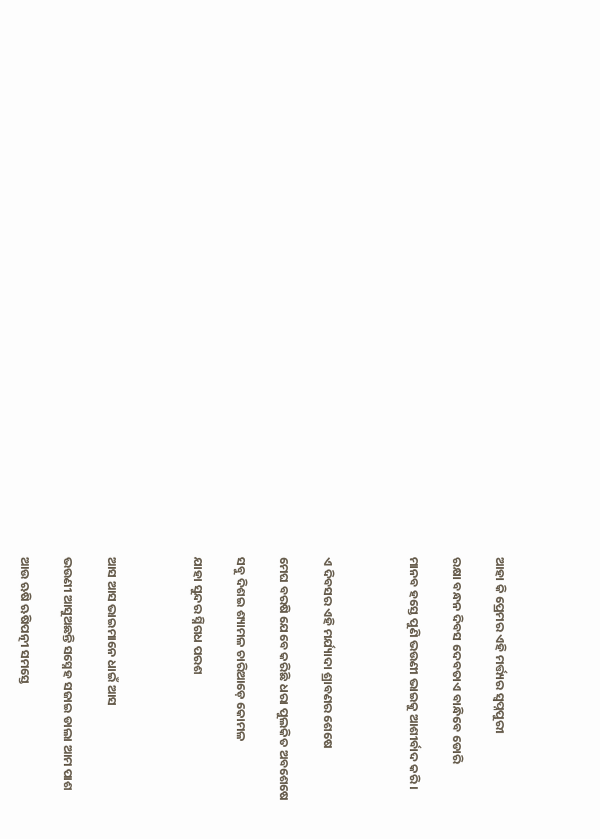ଆହା କି ପ୍ରେମର ଏହି ମର୍ତ୍ତ୍ୟର ସ୍ୱପ୍ନପୁରୀ

ରକ୍ଷା ବନ୍ଧନ ଦିବସ ଦେବତାଏ ବାନ୍ଧିବେ ଡୋରି

ମାନବ ହସ୍ତେ ପୁଣି ଭଉଣୀ ଭାଇକୁ ଆଶୀର୍ବାଦ କରି ।



ଏ ଦିବସର ଏହି ମର୍ଯ୍ୟାଦା ଶ୍ରାବଣର ଶେଷେ

ମେଘ ବରଷି ଯେବେ କରିଛି ଧରା ପୁଲକିତ ଅବଶେଷେ

ସବୁ ଦିଶଇ ଶ୍ୟାମଳ ଚାରିଆଡ଼େ କୋମଳ

ଯାହା ସୁନ୍ଦର ସ୍ନିଗଧ ପରଶ



ଆସ ଆସ ଭାଇମାନେ ଧାଇଁ ଆସ

ଭଉଣୀ ଆସୁଅଛନ୍ତି ସସ୍ନେହ ସଜାଇ ଡାଲା ଆମ ପାଶ

ଆଉ ଋଷି ଋଷିପତ୍ନୀ ସମସ୍ତେ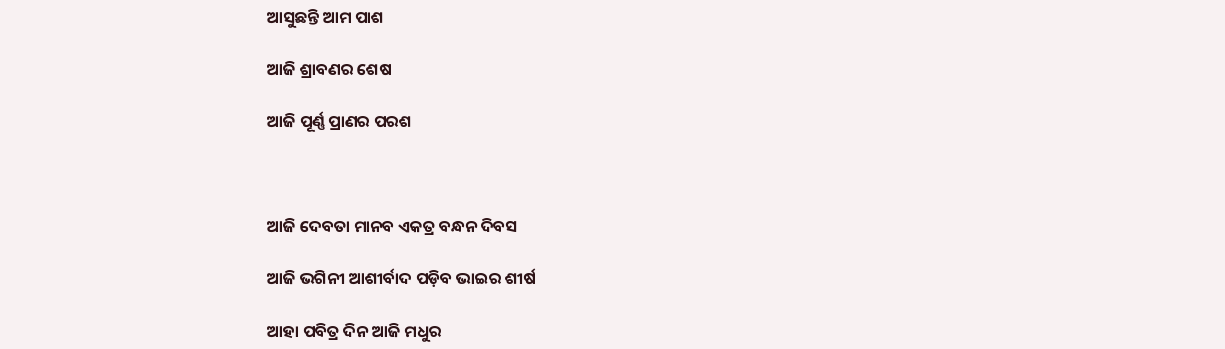ଆସୁଛନ୍ତି ଆମ ପାଶ

ଆଜି ଶ୍ରାବଣର ଶେଷ

ଆଜି ପୂର୍ଣ୍ଣ ପ୍ରାଣର ପରଶ



ଆଜି ଦେବତା ମାନବ ଏକତ୍ର ବନ୍ଧନ ଦିବସ

ଆଜି ଭଗିନୀ ଆଶୀର୍ବାଦ ପଡ଼ିବ ଭାଇର ଶୀର୍ଷ

ଆହା ପବିତ୍ର ଦିନ ଆଜି ମଧୁର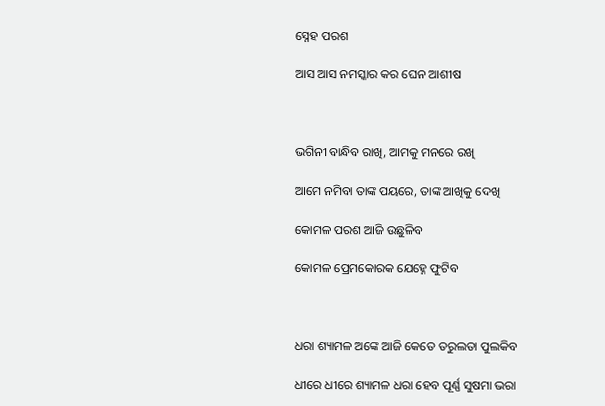ସ୍ନେହ ପରଶ

ଆସ ଆସ ନମସ୍କାର କର ଘେନ ଆଶୀଷ



ଭଗିନୀ ବାନ୍ଧିବ ରାଖି, ଆମକୁ ମନରେ ରଖି

ଆମେ ନମିବା ତାଙ୍କ ପୟରେ, ତାଙ୍କ ଆଖିକୁ ଦେଖି

କୋମଳ ପରଶ ଆଜି ଉଛୁଳିବ

କୋମଳ ପ୍ରେମକୋରକ ଯେହ୍ନେ ଫୁଟିବ



ଧରା ଶ୍ୟାମଳ ଅଙ୍କେ ଆଜି କେତେ ତରୁଲତା ପୁଲକିବ

ଧୀରେ ଧୀରେ ଶ୍ୟାମଳ ଧରା ହେବ ପୂର୍ଣ୍ଣ ସୁଷମା ଭରା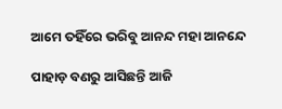ଆମେ ତହିଁରେ ଭରିବୁ ଆନନ୍ଦ ମହା ଆନନ୍ଦେ

ପାହାଡ଼ ବଣରୁ ଆସିଛନ୍ତି ଆଜି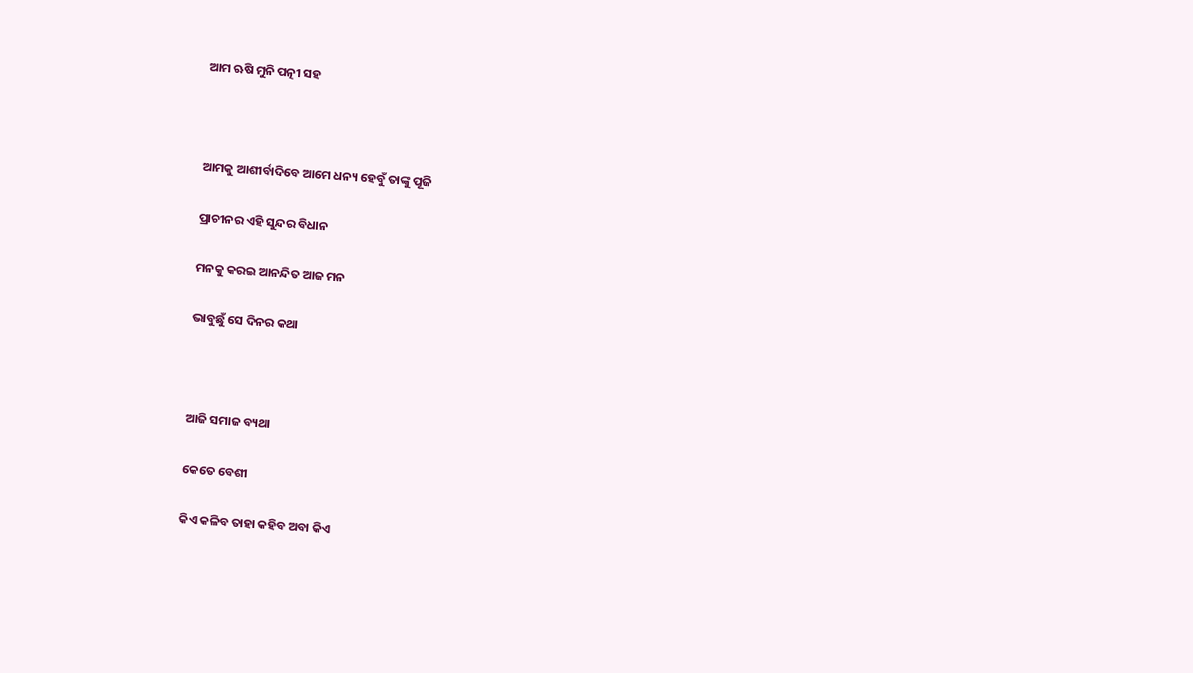ଆମ ଋଷି ମୁନି ପତ୍ନୀ ସହ



ଆମକୁ ଆଶୀର୍ବାଦିବେ ଆମେ ଧନ୍ୟ ହେବୁଁ ତାଙ୍କୁ ପୂଜି

ପ୍ରାଚୀନର ଏହି ସୁନ୍ଦର ବିଧାନ

ମନକୁ କରଇ ଆନନ୍ଦିତ ଆଜ ମନ

ଭାବୁଛୁଁ ସେ ଦିନର କଥା



ଆଜି ସମାଜ ବ୍ୟଥା

କେତେ ବେଶୀ

କିଏ କଳିବ ତାହା କହିବ ଅବା କିଏ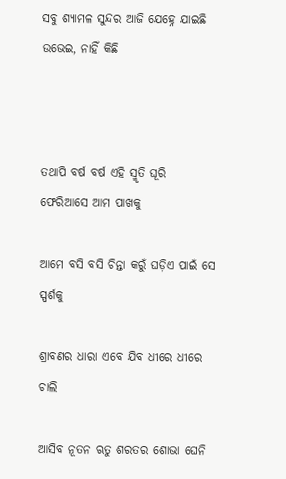ସବୁ ଶ୍ୟାମଳ ସୁନ୍ଦର ଆଜି ଯେହ୍ନେ ଯାଇଛି ଉଭେଇ, ନାହିଁ କିଛି



ତଥାପି ବର୍ଷ ବର୍ଷ ଏହି ସ୍ମୃତି ଘୂରି ଫେରିଆସେ ଆମ ପାଖକୁ

ଆମେ ବସି ବସି ଚିନ୍ତା କରୁଁ ଘଡ଼ିଏ ପାଇଁ ସେ ସ୍ପର୍ଶକୁ

ଶ୍ରାବଣର ଧାରା ଏବେ ଯିବ ଧୀରେ ଧୀରେ ଚାଲି

ଆସିବ ନୂତନ ଋତୁ ଶରତର ଶୋଭା ଘେନି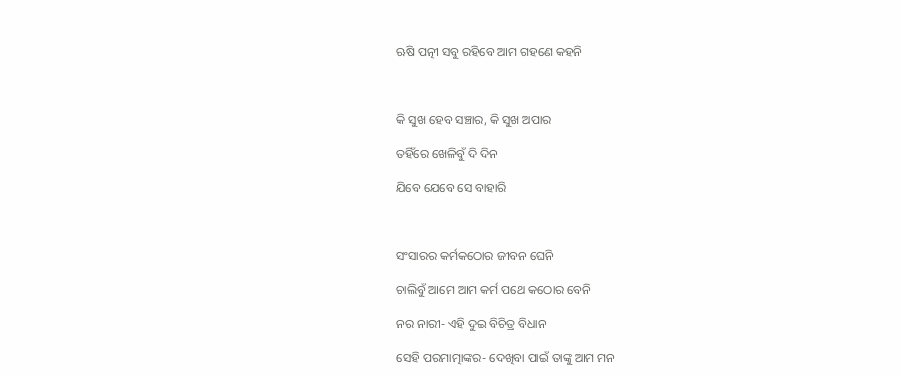ଋଷି ପତ୍ନୀ ସବୁ ରହିବେ ଆମ ଗହଣେ କହନି



କି ସୁଖ ହେବ ସଞ୍ଚାର, କି ସୁଖ ଅପାର

ତହିଁରେ ଖେଳିବୁଁ ଦି ଦିନ

ଯିବେ ଯେବେ ସେ ବାହାରି



ସଂସାରର କର୍ମକଠୋର ଜୀବନ ଘେନି

ଚାଲିବୁଁ ଆମେ ଆମ କର୍ମ ପଥେ କଠୋର ବେନି

ନର ନାରୀ- ଏହି ଦୁଇ ବିଚିତ୍ର ବିଧାନ

ସେହି ପରମାତ୍ମାଙ୍କର- ଦେଖିବା ପାଇଁ ତାଙ୍କୁ ଆମ ମନ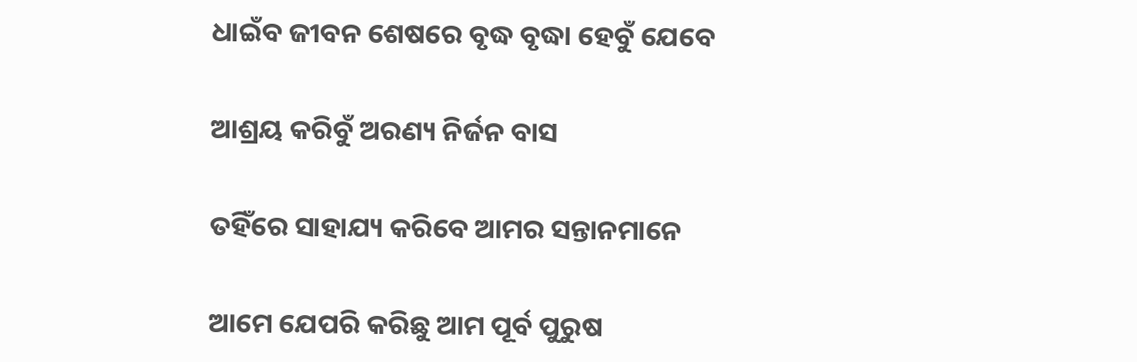ଧାଇଁବ ଜୀବନ ଶେଷରେ ବୃଦ୍ଧ ବୃଦ୍ଧା ହେବୁଁ ଯେବେ

ଆଶ୍ରୟ କରିବୁଁ ଅରଣ୍ୟ ନିର୍ଜନ ବାସ

ତହିଁରେ ସାହାଯ୍ୟ କରିବେ ଆମର ସନ୍ତାନମାନେ

ଆମେ ଯେପରି କରିଛୁ ଆମ ପୂର୍ବ ପୁରୁଷ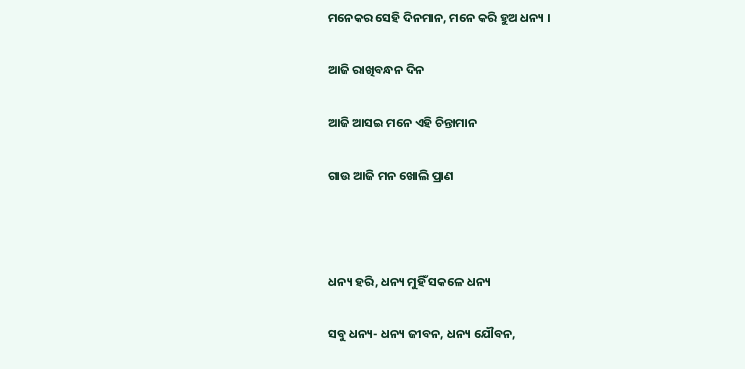ମନେକର ସେହି ଦିନମାନ, ମନେ କରି ହୁଅ ଧନ୍ୟ ।

ଆଜି ରାଖିବନ୍ଧନ ଦିନ

ଆଜି ଆସଇ ମନେ ଏହି ଚିନ୍ତାମାନ

ଗାଉ ଆଜି ମନ ଖୋଲି ପ୍ରାଣ



ଧନ୍ୟ ହରି, ଧନ୍ୟ ମୁହିଁ ସକଳେ ଧନ୍ୟ

ସବୁ ଧନ୍ୟ- ଧନ୍ୟ ଜୀବନ, ଧନ୍ୟ ଯୌବନ,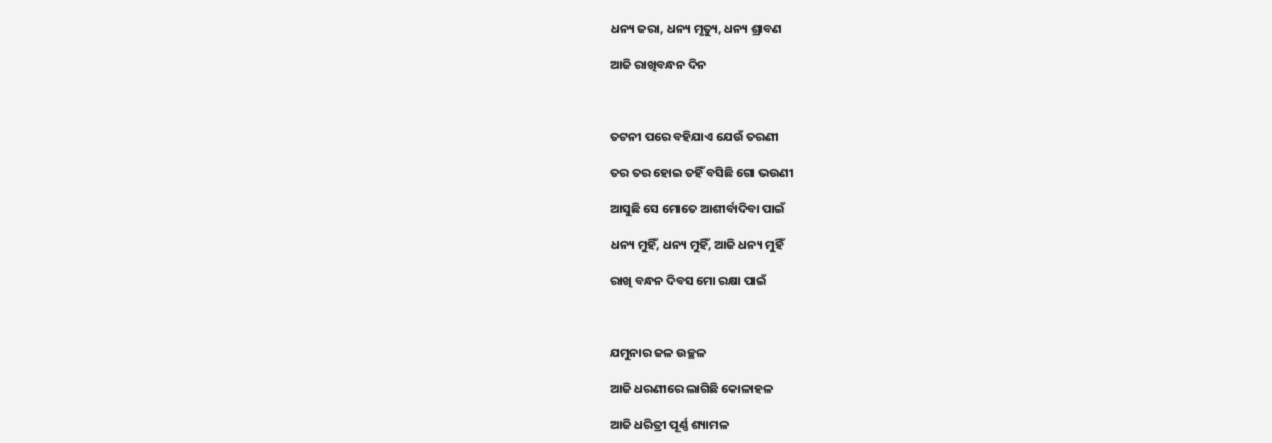ଧନ୍ୟ ଜରା, ଧନ୍ୟ ମୃତ୍ୟୁ, ଧନ୍ୟ ଶ୍ରାବଣ

ଆଜି ରାଖିବନ୍ଧନ ଦିନ



ତଟନୀ ପରେ ବହିଯାଏ ଯେଉଁ ତରଣୀ

ତର ତର ହୋଇ ତହିଁ ବସିଛି ଗୋ ଭଉଣୀ

ଆସୁଛି ସେ ମୋତେ ଆଶୀର୍ବାଦିବା ପାଇଁ

ଧନ୍ୟ ମୁହିଁ, ଧନ୍ୟ ମୁହିଁ, ଆଜି ଧନ୍ୟ ମୁହିଁ

ରାଖି ବନ୍ଧନ ଦିବସ ମୋ ରକ୍ଷା ପାଇଁ



ଯମୁନାର ଜଳ ଉଚ୍ଛଳ

ଆଜି ଧରଣୀରେ ଲାଗିଛି କୋଳାହଳ

ଆଜି ଧରିତ୍ରୀ ପୂର୍ଣ୍ଣ ଶ୍ୟାମଳ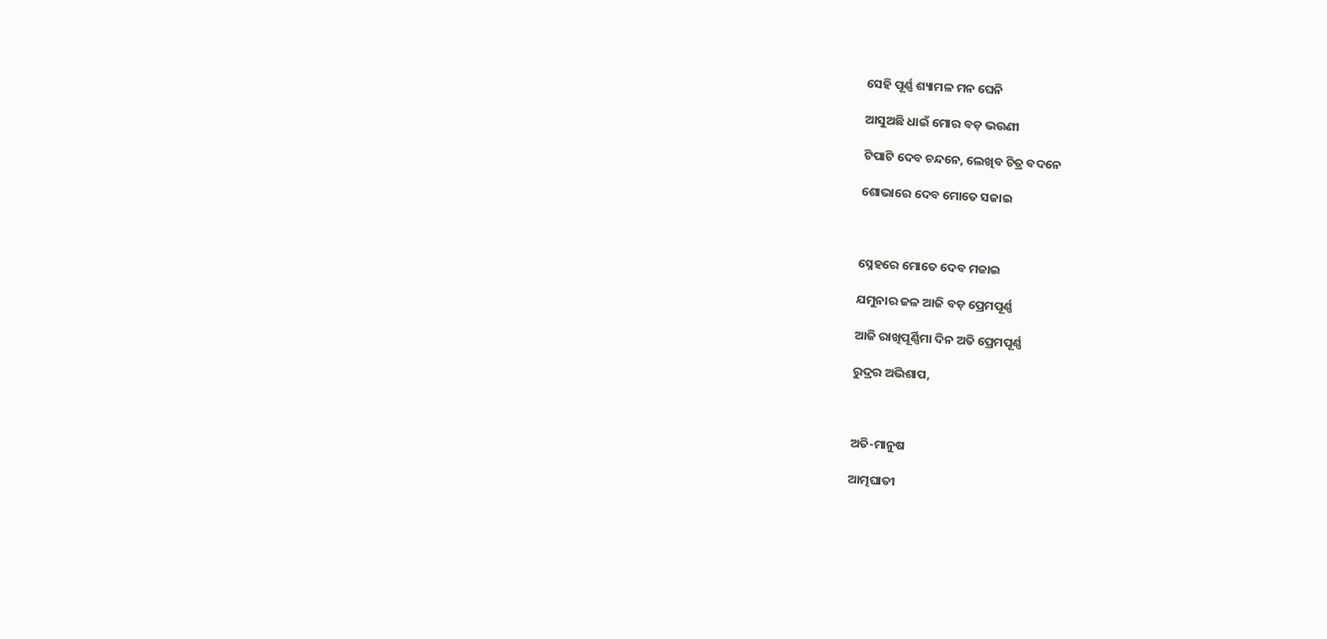ସେହି ପୂର୍ଣ୍ଣ ଶ୍ୟାମଳ ମନ ଘେନି

ଆସୁଅଛି ଧାଇଁ ମୋର ବଡ଼ ଭଉଣୀ

ଟିପାଟି ଦେବ ଚନ୍ଦନେ, ଲେଖିବ ଚିତ୍ର ବଦନେ

ଶୋଭାରେ ଦେବ ମୋତେ ସଜାଇ



ସ୍ନେହରେ ମୋତେ ଦେବ ମଜାଇ

ଯମୁନାର ଜଳ ଆଜି ବଡ଼ ପ୍ରେମପୂର୍ଣ୍ଣ

ଆଜି ରାଖିପୂର୍ଣ୍ଣିମା ଦିନ ଅତି ପ୍ରେମପୂର୍ଣ୍ଣ

ରୁଦ୍ରର ଅଭିଶାପ,



ଅତି-ମାନୁଷ

ଆତ୍ମଘାତୀ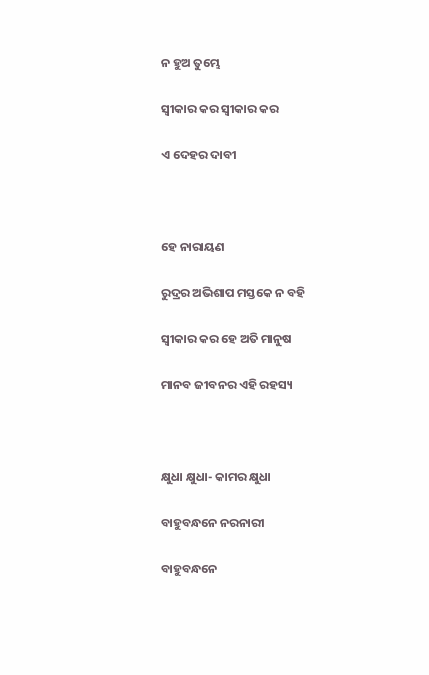ନ ହୁଅ ତୁମ୍ଭେ

ସ୍ୱୀକାର କର ସ୍ୱୀକାର କର

ଏ ଦେହର ଦାବୀ



ହେ ନାରାୟଣ

ରୁଦ୍ରର ଅଭିଶାପ ମସ୍ତକେ ନ ବହି

ସ୍ୱୀକାର କର ହେ ଅତି ମାନୁଷ

ମାନବ ଜୀବନର ଏହି ରହସ୍ୟ



କ୍ଷୁଧା କ୍ଷୁଧା- କାମର କ୍ଷୁଧା

ବାହୁବନ୍ଧନେ ନରନାରୀ

ବାହୁବନ୍ଧନେ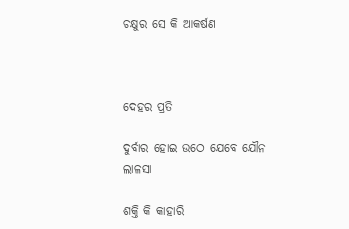ଚକ୍ଷୁର ସେ କି ଆକର୍ଷଣ



ଦେହର ପ୍ରତି

ଦୁର୍ବାର ହୋଇ ଉଠେ ଯେବେ ଯୌନ ଲାଳସା

ଶକ୍ତି କି କାହାରି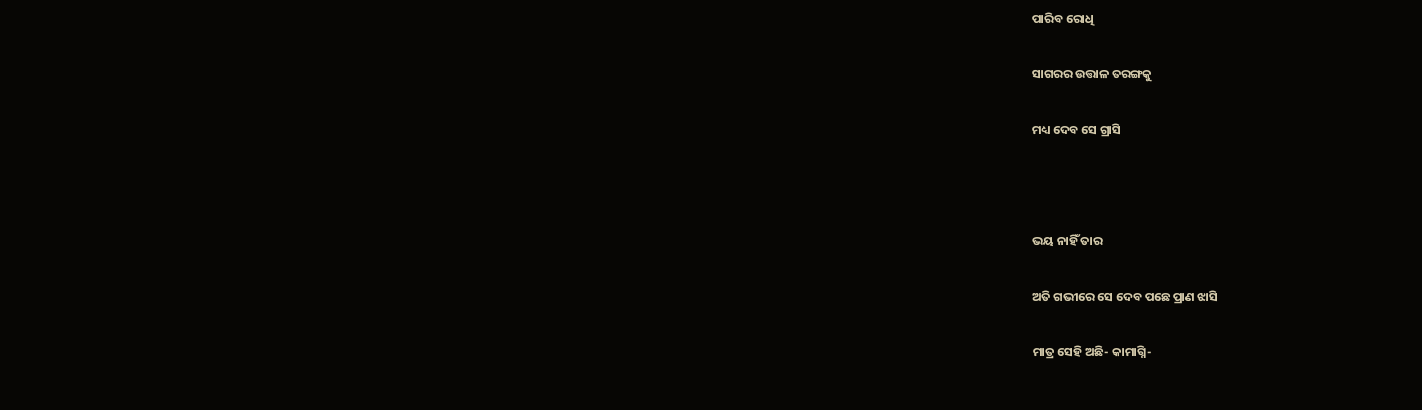ପାରିବ ରୋଧି

ସାଗରର ଉତ୍ତାଳ ତରଙ୍ଗକୁ

ମଧ୍ୟ ଦେବ ସେ ଗ୍ରାସି



ଭୟ ନାହିଁ ତାର

ଅତି ଗଭୀରେ ସେ ଦେବ ପଛେ ପ୍ରାଣ ଝାସି

ମାତ୍ର ସେହି ଅଛି- କାମାଗ୍ନି-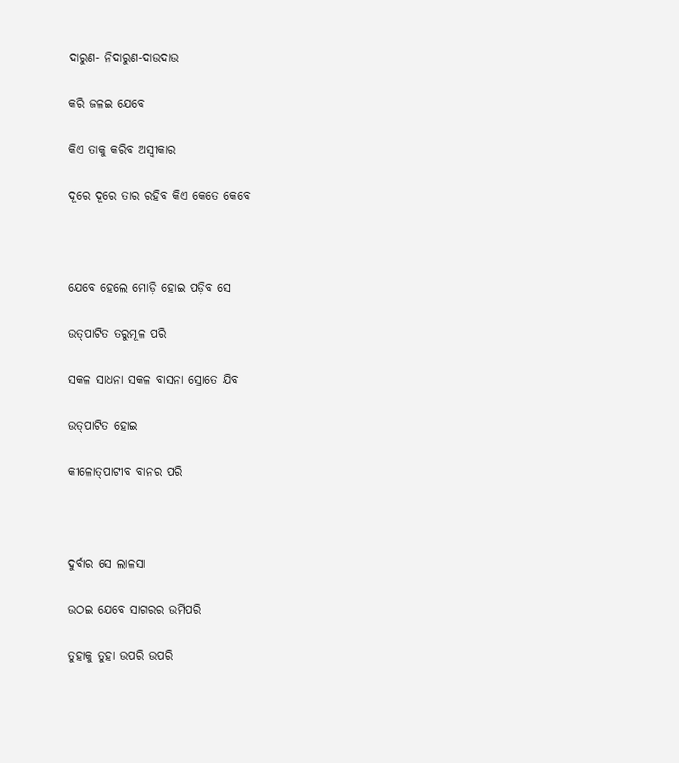ଦାରୁଣ- ନିଦାରୁଣ-ଦାଉଦାଉ

କରି ଜଳଇ ଯେବେ

କିଏ ତାକୁ କରିବ ଅସ୍ୱୀକାର

ଦୂରେ ଦୂରେ ତାର ରହିବ କିଏ କେତେ କେବେ



ଯେବେ ହେଲେ ମୋଡ଼ି ହୋଇ ପଡ଼ିବ ସେ

ଉତ୍‌ପାଟିତ ତରୁମୂଳ ପରି

ସକଳ ସାଧନା ସକଳ ବାସନା ସ୍ରୋତେ ଯିବ

ଉତ୍‌ପାଟିତ ହୋଇ

କୀଳୋତ୍‌ପାଟୀବ ବାନର ପରି



ଦୁର୍ବାର ସେ ଲାଳସା

ଉଠଇ ଯେବେ ସାଗରର ଉର୍ମିପରି

ତୁହାକୁ ତୁହା ଉପରି ଉପରି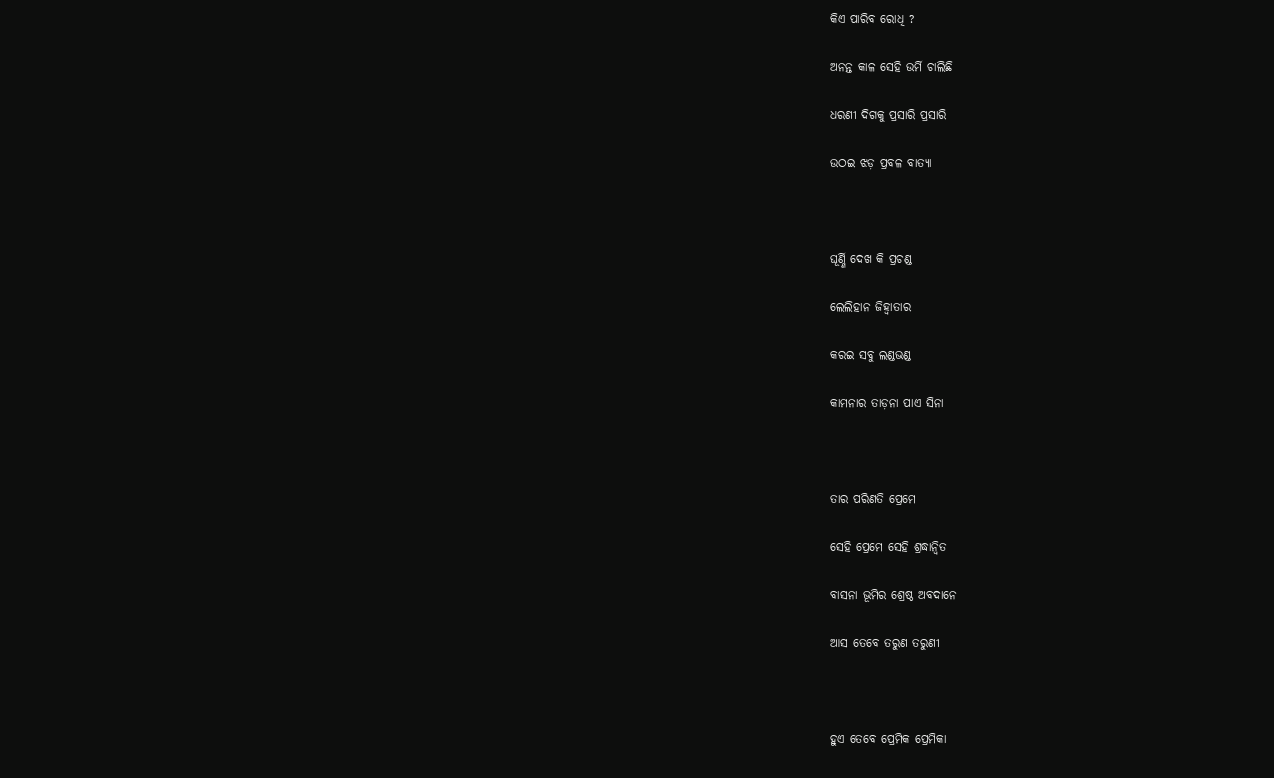କିଏ ପାରିବ ରୋଧି ?

ଅନନ୍ତ କାଳ ସେହି ଉର୍ମି ଚାଲିଛି

ଧରଣୀ ଦିଗକୁ ପ୍ରସାରି ପ୍ରସାରି

ଉଠଇ ଝଡ଼ ପ୍ରବଳ ବାତ୍ୟା



ଘୂର୍ଣ୍ଣି ଦେଖ କି ପ୍ରଚଣ୍ଡ

ଲେଲିହାନ ଜିହ୍ୱାତାର

କରଇ ସବୁ ଲଣ୍ଡଭଣ୍ଡ

କାମନାର ତାଡ଼ନା ପାଏ ସିନା



ତାର ପରିଣତି ପ୍ରେମେ

ସେହି ପ୍ରେମେ ସେହି ଶ୍ରଦ୍ଧାନ୍ୱିତ

ବାସନା ଭୂମିର ଶ୍ରେଷ୍ଠ ଅବଦାନେ

ଆସ ତେବେ ତରୁଣ ତରୁଣୀ



ହୁଏ ତେବେ ପ୍ରେମିକ ପ୍ରେମିକା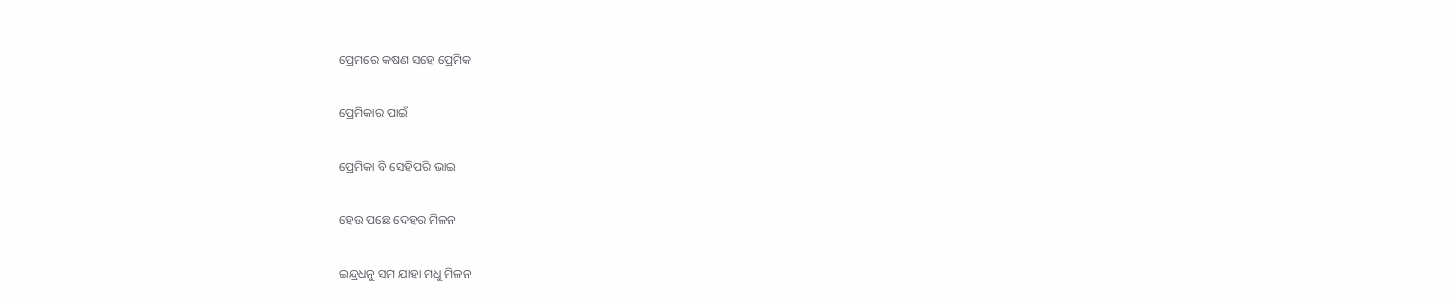ପ୍ରେମରେ କଷଣ ସହେ ପ୍ରେମିକ

ପ୍ରେମିକାର ପାଇଁ

ପ୍ରେମିକା ବି ସେହିପରି ଭାଇ

ହେଉ ପଛେ ଦେହର ମିଳନ

ଇନ୍ଦ୍ରଧନୁ ସମ ଯାହା ମଧୁ ମିଳନ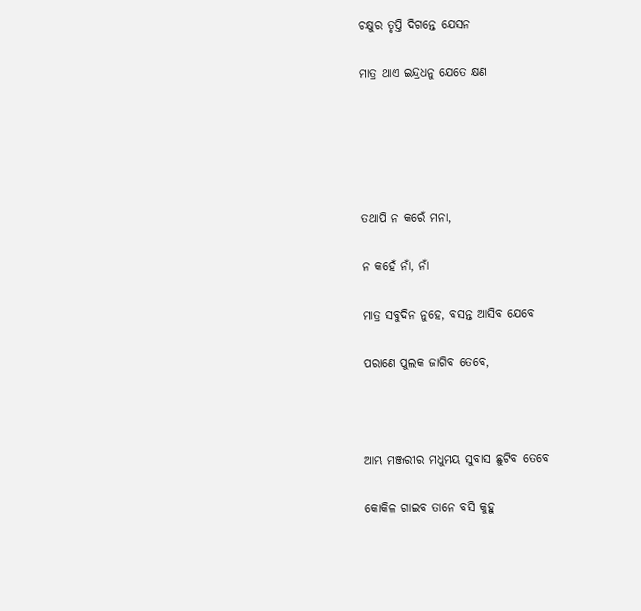ଚକ୍ଷୁର ତୃପ୍ତି ଦିଗନ୍ତେ ଯେସନ

ମାତ୍ର ଥାଏ ଇନ୍ଦ୍ରଧନୁ ଯେତେ କ୍ଷଣ





ତଥାପି ନ କରେଁ ମନା,

ନ କହେଁ ନାଁ, ନାଁ

ମାତ୍ର ସବୁଦିନ ନୁହେ, ବସନ୍ତ ଆସିବ ଯେବେ

ପରାଣେ ପୁଲକ ଜାଗିବ ତେବେ,



ଆମ୍ଭ ମଞ୍ଜରୀର ମଧୁମୟ ସୁବାସ ଛୁଟିବ ତେବେ

କୋକିଳ ଗାଇବ ତାନେ ବସି କୁହୁ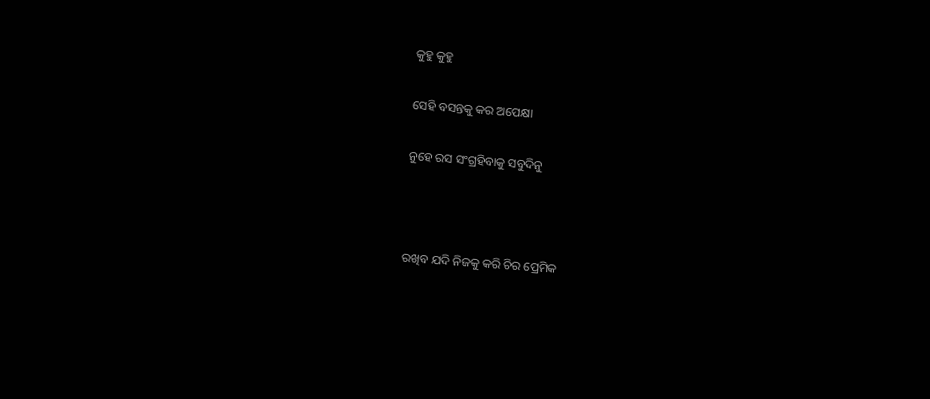କୁହୁ କୁହୁ

ସେହି ବସନ୍ତକୁ କର ଅପେକ୍ଷା

ନୁହେ ରସ ସଂଗ୍ରହିବାକୁ ସବୁଦିନୁ



ରଖିବ ଯଦି ନିଜକୁ କରି ଚିର ପ୍ରେମିକ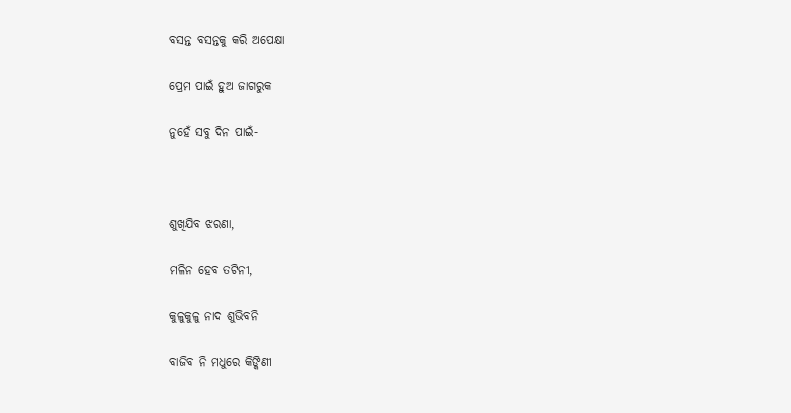ବସନ୍ତ ବସନ୍ତକୁ କରି ଅପେକ୍ଷା

ପ୍ରେମ ପାଇଁ ହୁଅ ଜାଗରୁକ

ନୁହେଁ ସବୁ ଦିନ ପାଇଁ-



ଶୁଖିଯିବ ଝରଣା,

ମଳିନ ହେବ ତଟିନୀ,

କୁଳୁକୁଳୁ ନାଦ ଶୁଭିବନି

ବାଜିବ ନି ମଧୁରେ କିଙ୍କିଣୀ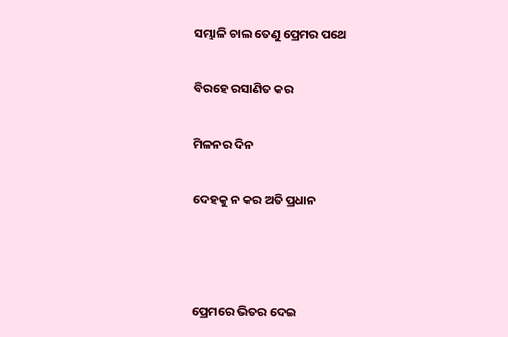ସମ୍ଭାଳି ଚାଲ ତେଣୁ ପ୍ରେମର ପଥେ

ବିରହେ ରସାଣିତ କର

ମିଳନର ଦିନ

ଦେହକୁ ନ କର ଅତି ପ୍ରଧାନ



ପ୍ରେମରେ ଭିତର ଦେଇ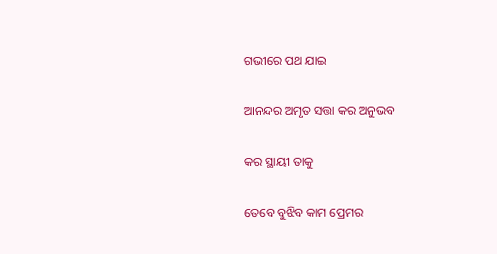ଗଭୀରେ ପଥ ଯାଇ

ଆନନ୍ଦର ଅମୃତ ସତ୍ତା କର ଅନୁଭବ

କର ସ୍ଥାୟୀ ତାକୁ

ତେବେ ବୁଝିବ କାମ ପ୍ରେମର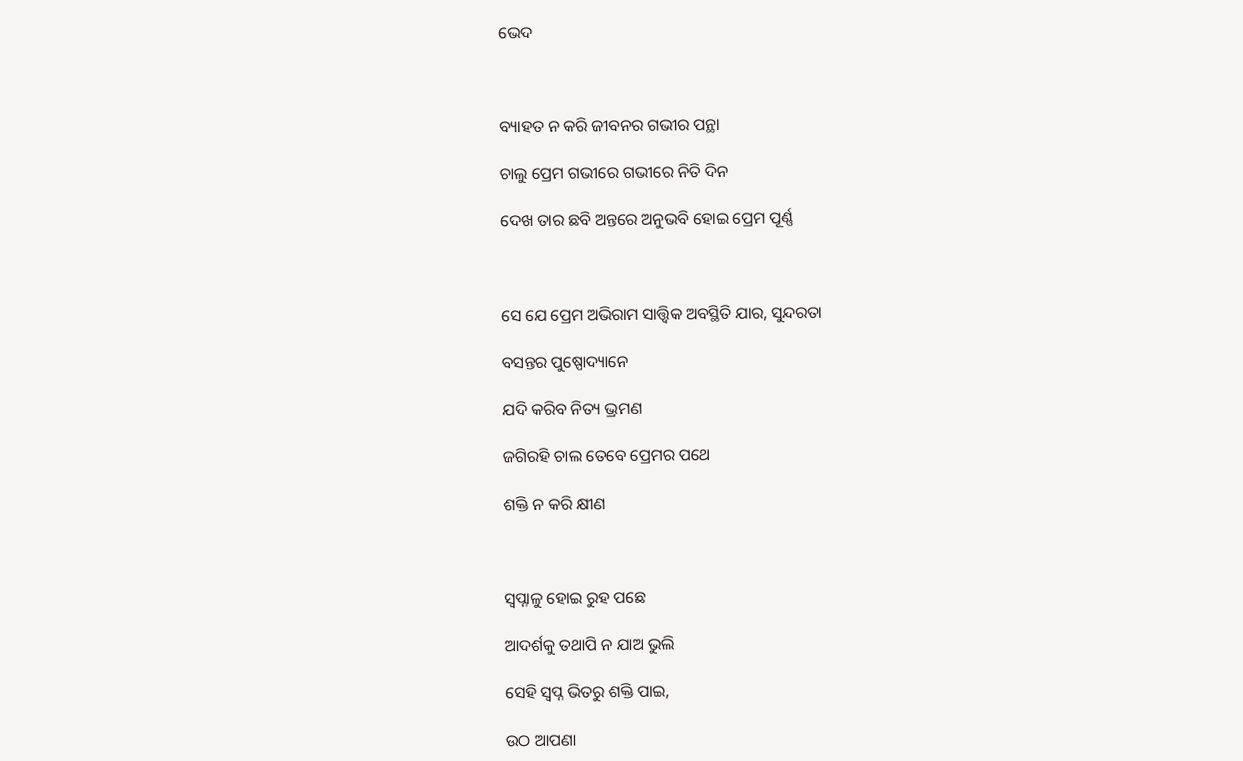ଭେଦ



ବ୍ୟାହତ ନ କରି ଜୀବନର ଗଭୀର ପନ୍ଥା

ଚାଲୁ ପ୍ରେମ ଗଭୀରେ ଗଭୀରେ ନିତି ଦିନ

ଦେଖ ତାର ଛବି ଅନ୍ତରେ ଅନୁଭବି ହୋଇ ପ୍ରେମ ପୂର୍ଣ୍ଣ



ସେ ଯେ ପ୍ରେମ ଅଭିରାମ ସାତ୍ତ୍ୱିକ ଅବସ୍ଥିତି ଯାର, ସୁନ୍ଦରତା

ବସନ୍ତର ପୁଷ୍ପୋଦ୍ୟାନେ

ଯଦି କରିବ ନିତ୍ୟ ଭ୍ରମଣ

ଜଗିରହି ଚାଲ ତେବେ ପ୍ରେମର ପଥେ

ଶକ୍ତି ନ କରି କ୍ଷୀଣ



ସ୍ୱପ୍ନାଳୁ ହୋଇ ରୁହ ପଛେ

ଆଦର୍ଶକୁ ତଥାପି ନ ଯାଅ ଭୁଲି

ସେହି ସ୍ୱପ୍ନ ଭିତରୁ ଶକ୍ତି ପାଇ,

ଉଠ ଆପଣା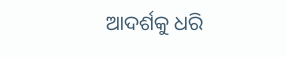ଆଦର୍ଶକୁ ଧରି